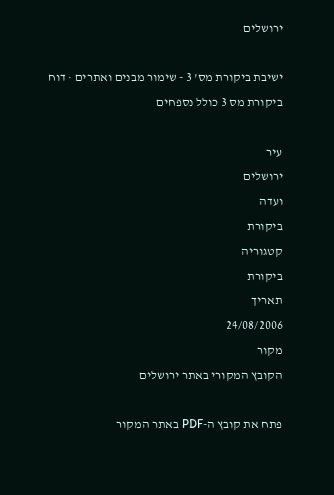ירושלים

ישיבת ביקורת מס' 3 - שימור מבנים ואתרים · דוח ביקורת מס 3 כולל נספחים

עיר
ירושלים
ועדה
ביקורת
קטגוריה
ביקורת
תאריך
24/08/2006
מקור
הקובץ המקורי באתר ירושלים

פתח את קובץ ה-PDF באתר המקור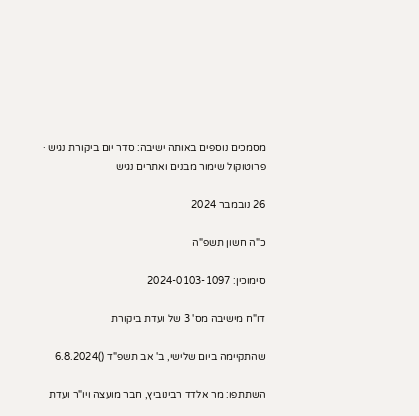מסמכים נוספים באותה ישיבה: סדר יום ביקורת נגיש · פרוטוקול שימור מבנים ואתרים נגיש

26 נובמבר 2024

כ"ה חשון תשפ"ה

סימוכין: 2024-0103-1097

דו"ח מישיבה מס' 3 של ועדת ביקורת

שהתקיימה ביום שלישי, ב' אב תשפ"ד ()6.8.2024

השתתפו: מר אלדד רבינוביץ, חבר מועצה ויו"ר ועדת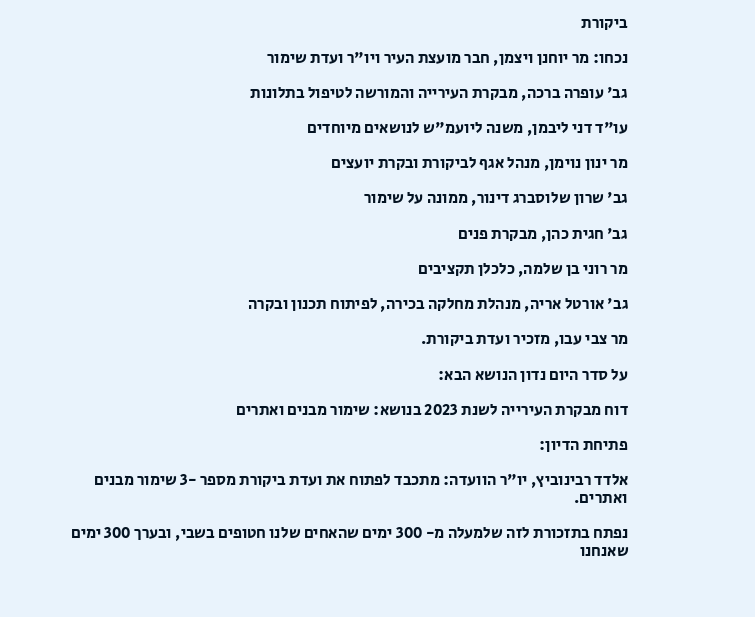ביקורת

נכחו: מר יוחנן ויצמן, חבר מועצת העיר ויו"ר ועדת שימור

גב' עופרה ברכה, מבקרת העירייה והמורשה לטיפול בתלונות

עו"ד דני ליבמן, משנה ליועמ"ש לנושאים מיוחדים

מר ינון נוימן, מנהל אגף לביקורת ובקרת יועצים

גב' שרון שלוסברג דינור, ממונה על שימור

גב' חגית כהן, מבקרת פנים

מר רוני בן שלמה, כלכלן תקציבים

גב' אורטל אריה, מנהלת מחלקה בכירה, לפיתוח תכנון ובקרה

מר צבי עבו, מזכיר ועדת ביקורת.

על סדר היום נדון הנושא הבא:

דוח מבקרת העירייה לשנת 2023 בנושא: שימור מבנים ואתרים

פתיחת הדיון:

אלדד רבינוביץ, יו"ר הוועדה: מתכבד לפתוח את ועדת ביקורת מספר -3 שימור מבנים ואתרים.

נפתח בתזכורת לזה שלמעלה מ- 300 ימים שהאחים שלנו חטופים בשבי, ובערך 300 ימים שאנחנו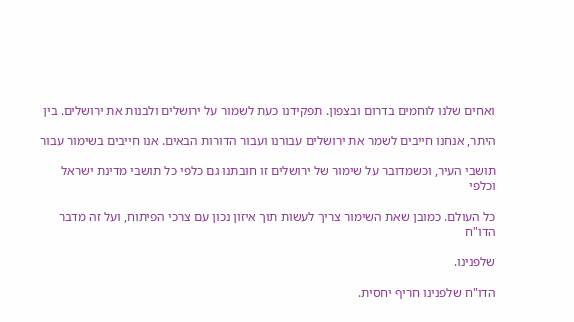ואחים שלנו לוחמים בדרום ובצפון. תפקידנו כעת לשמור על ירושלים ולבנות את ירושלים. בין

היתר, אנחנו חייבים לשמר את ירושלים עבורנו ועבור הדורות הבאים. אנו חייבים בשימור עבור

תושבי העיר, וכשמדובר על שימור של ירושלים זו חובתנו גם כלפי כל תושבי מדינת ישראל וכלפי

כל העולם. כמובן שאת השימור צריך לעשות תוך איזון נכון עם צרכי הפיתוח, ועל זה מדבר הדו"ח

שלפנינו.

הדו"ח שלפנינו חריף יחסית.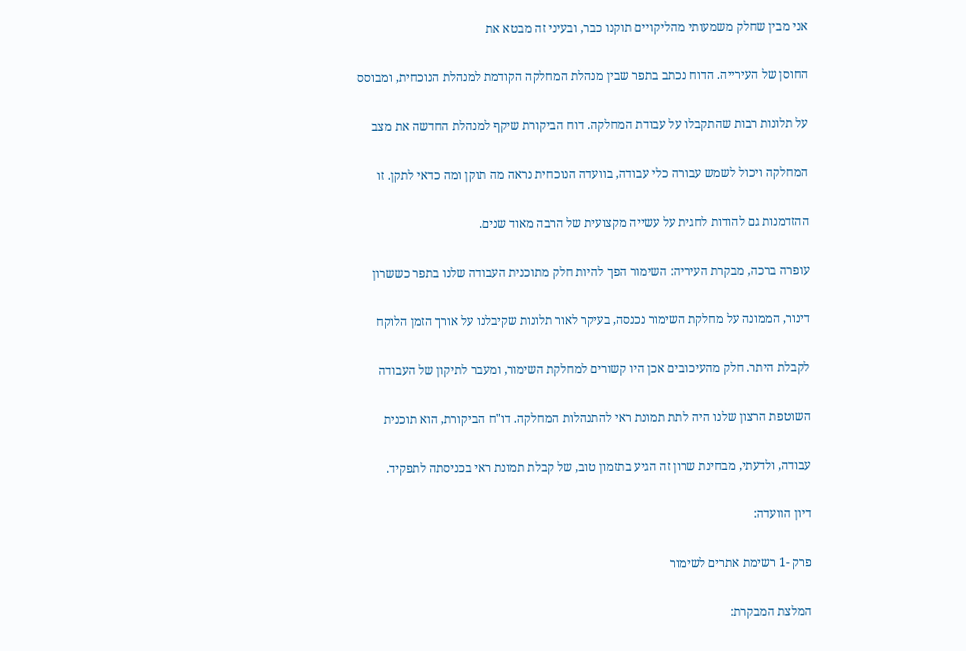אני מבין שחלק משמעותי מהליקויים תוקנו כבר, ובעיני זה מבטא את

החוסן של העירייה. הדוח נכתב בתפר שבין מנהלת המחלקה הקודמת למנהלת הנוכחית, ומבוסס

על תלונות רבות שהתקבלו על עבודת המחלקה. דוח הביקורת שיקף למנהלת החדשה את מצב

המחלקה ויכול לשמש עבורה כלי עבודה, בוועדה הנוכחית נראה מה תוקן ומה כדאי לתקן. זו

ההזדמנות גם להודות לחגית על עשייה מקצועית של הרבה מאוד שנים.

עופרה ברכה, מבקרת העיריה: השימור הפך להיות חלק מתוכנית העבודה שלנו בתפר כששרון

דינור, הממונה על מחלקת השימור נכנסה, בעיקר לאור תלונות שקיבלנו על אורך הזמן הלוקח

לקבלת היתר. חלק מהעיכובים אכן היו קשורים למחלקת השימור, ומעבר לתיקון של העבודה

השוטפת הרצון שלנו היה לתת תמונת ראי להתנהלות המחלקה. דו"ח הביקורת, הוא תוכנית

עבודה, ולדעתי, מבחינת שרון זה הגיע בתזמון טוב, של קבלת תמונת ראי בכניסתה לתפקיד.

דיון הוועדה:

פרק -1 רשימת אתרים לשימור

המלצת המבקרת: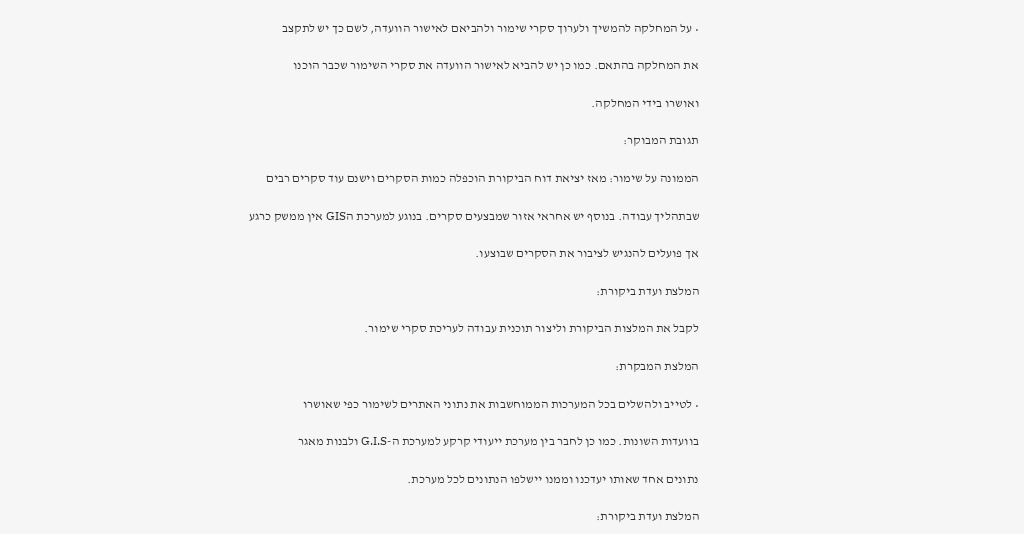• על המחלקה להמשיך ולערוך סקרי שימור ולהביאם לאישור הוועדה, לשם כך יש לתקצב

את המחלקה בהתאם. כמו כן יש להביא לאישור הוועדה את סקרי השימור שכבר הוכנו

ואושרו בידי המחלקה.

תגובת המבוקר:

הממונה על שימור: מאז יציאת דוח הביקורת הוכפלה כמות הסקרים וישנם עוד סקרים רבים

שבתהליך עבודה. בנוסף יש אחראי אזור שמבצעים סקרים. בנוגע למערכת הGIS אין ממשק כרגע

אך פועלים להנגיש לציבור את הסקרים שבוצעו.

המלצת ועדת ביקורת:

לקבל את המלצות הביקורת וליצור תוכנית עבודה לעריכת סקרי שימור.

המלצת המבקרת:

• לטייב ולהשלים בכל המערכות הממוחשבות את נתוני האתרים לשימור כפי שאושרו

בוועדות השונות. כמו כן לחבר בין מערכת ייעודי קרקע למערכת ה-G.I.S ולבנות מאגר

נתונים אחד שאותו יעדכנו וממנו יישלפו הנתונים לכל מערכת.

המלצת ועדת ביקורת: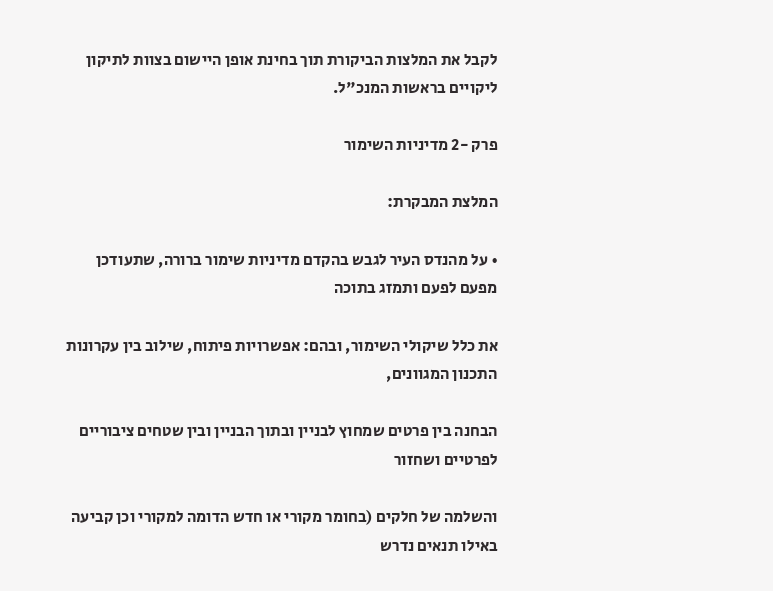לקבל את המלצות הביקורת תוך בחינת אופן היישום בצוות לתיקון ליקויים בראשות המנכ"ל.

פרק -2 מדיניות השימור

המלצת המבקרת:

• על מהנדס העיר לגבש בהקדם מדיניות שימור ברורה, שתעודכן מפעם לפעם ותמזג בתוכה

את כלל שיקולי השימור, ובהם: אפשרויות פיתוח, שילוב בין עקרונות התכנון המגוונים,

הבחנה בין פרטים שמחוץ לבניין ובתוך הבניין ובין שטחים ציבוריים לפרטיים ושחזור

והשלמה של חלקים (בחומר מקורי או חדש הדומה למקורי וכן קביעה באילו תנאים נדרש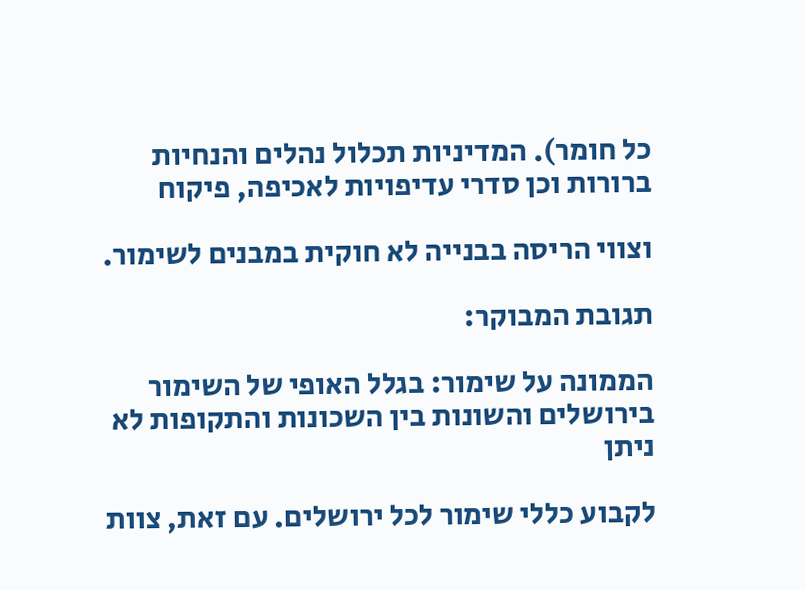כל חומר). המדיניות תכלול נהלים והנחיות ברורות וכן סדרי עדיפויות לאכיפה, פיקוח

וצווי הריסה בבנייה לא חוקית במבנים לשימור.

תגובת המבוקר:

הממונה על שימור: בגלל האופי של השימור בירושלים והשונות בין השכונות והתקופות לא ניתן

לקבוע כללי שימור לכל ירושלים. עם זאת, צוות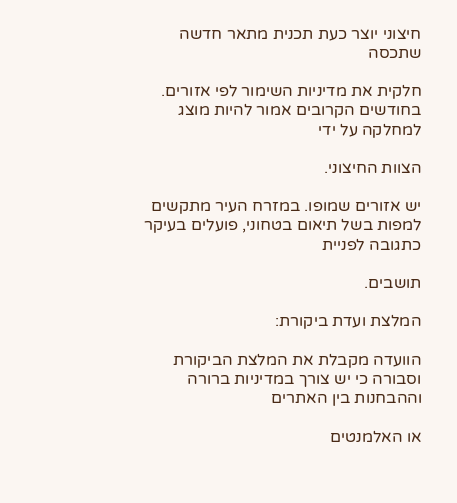חיצוני יוצר כעת תכנית מתאר חדשה שתכסה

חלקית את מדיניות השימור לפי אזורים. בחודשים הקרובים אמור להיות מוצג למחלקה על ידי

הצוות החיצוני.

יש אזורים שמופו. במזרח העיר מתקשים למפות בשל תיאום בטחוני, פועלים בעיקר כתגובה לפניית

תושבים.

המלצת ועדת ביקורת:

הוועדה מקבלת את המלצת הביקורת וסבורה כי יש צורך במדיניות ברורה וההבחנות בין האתרים

או האלמנטים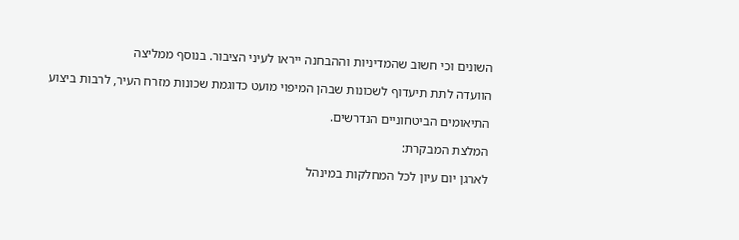השונים וכי חשוב שהמדיניות וההבחנה ייראו לעיני הציבור. בנוסף ממליצה

הוועדה לתת תיעדוף לשכונות שבהן המיפוי מועט כדוגמת שכונות מזרח העיר, לרבות ביצוע

התיאומים הביטחוניים הנדרשים.

המלצת המבקרת:

לארגן יום עיון לכל המחלקות במינהל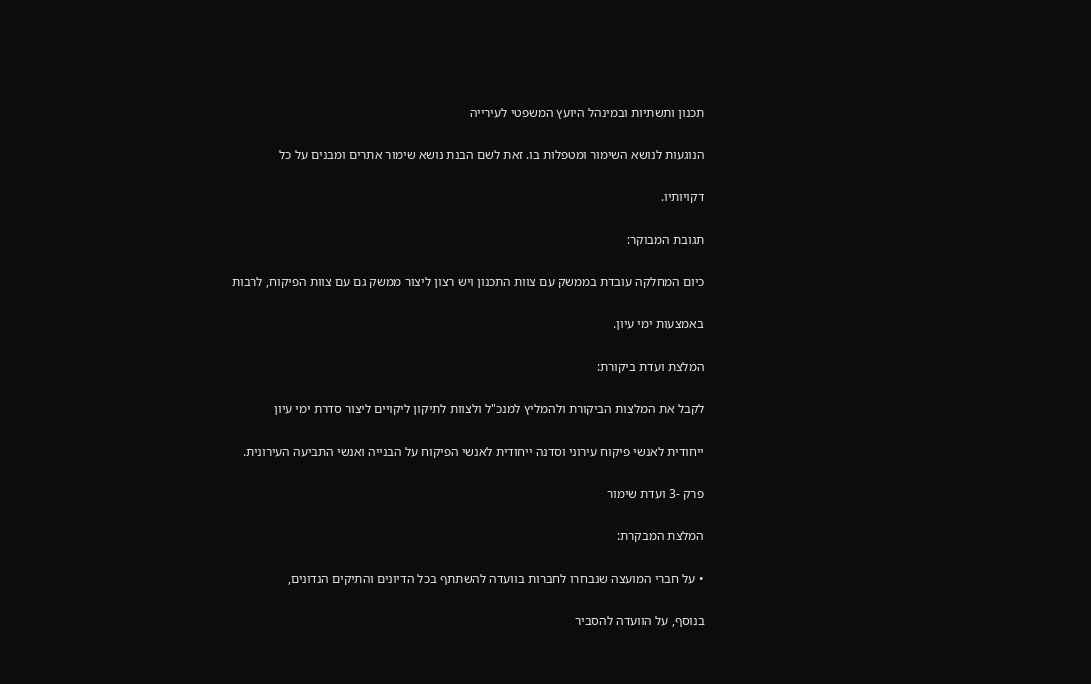תכנון ותשתיות ובמינהל היועץ המשפטי לעירייה

הנוגעות לנושא השימור ומטפלות בו. זאת לשם הבנת נושא שימור אתרים ומבנים על כל

דקויותיו.

תגובת המבוקר:

כיום המחלקה עובדת בממשק עם צוות התכנון ויש רצון ליצור ממשק גם עם צוות הפיקוח, לרבות

באמצעות ימי עיון.

המלצת ועדת ביקורת:

לקבל את המלצות הביקורת ולהמליץ למנכ"ל ולצוות לתיקון ליקויים ליצור סדרת ימי עיון

ייחודית לאנשי פיקוח עירוני וסדנה ייחודית לאנשי הפיקוח על הבנייה ואנשי התביעה העירונית.

פרק -3 ועדת שימור

המלצת המבקרת:

• על חברי המועצה שנבחרו לחברות בוועדה להשתתף בכל הדיונים והתיקים הנדונים,

בנוסף, על הוועדה להסביר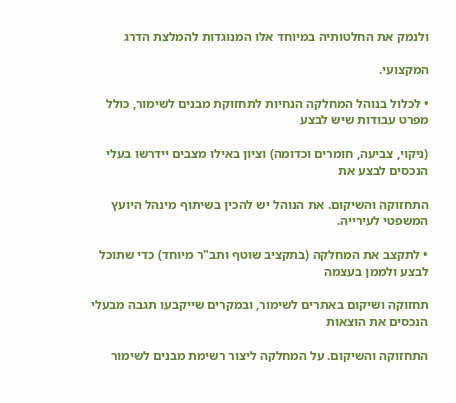ולנמק את החלטותיה במיוחד אלו המנוגדות להמלצת הדרג

המקצועי.

• לכלול בנוהל המחלקה הנחיות לתחזוקת מבנים לשימור, כולל מפרט עבודות שיש לבצע

(ניקוי, צביעה, חומרים וכדומה) וציון באילו מצבים יידרשו בעלי הנכסים לבצע את

התחזוקה והשיקום. את הנוהל יש להכין בשיתוף מינהל היועץ המשפטי לעירייה.

• לתקצב את המחלקה (בתקציב שוטף ותב"ר מיוחד) כדי שתוכל לבצע ולממן בעצמה

תחזוקה ושיקום באתרים לשימור, ובמקרים שייקבעו תגבה מבעלי הנכסים את הוצאות

התחזוקה והשיקום. על המחלקה ליצור רשימת מבנים לשימור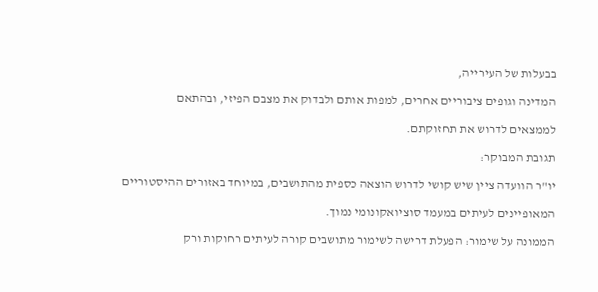בבעלות של העירייה,

המדינה וגופים ציבוריים אחרים, למפות אותם ולבדוק את מצבם הפיזי, ובהתאם

לממצאים לדרוש את תחזוקתם.

תגובת המבוקר:

יו"ר הוועדה ציין שיש קושי לדרוש הוצאה כספית מהתושבים, במיוחד באזורים ההיסטוריים

המאופיינים לעיתים במעמד סוציואקונומי נמוך.

הממונה על שימור: הפעלת דרישה לשימור מתושבים קורה לעיתים רחוקות ורק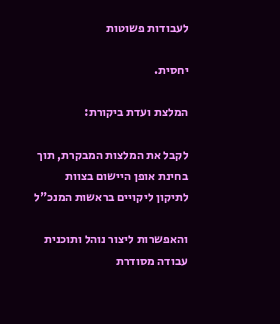לעבודות פשוטות

יחסית.

המלצת ועדת ביקורת:

לקבל את המלצות המבקרת, תוך בחינת אופן היישום בצוות לתיקון ליקויים בראשות המנכ"ל

והאפשרות ליצור נוהל ותוכנית עבודה מסודרת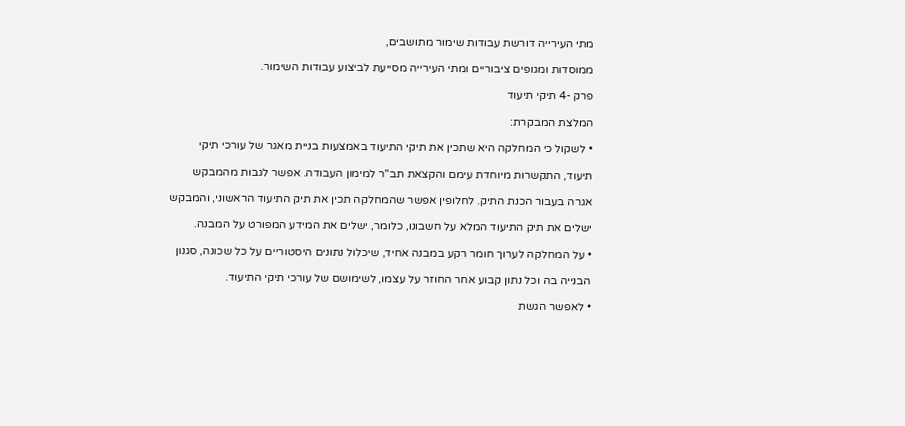מתי העירייה דורשת עבודות שימור מתושבים,

ממוסדות ומגופים ציבוריים ומתי העירייה מסייעת לביצוע עבודות השימור.

פרק -4 תיקי תיעוד

המלצת המבקרת:

• לשקול כי המחלקה היא שתכין את תיקי התיעוד באמצעות בניית מאגר של עורכי תיקי

תיעוד, התקשרות מיוחדת עימם והקצאת תב"ר למימון העבודה. אפשר לגבות מהמבקש

אגרה בעבור הכנת התיק. לחלופין אפשר שהמחלקה תכין את תיק התיעוד הראשוני, והמבקש

ישלים את תיק התיעוד המלא על חשבונו, כלומר, ישלים את המידע המפורט על המבנה.

• על המחלקה לערוך חומר רקע במבנה אחיד, שיכלול נתונים היסטוריים על כל שכונה, סגנון

הבנייה בה וכל נתון קבוע אחר החוזר על עצמו, לשימושם של עורכי תיקי התיעוד.

• לאפשר הגשת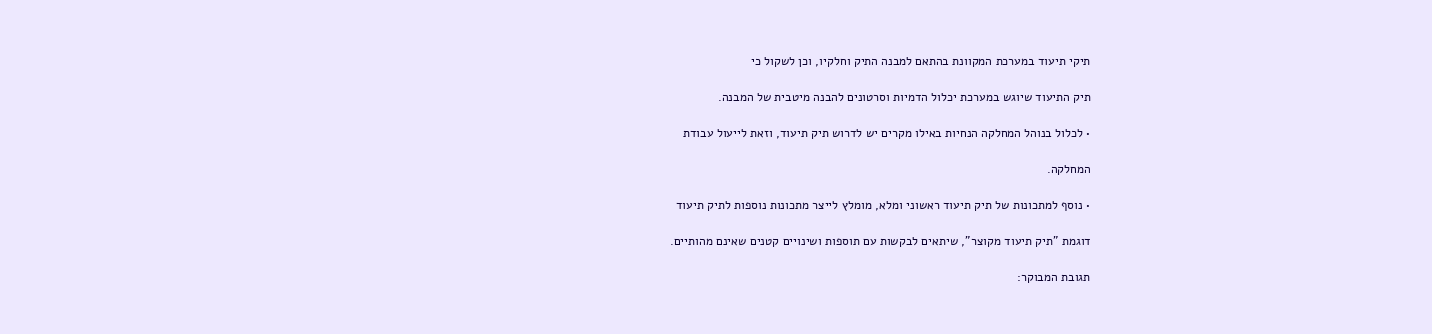תיקי תיעוד במערכת המקוונת בהתאם למבנה התיק וחלקיו, וכן לשקול כי

תיק התיעוד שיוגש במערכת יכלול הדמיות וסרטונים להבנה מיטבית של המבנה.

• לכלול בנוהל המחלקה הנחיות באילו מקרים יש לדרוש תיק תיעוד, וזאת לייעול עבודת

המחלקה.

• נוסף למתכונות של תיק תיעוד ראשוני ומלא, מומלץ לייצר מתכונות נוספות לתיק תיעוד

דוגמת "תיק תיעוד מקוצר", שיתאים לבקשות עם תוספות ושינויים קטנים שאינם מהותיים.

תגובת המבוקר: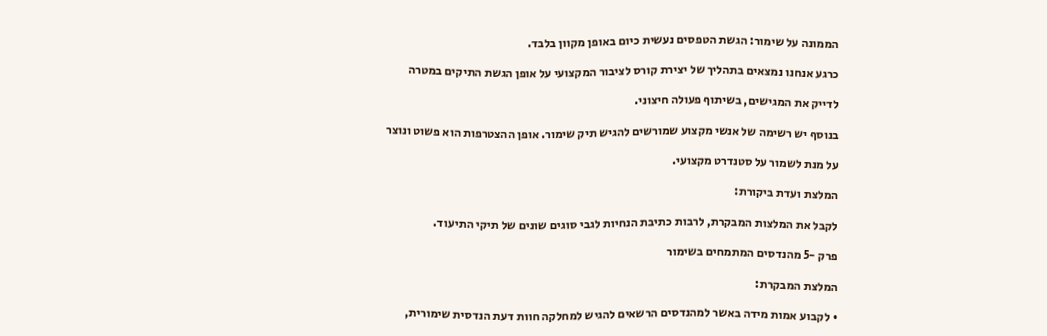הממונה על שימור: הגשת הטפסים נעשית כיום באופן מקוון בלבד.

כרגע אנחנו נמצאים בתהליך של יצירת קורס לציבור המקצועי על אופן הגשת התיקים במטרה

לדייק את המגישים, בשיתוף פעולה חיצוני.

בנוסף יש רשימה של אנשי מקצוע שמורשים להגיש תיק שימור. אופן ההצטרפות הוא פשוט ונוצר

על מנת לשמור על סטנדרט מקצועי.

המלצת ועדת ביקורת:

לקבל את המלצות המבקרת, לרבות כתיבת הנחיות לגבי סוגים שונים של תיקי התיעוד.

פרק -5 מהנדסים המתמחים בשימור

המלצת המבקרת:

• לקבוע אמות מידה באשר למהנדסים הרשאים להגיש למחלקה חוות דעת הנדסית שימורית,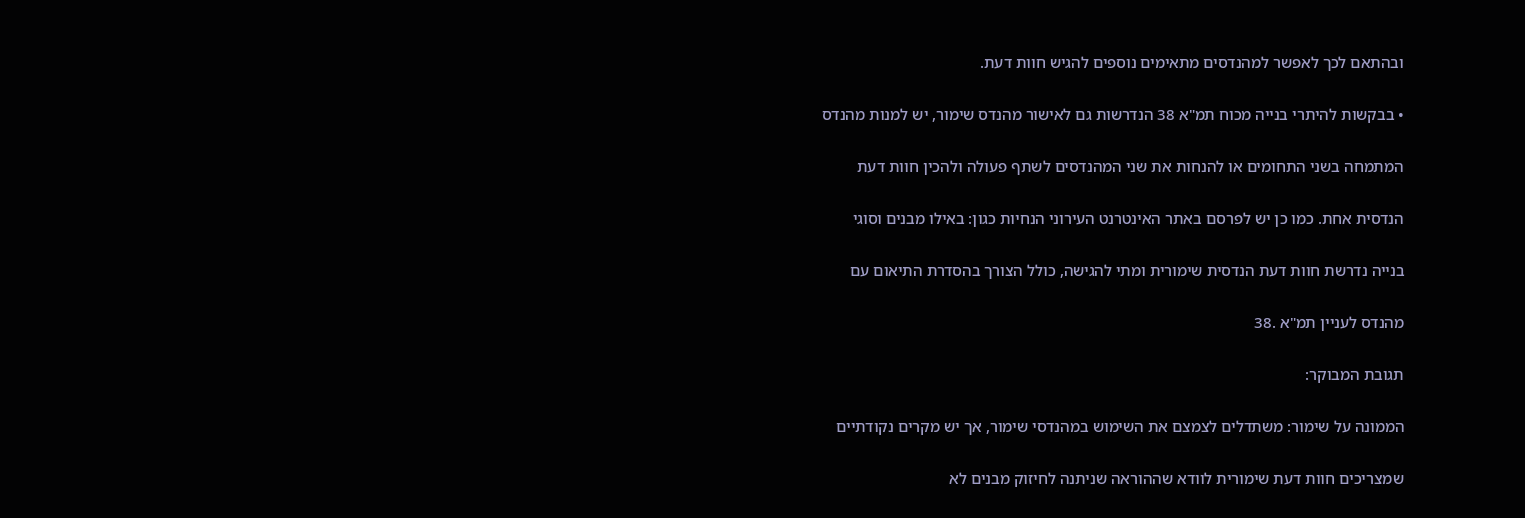ובהתאם לכך לאפשר למהנדסים מתאימים נוספים להגיש חוות דעת.

• בבקשות להיתרי בנייה מכוח תמ"א 38 הנדרשות גם לאישור מהנדס שימור, יש למנות מהנדס

המתמחה בשני התחומים או להנחות את שני המהנדסים לשתף פעולה ולהכין חוות דעת

הנדסית אחת. כמו כן יש לפרסם באתר האינטרנט העירוני הנחיות כגון: באילו מבנים וסוגי

בנייה נדרשת חוות דעת הנדסית שימורית ומתי להגישה, כולל הצורך בהסדרת התיאום עם

מהנדס לעניין תמ"א .38

תגובת המבוקר:

הממונה על שימור: משתדלים לצמצם את השימוש במהנדסי שימור, אך יש מקרים נקודתיים

שמצריכים חוות דעת שימורית לוודא שההוראה שניתנה לחיזוק מבנים לא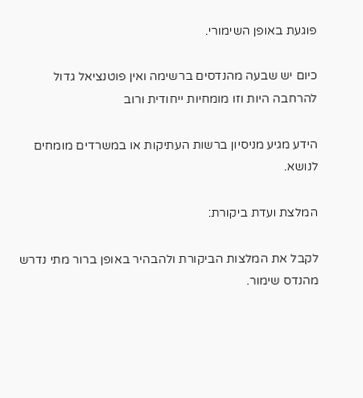פוגעת באופן השימורי.

כיום יש שבעה מהנדסים ברשימה ואין פוטנציאל גדול להרחבה היות וזו מומחיות ייחודית ורוב

הידע מגיע מניסיון ברשות העתיקות או במשרדים מומחים לנושא.

המלצת ועדת ביקורת:

לקבל את המלצות הביקורת ולהבהיר באופן ברור מתי נדרש מהנדס שימור.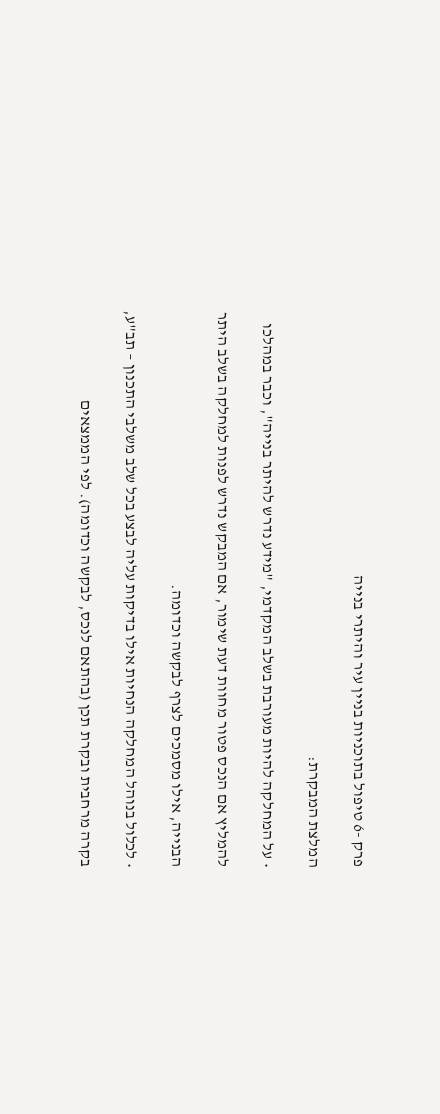פרק -6 טיפול בתוכניות בניין עיר והיתרי בנייה

המלצת המבקרת:

• על המחלקה להיות מעורבת בשלב המקדמי, "מידע נדרש להיתר בנייה", וכבר במהלכו

להמליץ אם הנכס פטור מחוות דעת שימור, אם המבקש נדרש לפנות למחלקה בשלב היתר

הבנייה, אילו מסמכים לצרף לבקשה וכדומה.

• לכלול בנוהל המחלקה הנחיות אילו בדיקות עליה לבצע בכל שלב משלבי התכנון – תב"ע,

בקרה מרחבית ובקרת תכן (בהתאם לנכס, לבקשה וכדומה). לפי הממצאים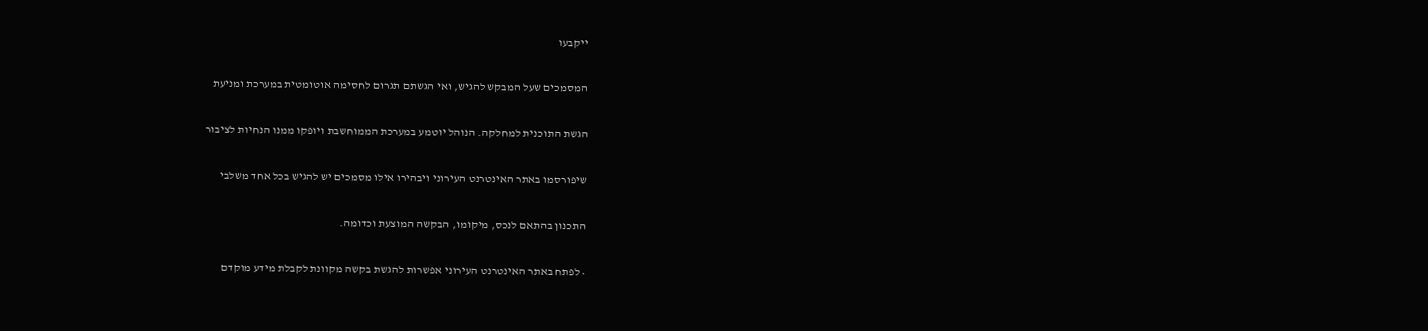ייקבעו

המסמכים שעל המבקש להגיש, ואי הגשתם תגרום לחסימה אוטומטית במערכת ומניעת

הגשת התוכנית למחלקה. הנוהל יוטמע במערכת הממוחשבת ויופקו ממנו הנחיות לציבור

שיפורסמו באתר האינטרנט העירוני ויבהירו אילו מסמכים יש להגיש בכל אחד משלבי

התכנון בהתאם לנכס, מיקומו, הבקשה המוצעת וכדומה.

• לפתח באתר האינטרנט העירוני אפשרות להגשת בקשה מקוונת לקבלת מידע מוקדם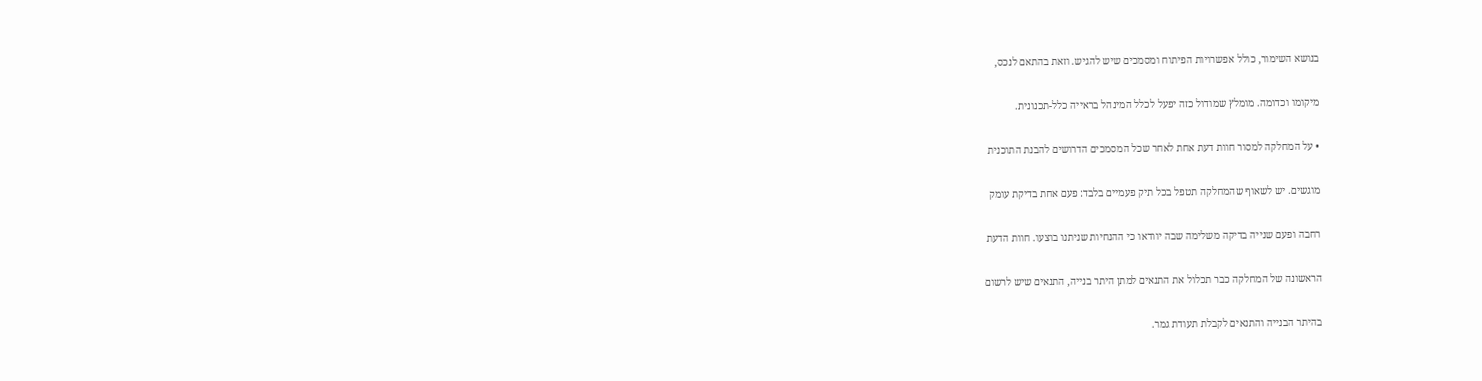בנושא השימור, כולל אפשרויות הפיתוח ומסמכים שיש להגיש. וזאת בהתאם לנכס,

מיקומו וכדומה. מומלץ שמודול כזה יפעל לכלל המינהל בראייה כלל-תכנונית.

• על המחלקה למסור חוות דעת אחת לאחר שכל המסמכים הדרושים להבנת התוכנית

מוגשים. יש לשאוף שהמחלקה תטפל בכל תיק פעמיים בלבד: פעם אחת בדיקת עומק

רחבה ופעם שנייה בדיקה משלימה שבה יוודאו כי ההנחיות שניתנו בוצעו. חוות הדעת

הראשונה של המחלקה כבר תכלול את התנאים למתן היתר בנייה, התנאים שיש לרשום

בהיתר הבנייה והתנאים לקבלת תעודת גמר.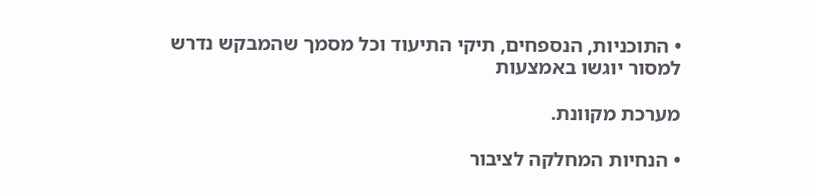• התוכניות, הנספחים, תיקי התיעוד וכל מסמך שהמבקש נדרש למסור יוגשו באמצעות

מערכת מקוונת.

• הנחיות המחלקה לציבור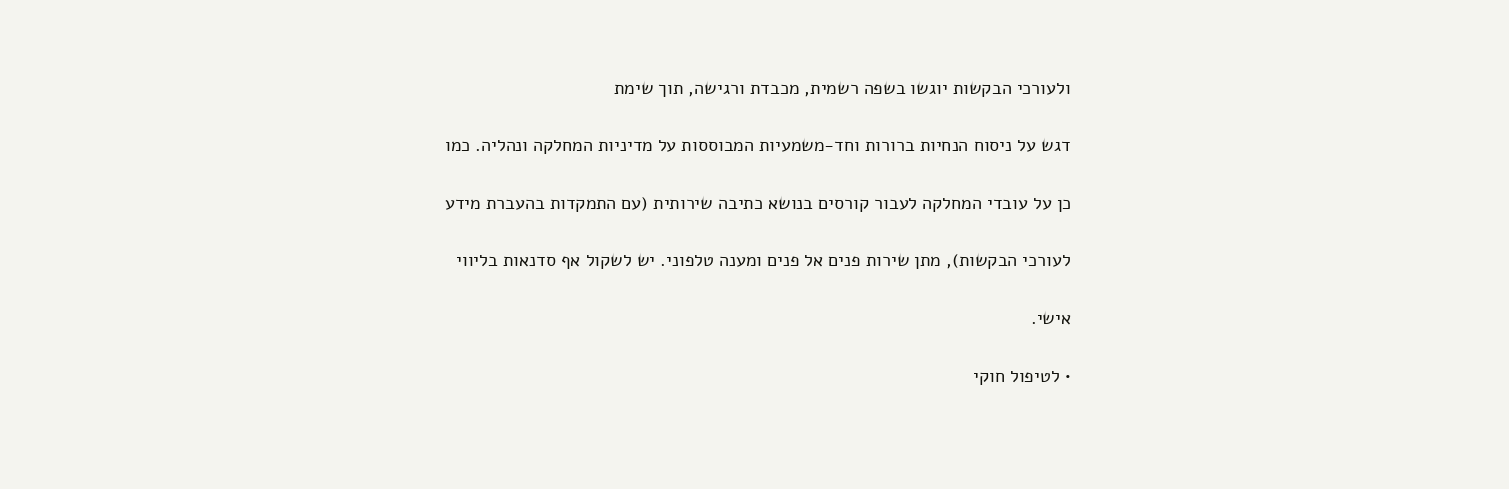ולעורכי הבקשות יוגשו בשפה רשמית, מכבדת ורגישה, תוך שימת

דגש על ניסוח הנחיות ברורות וחד-משמעיות המבוססות על מדיניות המחלקה ונהליה. כמו

כן על עובדי המחלקה לעבור קורסים בנושא כתיבה שירותית (עם התמקדות בהעברת מידע

לעורכי הבקשות), מתן שירות פנים אל פנים ומענה טלפוני. יש לשקול אף סדנאות בליווי

אישי.

• לטיפול חוקי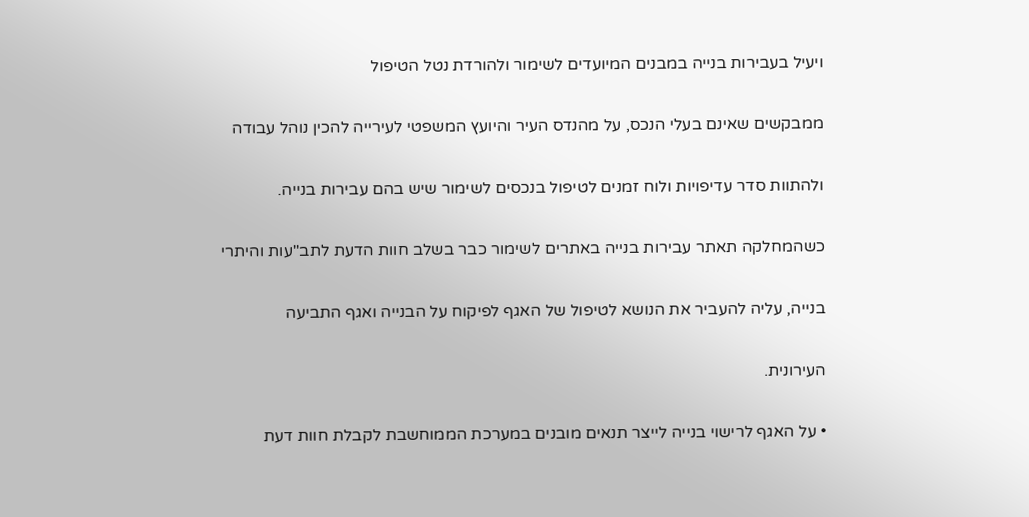ויעיל בעבירות בנייה במבנים המיועדים לשימור ולהורדת נטל הטיפול

ממבקשים שאינם בעלי הנכס, על מהנדס העיר והיועץ המשפטי לעירייה להכין נוהל עבודה

ולהתוות סדר עדיפויות ולוח זמנים לטיפול בנכסים לשימור שיש בהם עבירות בנייה.

כשהמחלקה תאתר עבירות בנייה באתרים לשימור כבר בשלב חוות הדעת לתב"עות והיתרי

בנייה, עליה להעביר את הנושא לטיפול של האגף לפיקוח על הבנייה ואגף התביעה

העירונית.

• על האגף לרישוי בנייה לייצר תנאים מובנים במערכת הממוחשבת לקבלת חוות דעת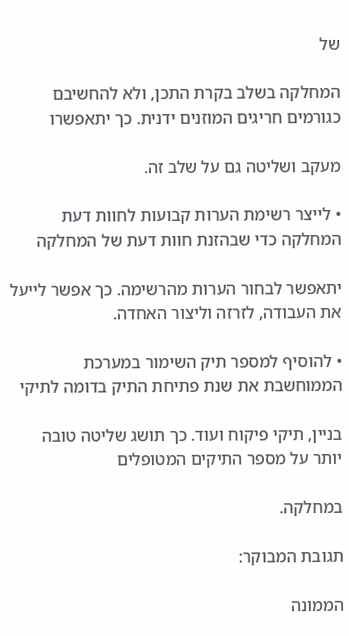של

המחלקה בשלב בקרת התכן, ולא להחשיבם כגורמים חריגים המוזנים ידנית. כך יתאפשרו

מעקב ושליטה גם על שלב זה.

• לייצר רשימת הערות קבועות לחוות דעת המחלקה כדי שבהזנת חוות דעת של המחלקה

יתאפשר לבחור הערות מהרשימה. כך אפשר לייעל את העבודה, לזרזה וליצור האחדה.

• להוסיף למספר תיק השימור במערכת הממוחשבת את שנת פתיחת התיק בדומה לתיקי

בניין, תיקי פיקוח ועוד. כך תושג שליטה טובה יותר על מספר התיקים המטופלים

במחלקה.

תגובת המבוקר:

הממונה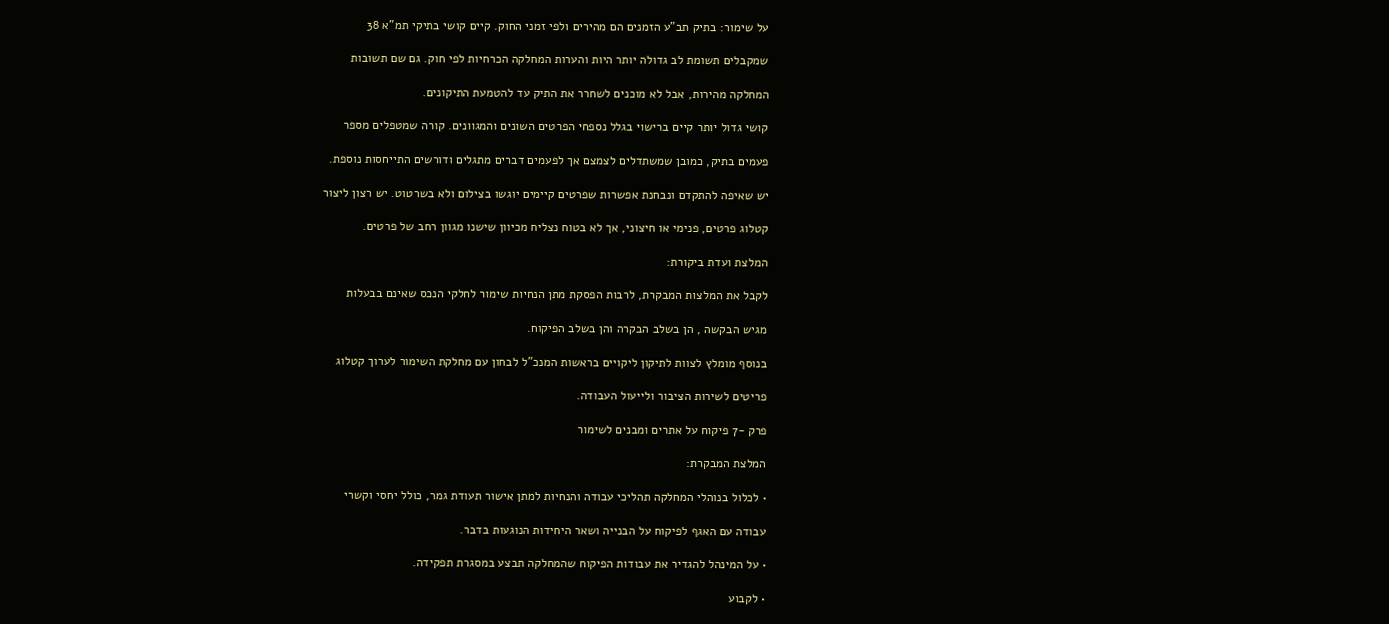על שימור: בתיק תב"ע הזמנים הם מהירים ולפי זמני החוק. קיים קושי בתיקי תמ"א 38

שמקבלים תשומת לב גדולה יותר היות והערות המחלקה הכרחיות לפי חוק. גם שם תשובות

המחלקה מהירות, אבל לא מוכנים לשחרר את התיק עד להטמעת התיקונים.

קושי גדול יותר קיים ברישוי בגלל נספחי הפרטים השונים והמגוונים. קורה שמטפלים מספר

פעמים בתיק, כמובן שמשתדלים לצמצם אך לפעמים דברים מתגלים ודורשים התייחסות נוספת.

יש שאיפה להתקדם ונבחנת אפשרות שפרטים קיימים יוגשו בצילום ולא בשרטוט. יש רצון ליצור

קטלוג פרטים, פנימי או חיצוני, אך לא בטוח נצליח מכיוון שישנו מגוון רחב של פרטים.

המלצת ועדת ביקורת:

לקבל את המלצות המבקרת, לרבות הפסקת מתן הנחיות שימור לחלקי הנכס שאינם בבעלות

מגיש הבקשה , הן בשלב הבקרה והן בשלב הפיקוח.

בנוסף מומלץ לצוות לתיקון ליקויים בראשות המנכ"ל לבחון עם מחלקת השימור לערוך קטלוג

פריטים לשירות הציבור ולייעול העבודה.

פרק -7 פיקוח על אתרים ומבנים לשימור

המלצת המבקרת:

• לכלול בנוהלי המחלקה תהליכי עבודה והנחיות למתן אישור תעודת גמר, כולל יחסי וקשרי

עבודה עם האגף לפיקוח על הבנייה ושאר היחידות הנוגעות בדבר.

• על המינהל להגדיר את עבודות הפיקוח שהמחלקה תבצע במסגרת תפקידה.

• לקבוע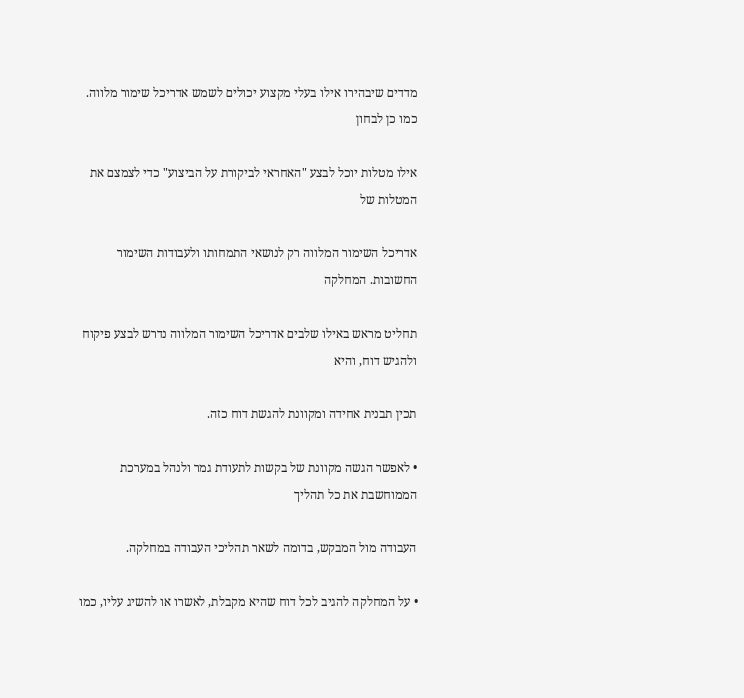מדדים שיבהירו אילו בעלי מקצוע יכולים לשמש אדריכל שימור מלווה. כמו כן לבחון

אילו מטלות יוכל לבצע "האחראי לביקורת על הביצוע" כדי לצמצם את המטלות של

אדריכל השימור המלווה רק לנושאי התמחותו ולעבודות השימור החשובות. המחלקה

תחליט מראש באילו שלבים אדריכל השימור המלווה נדרש לבצע פיקוח ולהגיש דוח, והיא

תכין תבנית אחידה ומקוונת להגשת דוח כזה.

• לאפשר הגשה מקוונת של בקשות לתעודת גמר ולנהל במערכת הממוחשבת את כל תהליך

העבודה מול המבקש, בדומה לשאר תהליכי העבודה במחלקה.

• על המחלקה להגיב לכל דוח שהיא מקבלת, לאשרו או להשיג עליו, כמו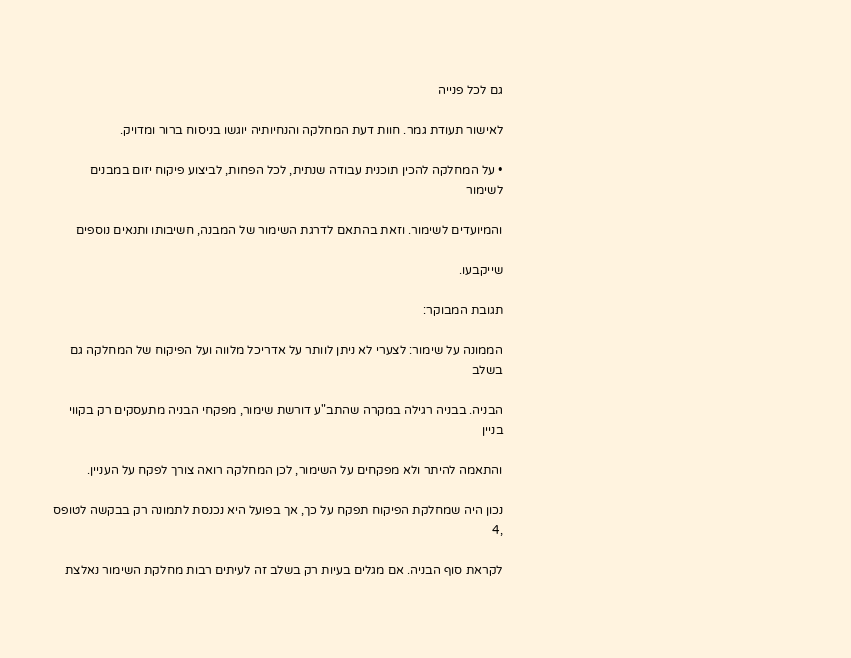גם לכל פנייה

לאישור תעודת גמר. חוות דעת המחלקה והנחיותיה יוגשו בניסוח ברור ומדויק.

• על המחלקה להכין תוכנית עבודה שנתית, לכל הפחות, לביצוע פיקוח יזום במבנים לשימור

והמיועדים לשימור. וזאת בהתאם לדרגת השימור של המבנה, חשיבותו ותנאים נוספים

שייקבעו.

תגובת המבוקר:

הממונה על שימור: לצערי לא ניתן לוותר על אדריכל מלווה ועל הפיקוח של המחלקה גם בשלב

הבניה. בבניה רגילה במקרה שהתב"ע דורשת שימור, מפקחי הבניה מתעסקים רק בקווי בניין

והתאמה להיתר ולא מפקחים על השימור, לכן המחלקה רואה צורך לפקח על העניין.

נכון היה שמחלקת הפיקוח תפקח על כך, אך בפועל היא נכנסת לתמונה רק בבקשה לטופס ,4

לקראת סוף הבניה. אם מגלים בעיות רק בשלב זה לעיתים רבות מחלקת השימור נאלצת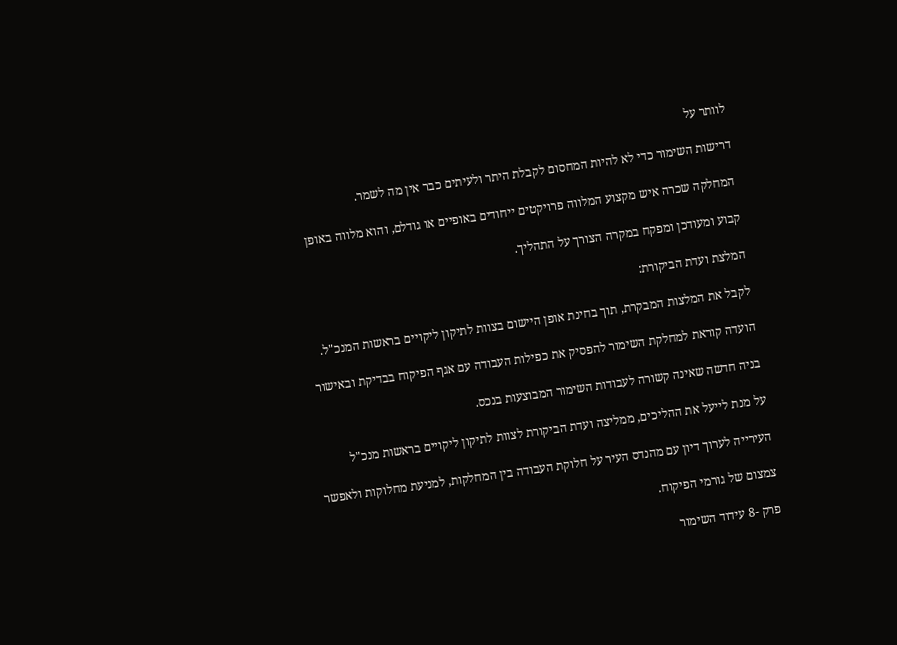לוותר על

דרישות השימור כדי לא להיות המחסום לקבלת היתר ולעיתים כבר אין מה לשמר.

המחלקה שכרה איש מקצוע המלווה פרויקטים ייחודים באופיים או גודלם, והוא מלווה באופן

קבוע ומעודכן ומפקח במקרה הצורך על התהליך.

המלצת ועדת הביקורת:

לקבל את המלצות המבקרת, תוך בחינת אופן היישום בצוות לתיקון ליקויים בראשות המנכ"ל.

הועדה קוראת למחלקת השימור להפסיק את כפילות העבודה עם אגף הפיקוח בבדיקת ובאישור

בניה חדשה שאינה קשורה לעבודות השימור המבוצעות בנכס.

על מנת לייעל את ההליכים, ממליצה ועדת הביקורת לצוות לתיקון ליקויים בראשות מנכ"ל

העירייה לערוך דיון עם מהנדס העיר על חלוקת העבודה בין המחלקות, למניעת מחלוקות ולאפשר

צמצום של גורמי הפיקוח.

פרק -8 עידוד השימור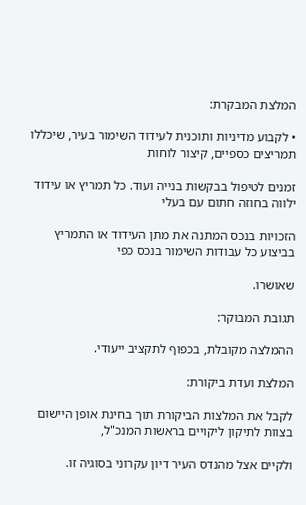המלצת המבקרת:

• לקבוע מדיניות ותוכנית לעידוד השימור בעיר, שיכללו תמריצים כספיים, קיצור לוחות

זמנים לטיפול בבקשות בנייה ועוד. כל תמריץ או עידוד ילווה בחוזה חתום עם בעלי

הזכויות בנכס המתנה את מתן העידוד או התמריץ בביצוע כל עבודות השימור בנכס כפי

שאושרו.

תגובת המבוקר:

ההמלצה מקובלת, בכפוף לתקציב ייעודי.

המלצת ועדת ביקורת:

לקבל את המלצות הביקורת תוך בחינת אופן היישום בצוות לתיקון ליקויים בראשות המנכ"ל,

ולקיים אצל מהנדס העיר דיון עקרוני בסוגיה זו.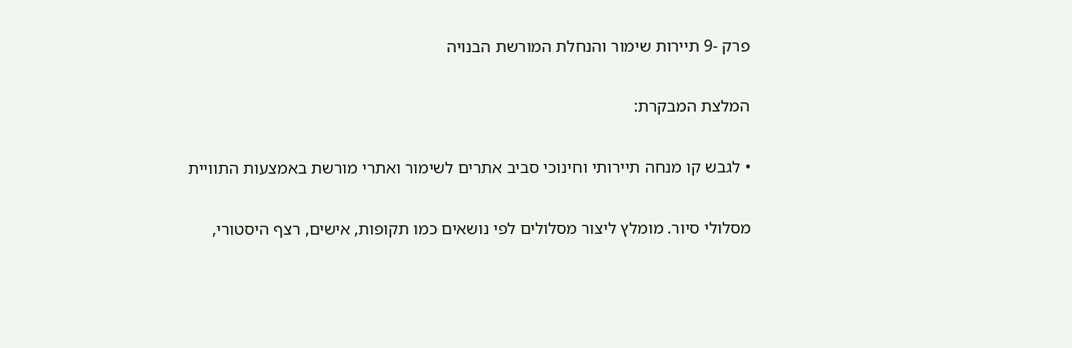פרק -9 תיירות שימור והנחלת המורשת הבנויה

המלצת המבקרת:

• לגבש קו מנחה תיירותי וחינוכי סביב אתרים לשימור ואתרי מורשת באמצעות התוויית

מסלולי סיור. מומלץ ליצור מסלולים לפי נושאים כמו תקופות, אישים, רצף היסטורי,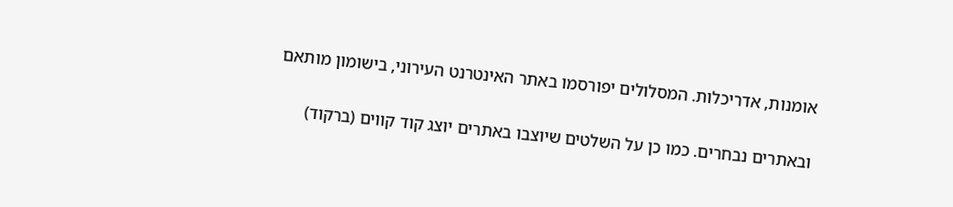אומנות, אדריכלות. המסלולים יפורסמו באתר האינטרנט העירוני, בישומון מותאם

ובאתרים נבחרים. כמו כן על השלטים שיוצבו באתרים יוצג קוד קווים (ברקוד)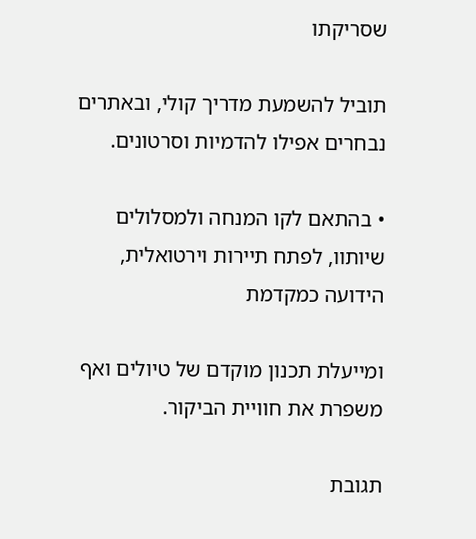שסריקתו

תוביל להשמעת מדריך קולי, ובאתרים נבחרים אפילו להדמיות וסרטונים.

• בהתאם לקו המנחה ולמסלולים שיותוו, לפתח תיירות וירטואלית, הידועה כמקדמת

ומייעלת תכנון מוקדם של טיולים ואף משפרת את חוויית הביקור.

תגובת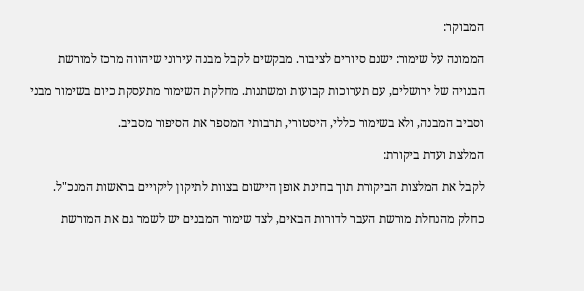המבוקר:

הממונה על שימור: ישנם סיורים לציבור. מבקשים לקבל מבנה עירוני שיהווה מרכז למורשת

הבנויה של ירושלים, עם תערוכות קבועות ומשתנות. מחלקת השימור מתעסקת כיום בשימור מבני

וסביב המבנה, ולא בשימור כללי, היסטורי, תרבותי המספר את הסיפור מסביב.

המלצת ועדת ביקורת:

לקבל את המלצות הביקורת תוך בחינת אופן היישום בצוות לתיקון ליקויים בראשות המנכ"ל.

כחלק מהנחלת מורשת העבר לדורות הבאים, לצד שימור המבנים יש לשמר גם את המורשת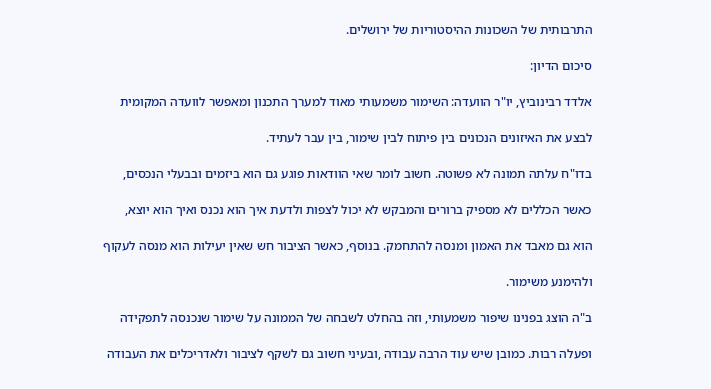התרבותית של השכונות ההיסטוריות של ירושלים.

סיכום הדיון:

אלדד רבינוביץ, יו"ר הוועדה: השימור משמעותי מאוד למערך התכנון ומאפשר לוועדה המקומית

לבצע את האיזונים הנכונים בין פיתוח לבין שימור, בין עבר לעתיד.

בדו"ח עלתה תמונה לא פשוטה. חשוב לומר שאי הוודאות פוגע גם הוא ביזמים ובבעלי הנכסים,

כאשר הכללים לא מספיק ברורים והמבקש לא יכול לצפות ולדעת איך הוא נכנס ואיך הוא יוצא,

הוא גם מאבד את האמון ומנסה להתחמק. בנוסף, כאשר הציבור חש שאין יעילות הוא מנסה לעקוף

ולהימנע משימור.

ב"ה הוצג בפנינו שיפור משמעותי, וזה בהחלט לשבחה של הממונה על שימור שנכנסה לתפקידה

ופעלה רבות. כמובן שיש עוד הרבה עבודה ,ובעיני חשוב גם לשקף לציבור ולאדריכלים את העבודה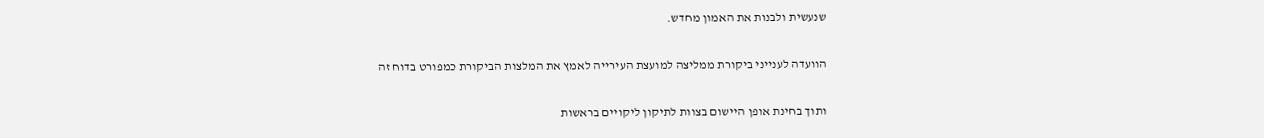שנעשית ולבנות את האמון מחדש.

הוועדה לענייני ביקורת ממליצה למועצת העירייה לאמץ את המלצות הביקורת כמפורט בדוח זה

ותוך בחינת אופן היישום בצוות לתיקון ליקויים בראשות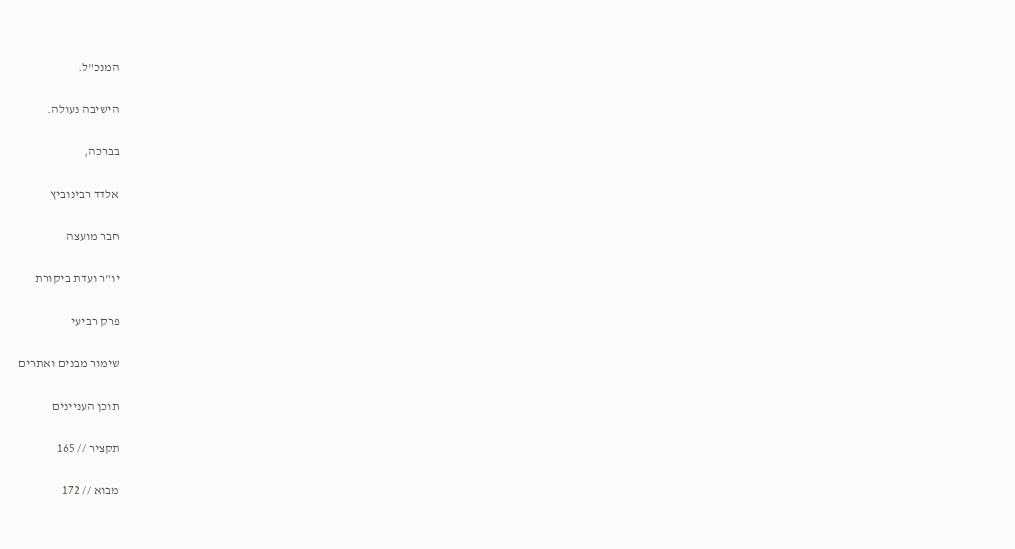המנכ"ל.

הישיבה נעולה.

בברכה,

אלדד רבינוביץ

חבר מועצה

יו"ר ועדת ביקורת

פרק רביעי

שימור מבנים ואתרים

תוכן העניינים

תקציר // 165

מבוא // 172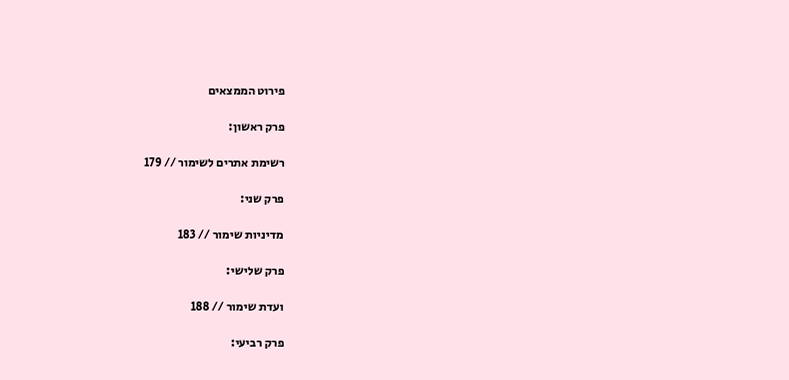פירוט הממצאים

פרק ראשון:

רשימת אתרים לשימור // 179

פרק שני:

מדיניות שימור // 183

פרק שלישי:

ועדת שימור // 188

פרק רביעי: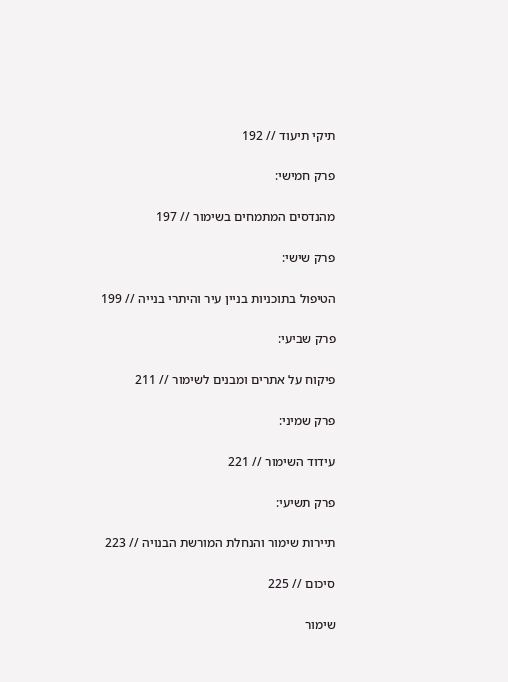תיקי תיעוד // 192

פרק חמישי:

מהנדסים המתמחים בשימור // 197

פרק שישי:

הטיפול בתוכניות בניין עיר והיתרי בנייה // 199

פרק שביעי:

פיקוח על אתרים ומבנים לשימור // 211

פרק שמיני:

עידוד השימור // 221

פרק תשיעי:

תיירות שימור והנחלת המורשת הבנויה // 223

סיכום // 225

שימור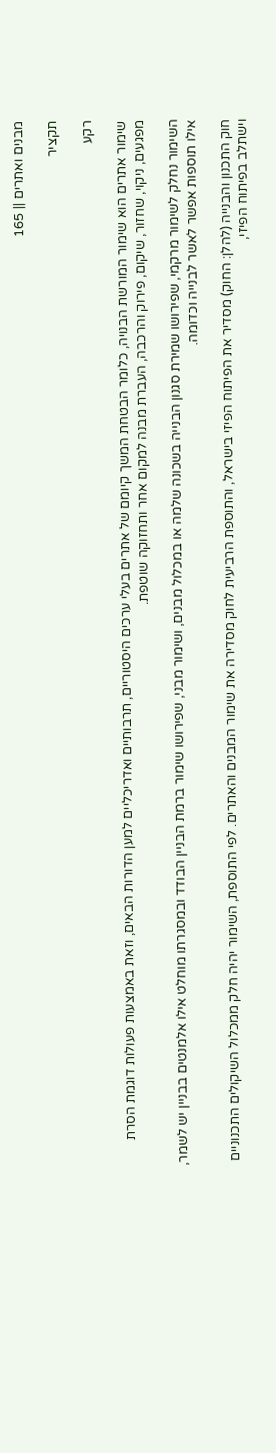מבנים ואתרים || 165

תקציר

רקע

שימור אתרים הוא שימור המורשת הבנויה, כלומר הבטחת המשך קיומם של אתרים בעלי ערכים היסטוריים, תרבותיים ואדריכליים למען הדורות הבאים, וזאת באמצעות פעולות דוגמת הסרת מפגעים, ניקוי, שחזור, שיקום, פירוק והרכבה, העברת מבנה למקום אחר ותחזוקה שוטפת.

השימור נחלק לשימור מרקמי, שפירושו שמירת סגנון הבנייה בשכונה שלמה או במכלול מבנים, ושימור מבני, שפירושו שימור ברמת הבניין הבודד ובמסגרתו מוחלט אילו אלמנטים בבניין יש לשמר, אילו תוספות אפשר לאשר לבנייה וכדומה.

חוק התכנון והבנייה (להלן: החוק) מסדיר את הפיתוח הפיזי בישראל, והתוספת הרביעית לחוק מסדירה את שימור המבנים והאתרים. לפי התוספת, השימור יהיה חלק ממכלול השיקולים התכנוניים וישתלב בפיתוח הפיזי,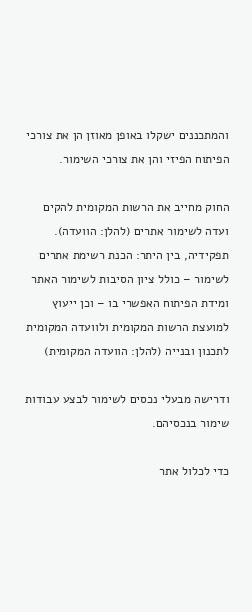והמתכננים ישקלו באופן מאוזן הן את צורכי הפיתוח הפיזי והן את צורכי השימור.

החוק מחייב את הרשות המקומית להקים ועדה לשימור אתרים (להלן: הוועדה). תפקידיה, בין היתר: הכנת רשימת אתרים לשימור – כולל ציון הסיבות לשימור האתר ומידת הפיתוח האפשרי בו – וכן ייעוץ למועצת הרשות המקומית ולוועדה המקומית לתכנון ובנייה (להלן: הוועדה המקומית)

ודרישה מבעלי נכסים לשימור לבצע עבודות שימור בנכסיהם.

כדי לכלול אתר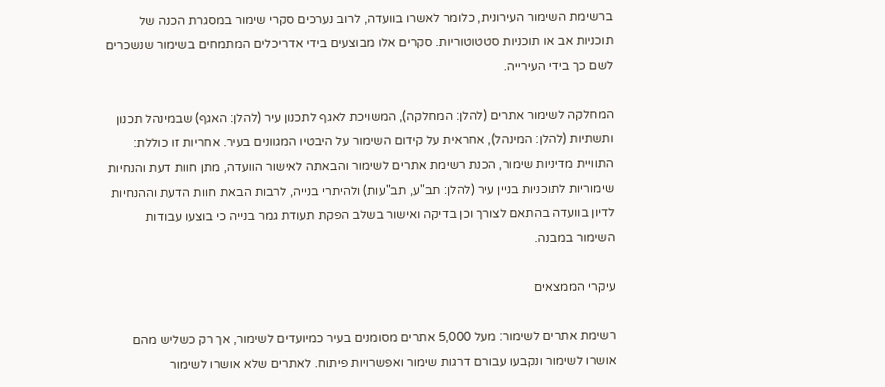ברשימת השימור העירונית, כלומר לאשרו בוועדה, לרוב נערכים סקרי שימור במסגרת הכנה של תוכניות אב או תוכניות סטטוטוריות. סקרים אלו מבוצעים בידי אדריכלים המתמחים בשימור שנשכרים לשם כך בידי העירייה.

המחלקה לשימור אתרים (להלן: המחלקה), המשויכת לאגף לתכנון עיר (להלן: האגף) שבמינהל תכנון ותשתיות (להלן: המינהל), אחראית על קידום השימור על היבטיו המגוונים בעיר. אחריות זו כוללת: התוויית מדיניות שימור, הכנת רשימת אתרים לשימור והבאתה לאישור הוועדה, מתן חוות דעת והנחיות שימוריות לתוכניות בניין עיר (להלן: תב"ע, תב"עות) ולהיתרי בנייה, לרבות הבאת חוות הדעת וההנחיות לדיון בוועדה בהתאם לצורך וכן בדיקה ואישור בשלב הפקת תעודת גמר בנייה כי בוצעו עבודות השימור במבנה.

עיקרי הממצאים

רשימת אתרים לשימור: מעל 5,000 אתרים מסומנים בעיר כמיועדים לשימור, אך רק כשליש מהם אושרו לשימור ונקבעו עבורם דרגות שימור ואפשרויות פיתוח. לאתרים שלא אושרו לשימור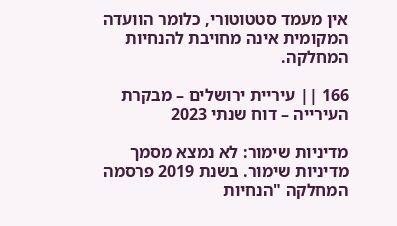אין מעמד סטטוטורי, כלומר הוועדה המקומית אינה מחויבת להנחיות המחלקה.

166 || עיריית ירושלים – מבקרת העירייה – דוח שנתי 2023

מדיניות שימור: לא נמצא מסמך מדיניות שימור. בשנת 2019 פרסמה המחלקה "הנחיות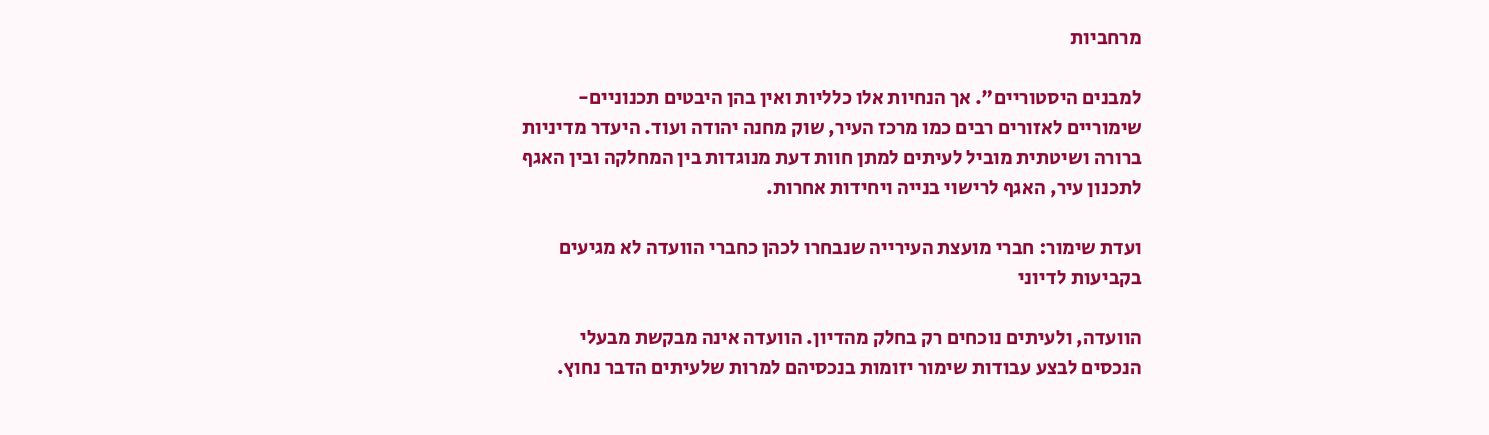מרחביות

למבנים היסטוריים". אך הנחיות אלו כלליות ואין בהן היבטים תכנוניים-שימוריים לאזורים רבים כמו מרכז העיר, שוק מחנה יהודה ועוד. היעדר מדיניות ברורה ושיטתית מוביל לעיתים למתן חוות דעת מנוגדות בין המחלקה ובין האגף לתכנון עיר, האגף לרישוי בנייה ויחידות אחרות.

ועדת שימור: חברי מועצת העירייה שנבחרו לכהן כחברי הוועדה לא מגיעים בקביעות לדיוני

הוועדה, ולעיתים נוכחים רק בחלק מהדיון. הוועדה אינה מבקשת מבעלי הנכסים לבצע עבודות שימור יזומות בנכסיהם למרות שלעיתים הדבר נחוץ.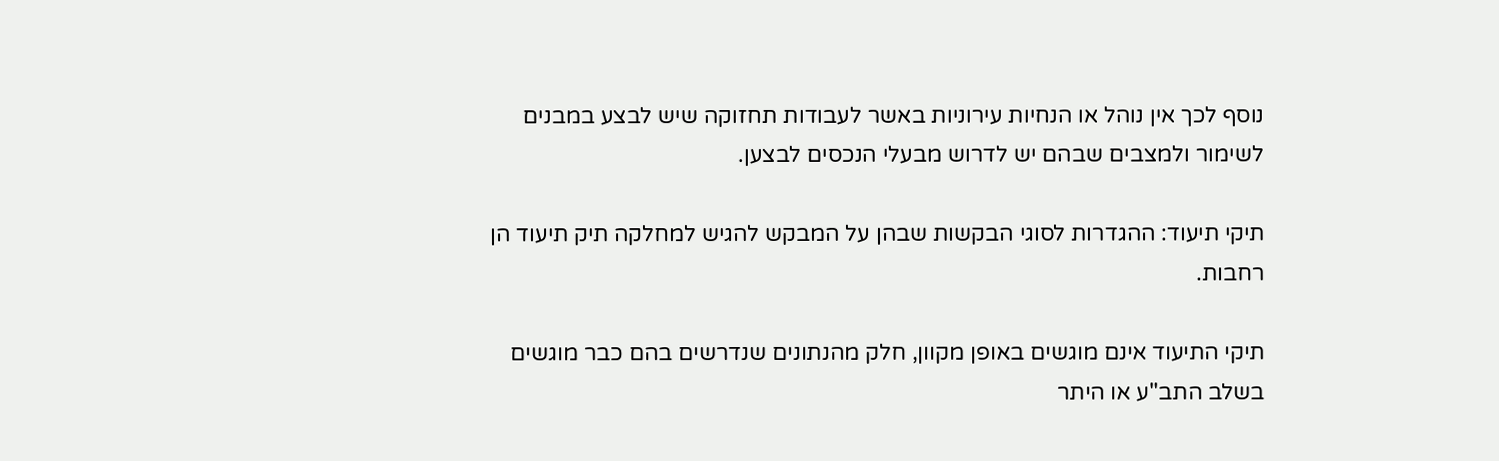נוסף לכך אין נוהל או הנחיות עירוניות באשר לעבודות תחזוקה שיש לבצע במבנים לשימור ולמצבים שבהם יש לדרוש מבעלי הנכסים לבצען.

תיקי תיעוד: ההגדרות לסוגי הבקשות שבהן על המבקש להגיש למחלקה תיק תיעוד הן רחבות.

תיקי התיעוד אינם מוגשים באופן מקוון, חלק מהנתונים שנדרשים בהם כבר מוגשים בשלב התב"ע או היתר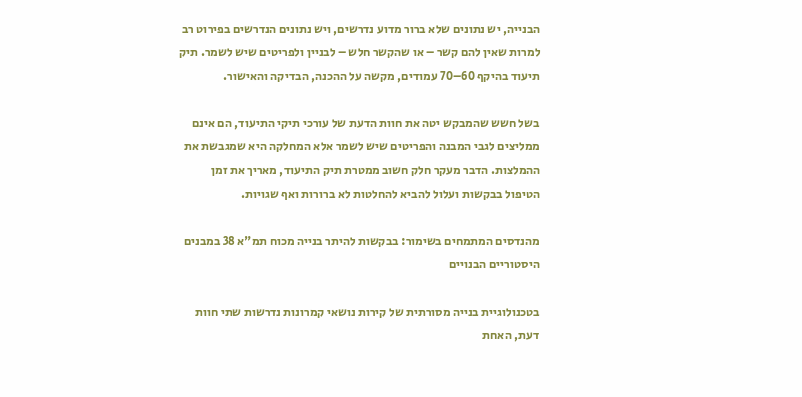הבנייה, יש נתונים שלא ברור מדוע נדרשים, ויש נתונים הנדרשים בפירוט רב למרות שאין להם קשר – או שהקשר חלש – לבניין ולפריטים שיש לשמר. תיק תיעוד בהיקף 60–70 עמודים, מקשה על ההכנה, הבדיקה והאישור.

בשל חשש שהמבקש יטה את חוות הדעת של עורכי תיקי התיעוד, הם אינם ממליצים לגבי המבנה והפריטים שיש לשמר אלא המחלקה היא שמגבשת את ההמלצות. הדבר מעקר חלק חשוב ממטרת תיק התיעוד, מאריך את זמן הטיפול בבקשות ועלול להביא להחלטות לא ברורות ואף שגויות.

מהנדסים המתמחים בשימור: בבקשות להיתר בנייה מכוח תמ"א 38 במבנים היסטוריים הבנויים

בטכנולוגיית בנייה מסורתית של קירות נושאי קמרונות נדרשות שתי חוות דעת, האחת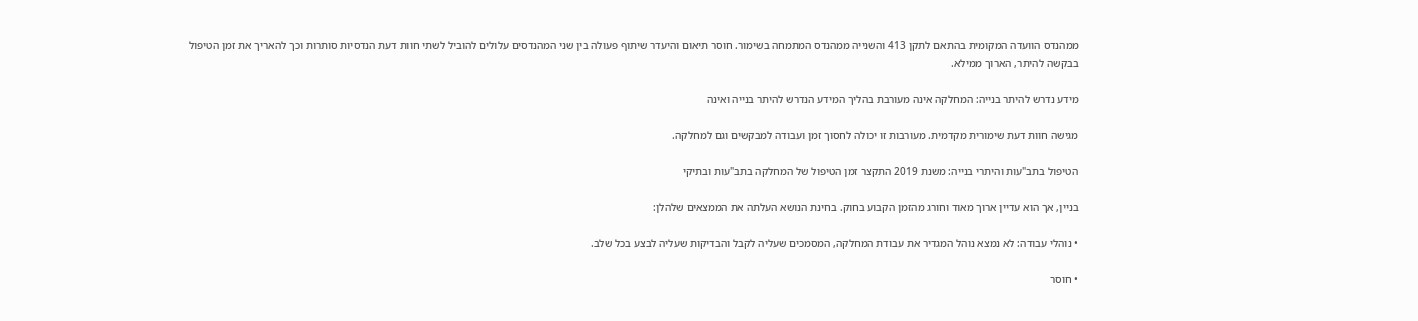ממהנדס הוועדה המקומית בהתאם לתקן 413 והשנייה ממהנדס המתמחה בשימור. חוסר תיאום והיעדר שיתוף פעולה בין שני המהנדסים עלולים להוביל לשתי חוות דעת הנדסיות סותרות וכך להאריך את זמן הטיפול בבקשה להיתר, הארוך ממילא.

מידע נדרש להיתר בנייה: המחלקה אינה מעורבת בהליך המידע הנדרש להיתר בנייה ואינה

מגישה חוות דעת שימורית מקדמית. מעורבות זו יכולה לחסוך זמן ועבודה למבקשים וגם למחלקה.

הטיפול בתב"עות והיתרי בנייה: משנת 2019 התקצר זמן הטיפול של המחלקה בתב"עות ובתיקי

בניין, אך הוא עדיין ארוך מאוד וחורג מהזמן הקבוע בחוק. בחינת הנושא העלתה את הממצאים שלהלן:

• נוהלי עבודה: לא נמצא נוהל המגדיר את עבודת המחלקה, המסמכים שעליה לקבל והבדיקות שעליה לבצע בכל שלב.

• חוסר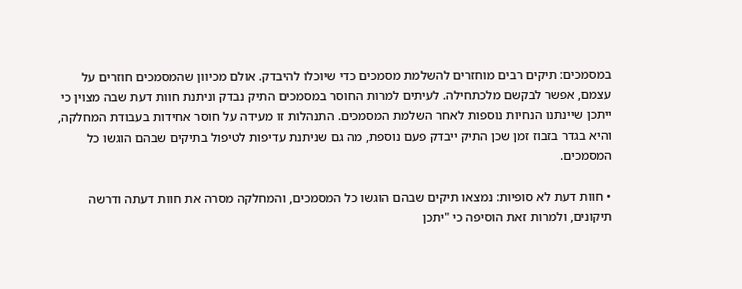במסמכים: תיקים רבים מוחזרים להשלמת מסמכים כדי שיוכלו להיבדק. אולם מכיוון שהמסמכים חוזרים על עצמם, אפשר לבקשם מלכתחילה. לעיתים למרות החוסר במסמכים התיק נבדק וניתנת חוות דעת שבה מצוין כי ייתכן שיינתנו הנחיות נוספות לאחר השלמת המסמכים. התנהלות זו מעידה על חוסר אחידות בעבודת המחלקה, והיא בגדר בזבוז זמן שכן התיק ייבדק פעם נוספת, מה גם שניתנת עדיפות לטיפול בתיקים שבהם הוגשו כל המסמכים.

• חוות דעת לא סופיות: נמצאו תיקים שבהם הוגשו כל המסמכים, והמחלקה מסרה את חוות דעתה ודרשה תיקונים, ולמרות זאת הוסיפה כי "יתכן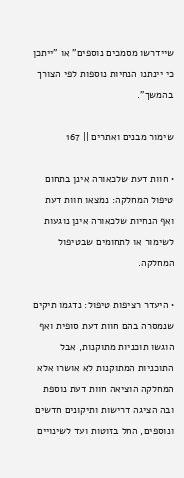שיידרשו מסמכים נוספים" או "ייתכן כי יינתנו הנחיות נוספות לפי הצורך בהמשך".

שימור מבנים ואתרים || 167

• חוות דעת שלכאורה אינן בתחום טיפול המחלקה: נמצאו חוות דעת ואף הנחיות שלכאורה אינן נוגעות לשימור או לתחומים שבטיפול המחלקה.

• היעדר רציפות טיפול: נדגמו תיקים שנמסרה בהם חוות דעת סופית ואף הוגשו תוכניות מתוקנות, אבל התוכניות המתוקנות לא אושרו אלא המחלקה הוציאה חוות דעת נוספת ובה הציגה דרישות ותיקונים חדשים ונוספים, החל בזוטות ועד לשינויים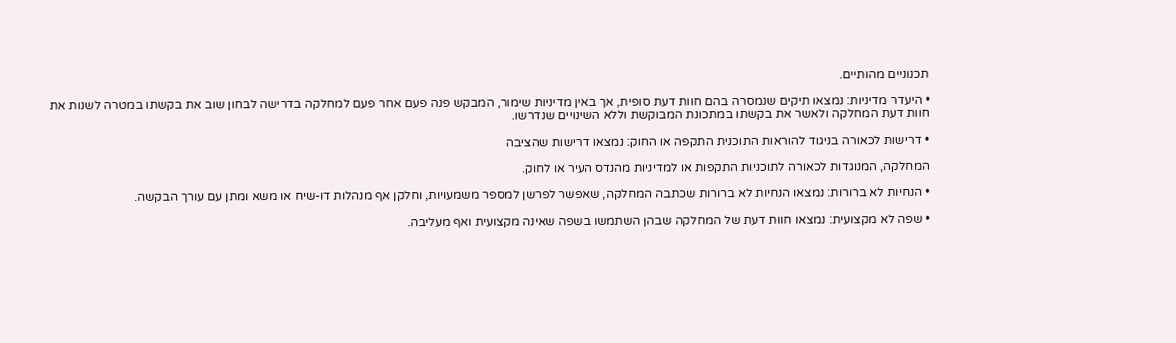תכנוניים מהותיים.

• היעדר מדיניות: נמצאו תיקים שנמסרה בהם חוות דעת סופית, אך באין מדיניות שימור, המבקש פנה פעם אחר פעם למחלקה בדרישה לבחון שוב את בקשתו במטרה לשנות את חוות דעת המחלקה ולאשר את בקשתו במתכונת המבוקשת וללא השינויים שנדרשו.

• דרישות לכאורה בניגוד להוראות התוכנית התקפה או החוק: נמצאו דרישות שהציבה

המחלקה, המנוגדות לכאורה לתוכניות התקפות או למדיניות מהנדס העיר או לחוק.

• הנחיות לא ברורות: נמצאו הנחיות לא ברורות שכתבה המחלקה, שאפשר לפרשן למספר משמעויות, וחלקן אף מנהלות דו-שיח או משא ומתן עם עורך הבקשה.

• שפה לא מקצועית: נמצאו חוות דעת של המחלקה שבהן השתמשו בשפה שאינה מקצועית ואף מעליבה.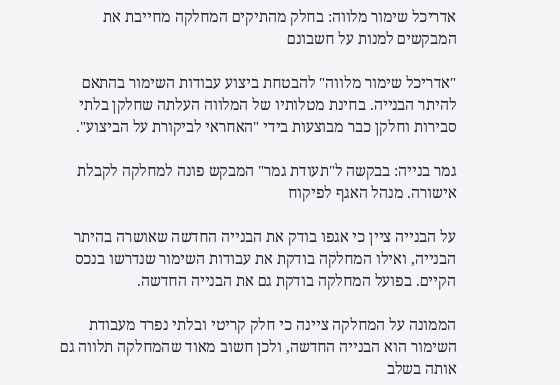אדריכל שימור מלווה: בחלק מהתיקים המחלקה מחייבת את המבקשים למנות על חשבונם

"אדריכל שימור מלווה" להבטחת ביצוע עבודות השימור בהתאם להיתר הבנייה. בחינת מטלותיו של המלווה העלתה שחלקן בלתי סבירות וחלקן כבר מבוצעות בידי "האחראי לביקורת על הביצוע".

גמר בנייה: בבקשה ל"תעודת גמר" המבקש פונה למחלקה לקבלת אישורה. מנהל האגף לפיקוח

על הבנייה ציין כי אגפו בודק את הבנייה החדשה שאושרה בהיתר הבנייה, ואילו המחלקה בודקת את עבודות השימור שנדרשו בנכס הקיים. בפועל המחלקה בודקת גם את הבנייה החדשה.

הממונה על המחלקה ציינה כי חלק קריטי ובלתי נפרד מעבודת השימור הוא הבנייה החדשה, ולכן חשוב מאוד שהמחלקה תלווה גם אותה בשלב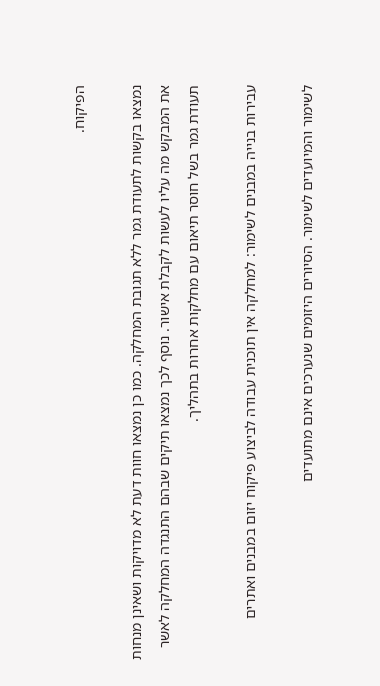הפיקוח.

נמצאו בקשות לתעודת גמר ללא תגובת המחלקה. כמו כן נמצאו חוות דעת לא מדויקות ושאינן מנחות את המבקש מה עליו לעשות לקבלת אישור. נוסף לכך נמצאו תיקים שבהם התנגדה המחלקה לאשר תעודת גמר בשל חוסר תיאום עם מחלקות אחרות בתהליך.

עבירות בנייה במבנים לשימור: למחלקה אין תוכנית עבודה לביצוע פיקוח יזום במבנים ואתרים

לשימור והמיועדים לשימור. הסיורים היזומים שנערכים אינם מתועדים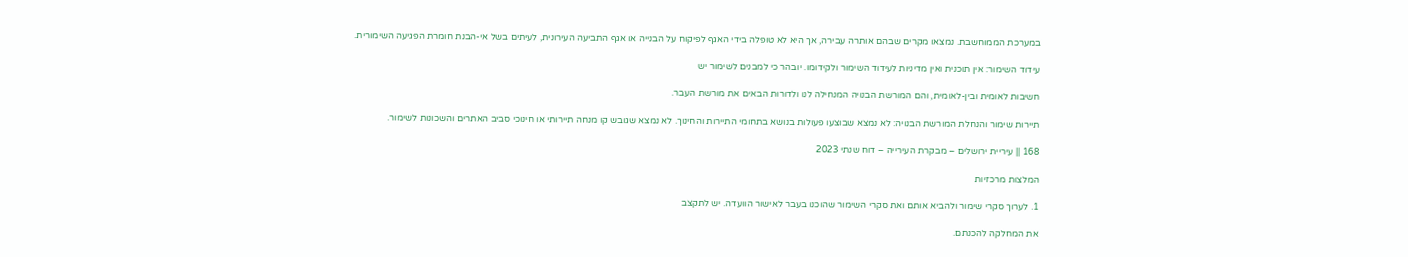במערכת הממוחשבת. נמצאו מקרים שבהם אותרה עבירה, אך היא לא טופלה בידי האגף לפיקוח על הבנייה או אגף התביעה העירונית, לעיתים בשל אי-הבנת חומרת הפגיעה השימורית.

עידוד השימור: אין תוכנית ואין מדיניות לעידוד השימור ולקידומו. יובהר כי למבנים לשימור יש

חשיבות לאומית ובין-לאומית, והם המורשת הבנויה המנחילה לנו ולדורות הבאים את מורשת העבר.

תיירות שימור והנחלת המורשת הבנויה: לא נמצא שבוצעו פעולות בנושא בתחומי התיירות והחינוך. לא נמצא שגובש קו מנחה תיירותי או חינוכי סביב האתרים והשכונות לשימור.

168 || עיריית ירושלים – מבקרת העירייה – דוח שנתי 2023

המלצות מרכזיות

1. לערוך סקרי שימור ולהביא אותם ואת סקרי השימור שהוכנו בעבר לאישור הוועדה. יש לתקצב

את המחלקה להכנתם.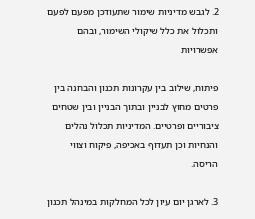2. לגבש מדיניות שימור שתעודכן מפעם לפעם ותכלול את כלל שיקולי השימור, ובהם אפשרויות

פיתוח, שילוב בין עקרונות תכנון והבחנה בין פרטים מחוץ לבניין ובתוך הבניין ובין שטחים ציבוריים ופרטיים. המדיניות תכלול נהלים והנחיות וכן תעדוף באכיפה, פיקוח וצווי הריסה.

3. לארגן יום עיון לכל המחלקות במינהל תכנון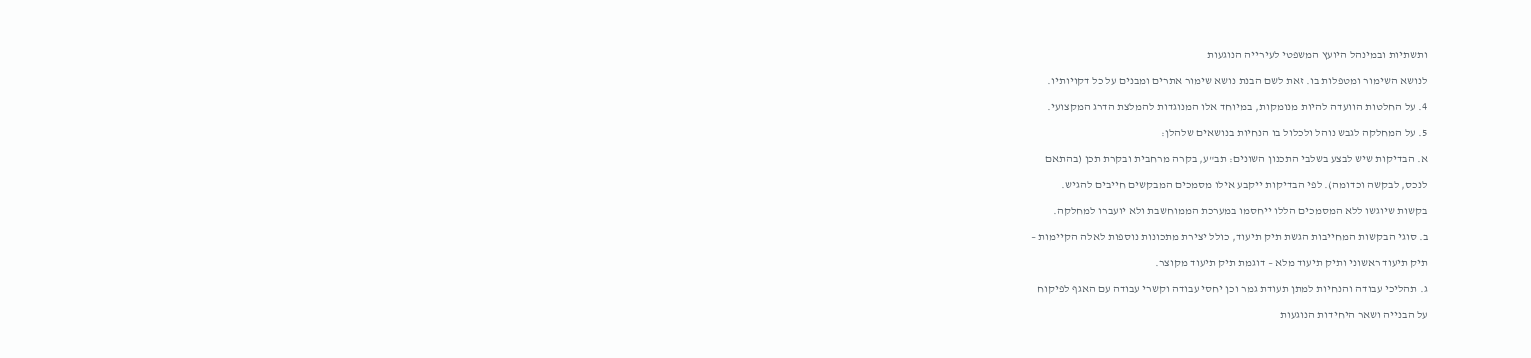ותשתיות ובמינהל היועץ המשפטי לעירייה הנוגעות

לנושא השימור ומטפלות בו. זאת לשם הבנת נושא שימור אתרים ומבנים על כל דקויותיו.

4. על החלטות הוועדה להיות מנומקות, במיוחד אלו המנוגדות להמלצת הדרג המקצועי.

5. על המחלקה לגבש נוהל ולכלול בו הנחיות בנושאים שלהלן:

א. הבדיקות שיש לבצע בשלבי התכנון השונים: תב"ע, בקרה מרחבית ובקרת תכן (בהתאם

לנכס, לבקשה וכדומה). לפי הבדיקות ייקבע אילו מסמכים המבקשים חייבים להגיש.

בקשות שיוגשו ללא המסמכים הללו ייחסמו במערכת הממוחשבת ולא יועברו למחלקה.

ב. סוגי הבקשות המחייבות הגשת תיק תיעוד, כולל יצירת מתכונות נוספות לאלה הקיימות –

תיק תיעוד ראשוני ותיק תיעוד מלא – דוגמת תיק תיעוד מקוצר.

ג. תהליכי עבודה והנחיות למתן תעודת גמר וכן יחסי עבודה וקשרי עבודה עם האגף לפיקוח

על הבנייה ושאר היחידות הנוגעות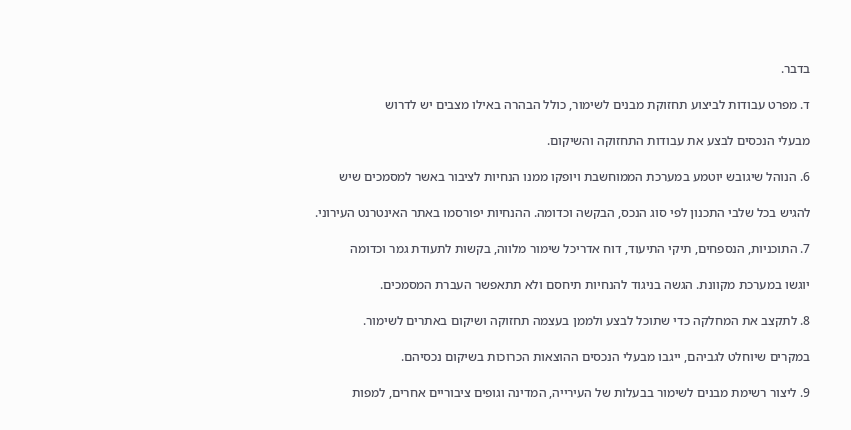בדבר.

ד. מפרט עבודות לביצוע תחזוקת מבנים לשימור, כולל הבהרה באילו מצבים יש לדרוש

מבעלי הנכסים לבצע את עבודות התחזוקה והשיקום.

6. הנוהל שיגובש יוטמע במערכת הממוחשבת ויופקו ממנו הנחיות לציבור באשר למסמכים שיש

להגיש בכל שלבי התכנון לפי סוג הנכס, הבקשה וכדומה. ההנחיות יפורסמו באתר האינטרנט העירוני.

7. התוכניות, הנספחים, תיקי התיעוד, דוח אדריכל שימור מלווה, בקשות לתעודת גמר וכדומה

יוגשו במערכת מקוונת. הגשה בניגוד להנחיות תיחסם ולא תתאפשר העברת המסמכים.

8. לתקצב את המחלקה כדי שתוכל לבצע ולממן בעצמה תחזוקה ושיקום באתרים לשימור.

במקרים שיוחלט לגביהם, ייגבו מבעלי הנכסים ההוצאות הכרוכות בשיקום נכסיהם.

9. ליצור רשימת מבנים לשימור בבעלות של העירייה, המדינה וגופים ציבוריים אחרים, למפות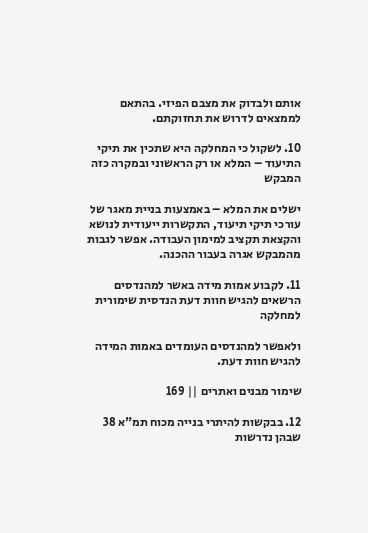אותם ולבדוק את מצבם הפיזי. בהתאם לממצאים לדרוש את תחזוקתם.

10. לשקול כי המחלקה היא שתכין את תיקי התיעוד – המלא או רק הראשוני ובמקרה כזה המבקש

ישלים את המלא – באמצעות בניית מאגר של עורכי תיקי תיעוד, התקשרות ייעודית לנושא והקצאת תקציב למימון העבודה. אפשר לגבות מהמבקש אגרה בעבור ההכנה.

11. לקבוע אמות מידה באשר למהנדסים הרשאים להגיש חוות דעת הנדסית שימורית למחלקה

ולאפשר למהנדסים העומדים באמות המידה להגיש חוות דעת.

שימור מבנים ואתרים || 169

12. בבקשות להיתרי בנייה מכוח תמ"א 38 שבהן נדרשות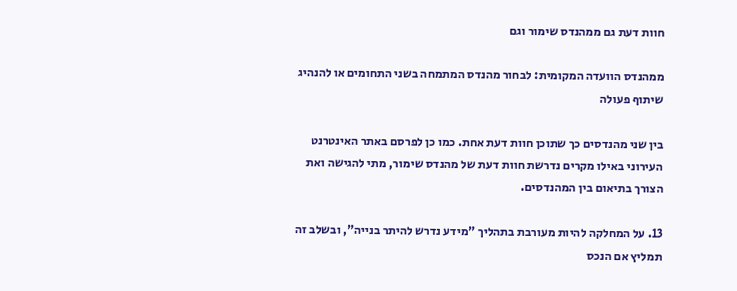חוות דעת גם ממהנדס שימור וגם

ממהנדס הוועדה המקומית: לבחור מהנדס המתמחה בשני התחומים או להנהיג שיתוף פעולה

בין שני מהנדסים כך שתוכן חוות דעת אחת. כמו כן לפרסם באתר האינטרנט העירוני באילו מקרים נדרשת חוות דעת של מהנדס שימור, מתי להגישה ואת הצורך בתיאום בין המהנדסים.

13. על המחלקה להיות מעורבת בתהליך "מידע נדרש להיתר בנייה", ובשלב זה תמליץ אם הנכס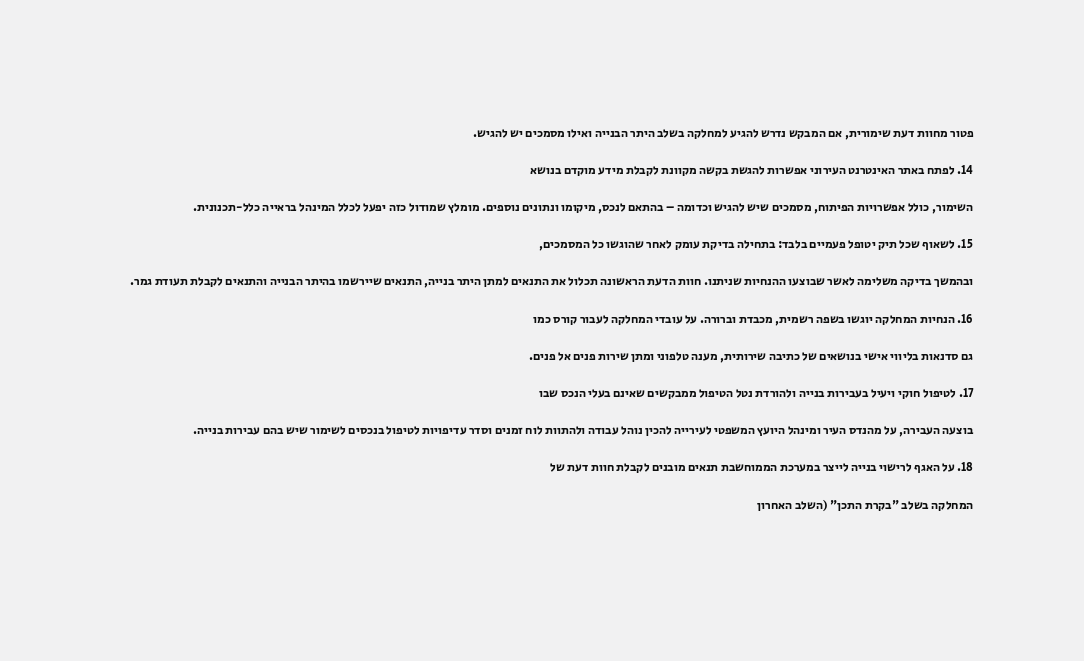פטור מחוות דעת שימורית, אם המבקש נדרש להגיע למחלקה בשלב היתר הבנייה ואילו מסמכים יש להגיש.

14. לפתח באתר האינטרנט העירוני אפשרות להגשת בקשה מקוונת לקבלת מידע מוקדם בנושא

השימור, כולל אפשרויות הפיתוח, מסמכים שיש להגיש וכדומה – בהתאם לנכס, מיקומו ונתונים נוספים. מומלץ שמודול כזה יפעל לכלל המינהל בראייה כלל-תכנונית.

15. לשאוף שכל תיק יטופל פעמיים בלבד: בתחילה בדיקת עומק לאחר שהוגשו כל המסמכים,

ובהמשך בדיקה משלימה לאשר שבוצעו ההנחיות שניתנו. חוות הדעת הראשונה תכלול את התנאים למתן היתר בנייה, התנאים שיירשמו בהיתר הבנייה והתנאים לקבלת תעודת גמר.

16. הנחיות המחלקה יוגשו בשפה רשמית, מכבדת וברורה. על עובדי המחלקה לעבור קורס כמו

גם סדנאות בליווי אישי בנושאים של כתיבה שירותית, מענה טלפוני ומתן שירות פנים אל פנים.

17. לטיפול חוקי ויעיל בעבירות בנייה ולהורדת נטל הטיפול ממבקשים שאינם בעלי הנכס שבו

בוצעה העבירה, על מהנדס העיר ומינהל היועץ המשפטי לעירייה להכין נוהל עבודה ולהתוות לוח זמנים וסדר עדיפויות לטיפול בנכסים לשימור שיש בהם עבירות בנייה.

18. על האגף לרישוי בנייה לייצר במערכת הממוחשבת תנאים מובנים לקבלת חוות דעת של

המחלקה בשלב "בקרת התכן" (השלב האחרון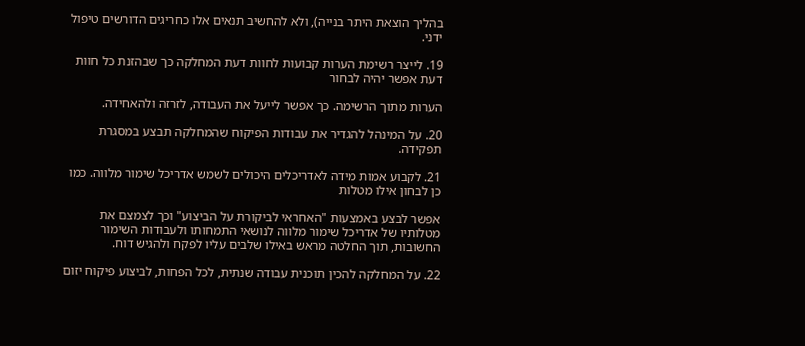בהליך הוצאת היתר בנייה), ולא להחשיב תנאים אלו כחריגים הדורשים טיפול ידני.

19. לייצר רשימת הערות קבועות לחוות דעת המחלקה כך שבהזנת כל חוות דעת אפשר יהיה לבחור

הערות מתוך הרשימה. כך אפשר לייעל את העבודה, לזרזה ולהאחידה.

20. על המינהל להגדיר את עבודות הפיקוח שהמחלקה תבצע במסגרת תפקידה.

21. לקבוע אמות מידה לאדריכלים היכולים לשמש אדריכל שימור מלווה. כמו כן לבחון אילו מטלות

אפשר לבצע באמצעות "האחראי לביקורת על הביצוע" וכך לצמצם את מטלותיו של אדריכל שימור מלווה לנושאי התמחותו ולעבודות השימור החשובות, תוך החלטה מראש באילו שלבים עליו לפקח ולהגיש דוח.

22. על המחלקה להכין תוכנית עבודה שנתית, לכל הפחות, לביצוע פיקוח יזום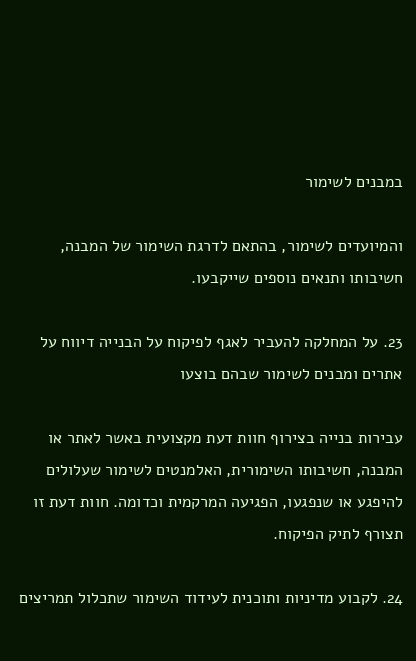במבנים לשימור

והמיועדים לשימור, בהתאם לדרגת השימור של המבנה, חשיבותו ותנאים נוספים שייקבעו.

23. על המחלקה להעביר לאגף לפיקוח על הבנייה דיווח על אתרים ומבנים לשימור שבהם בוצעו

עבירות בנייה בצירוף חוות דעת מקצועית באשר לאתר או המבנה, חשיבותו השימורית, האלמנטים לשימור שעלולים להיפגע או שנפגעו, הפגיעה המרקמית וכדומה. חוות דעת זו תצורף לתיק הפיקוח.

24. לקבוע מדיניות ותוכנית לעידוד השימור שתכלול תמריצים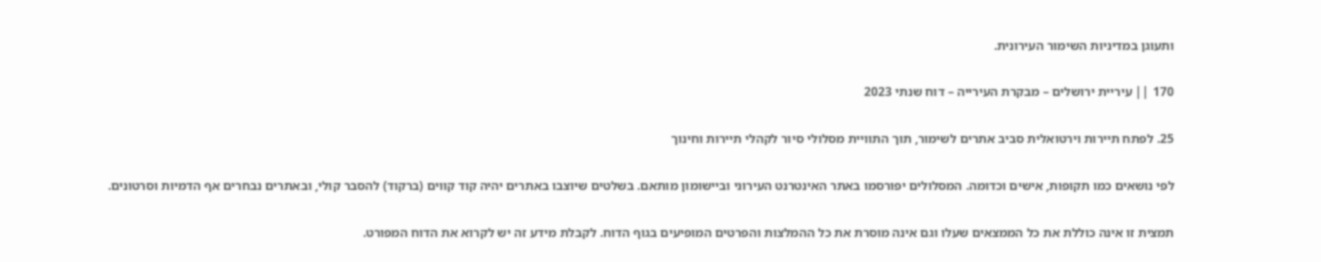ותעוגן במדיניות השימור העירונית.

170 || עיריית ירושלים – מבקרת העירייה – דוח שנתי 2023

25. לפתח תיירות וירטואלית סביב אתרים לשימור, תוך התוויית מסלולי סיור לקהלי תיירות וחינוך

לפי נושאים כמו תקופות, אישים וכדומה. המסלולים יפורסמו באתר האינטרנט העירוני וביישומון מותאם. בשלטים שיוצבו באתרים יהיה קוד קווים (ברקוד) להסבר קולי, ובאתרים נבחרים אף הדמיות וסרטונים.

תמצית זו אינה כוללת את כל הממצאים שעלו וגם אינה מוסרת את כל ההמלצות והפרטים המופיעים בגוף הדוח. לקבלת מידע זה יש לקרוא את הדוח המפורט.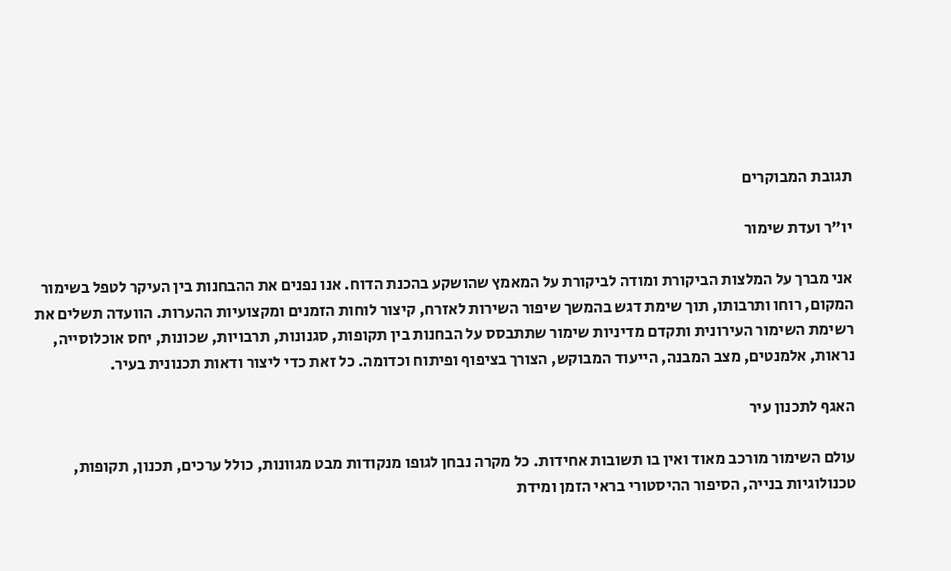תגובת המבוקרים

יו"ר ועדת שימור

אני מברך על המלצות הביקורת ומודה לביקורת על המאמץ שהושקע בהכנת הדוח. אנו נפנים את ההבחנות בין העיקר לטפל בשימור המקום, רוחו ותרבותו, תוך שימת דגש בהמשך שיפור השירות לאזרח, קיצור לוחות הזמנים ומקצועיות ההערות. הוועדה תשלים את רשימת השימור העירונית ותקדם מדיניות שימור שתתבסס על הבחנות בין תקופות, סגנונות, תרבויות, שכונות, יחס אוכלוסייה, נראות, אלמנטים, מצב המבנה, הייעוד המבוקש, הצורך בציפוף ופיתוח וכדומה. כל זאת כדי ליצור ודאות תכנונית בעיר.

האגף לתכנון עיר

עולם השימור מורכב מאוד ואין בו תשובות אחידות. כל מקרה נבחן לגופו מנקודות מבט מגוונות, כולל ערכים, תכנון, תקופות, טכנולוגיות בנייה, הסיפור ההיסטורי בראי הזמן ומידת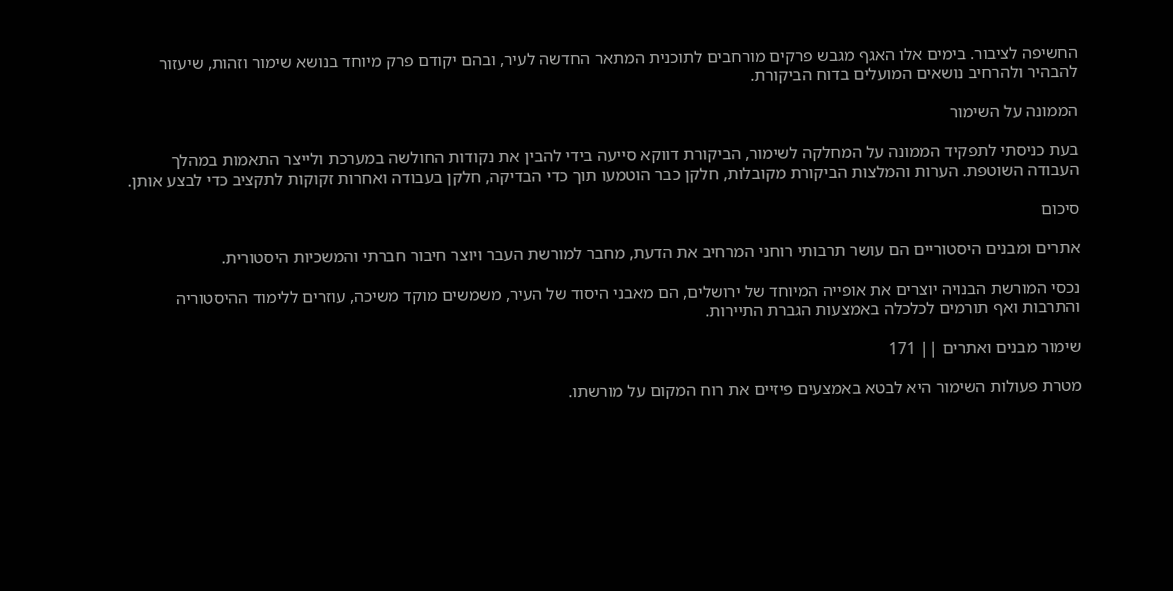החשיפה לציבור. בימים אלו האגף מגבש פרקים מורחבים לתוכנית המתאר החדשה לעיר, ובהם יקודם פרק מיוחד בנושא שימור וזהות, שיעזור להבהיר ולהרחיב נושאים המועלים בדוח הביקורת.

הממונה על השימור

בעת כניסתי לתפקיד הממונה על המחלקה לשימור, הביקורת דווקא סייעה בידי להבין את נקודות החולשה במערכת ולייצר התאמות במהלך העבודה השוטפת. הערות והמלצות הביקורת מקובלות, חלקן כבר הוטמעו תוך כדי הבדיקה, חלקן בעבודה ואחרות זקוקות לתקציב כדי לבצע אותן.

סיכום

אתרים ומבנים היסטוריים הם עושר תרבותי רוחני המרחיב את הדעת, מחבר למורשת העבר ויוצר חיבור חברתי והמשכיות היסטורית.

נכסי המורשת הבנויה יוצרים את אופייה המיוחד של ירושלים, הם מאבני היסוד של העיר, משמשים מוקד משיכה, עוזרים ללימוד ההיסטוריה והתרבות ואף תורמים לכלכלה באמצעות הגברת התיירות.

שימור מבנים ואתרים || 171

מטרת פעולות השימור היא לבטא באמצעים פיזיים את רוח המקום על מורשתו.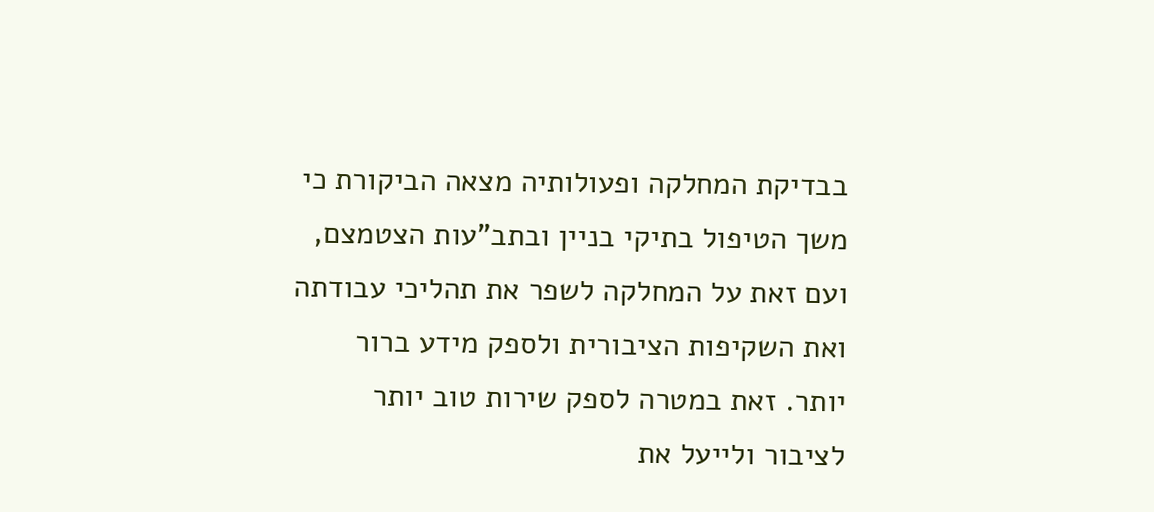בבדיקת המחלקה ופעולותיה מצאה הביקורת כי משך הטיפול בתיקי בניין ובתב"עות הצטמצם, ועם זאת על המחלקה לשפר את תהליכי עבודתה ואת השקיפות הציבורית ולספק מידע ברור יותר. זאת במטרה לספק שירות טוב יותר לציבור ולייעל את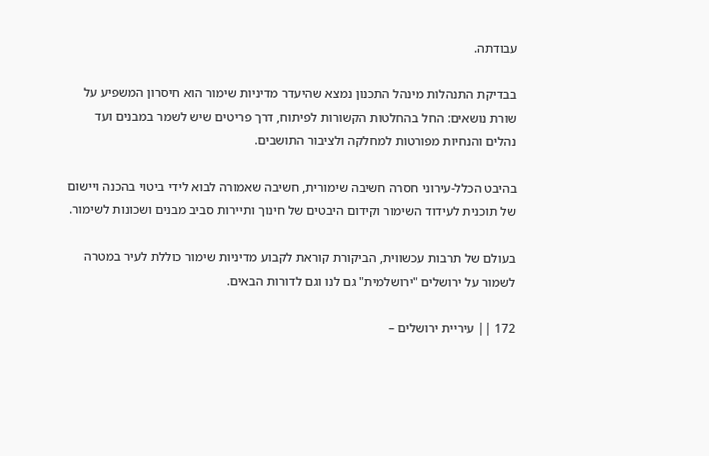עבודתה.

בבדיקת התנהלות מינהל התכנון נמצא שהיעדר מדיניות שימור הוא חיסרון המשפיע על שורת נושאים: החל בהחלטות הקשורות לפיתוח, דרך פריטים שיש לשמר במבנים ועד נהלים והנחיות מפורטות למחלקה ולציבור התושבים.

בהיבט הכלל-עירוני חסרה חשיבה שימורית, חשיבה שאמורה לבוא לידי ביטוי בהכנה ויישום של תוכנית לעידוד השימור וקידום היבטים של חינוך ותיירות סביב מבנים ושכונות לשימור.

בעולם של תרבות עכשווית, הביקורת קוראת לקבוע מדיניות שימור כוללת לעיר במטרה לשמור על ירושלים "ירושלמית" גם לנו וגם לדורות הבאים.

172 || עיריית ירושלים –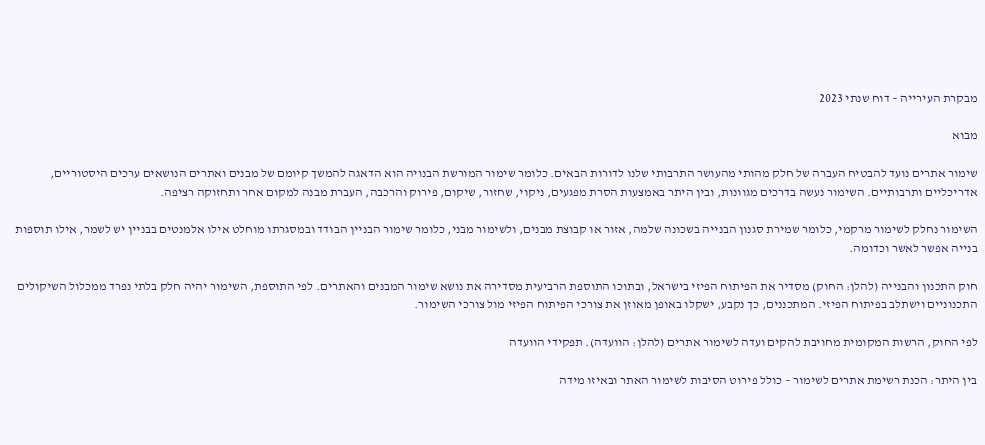מבקרת העירייה – דוח שנתי 2023

מבוא

שימור אתרים נועד להבטיח העברה של חלק מהותי מהעושר התרבותי שלנו לדורות הבאים. כלומר שימור המורשת הבנויה הוא הדאגה להמשך קיומם של מבנים ואתרים הנושאים ערכים היסטוריים, אדריכליים ותרבותיים. השימור נעשה בדרכים מגוונות, ובין היתר באמצעות הסרת מפגעים, ניקוי, שחזור, שיקום, פירוק והרכבה, העברת מבנה למקום אחר ותחזוקה רציפה.

השימור נחלק לשימור מרקמי, כלומר שמירת סגנון הבנייה בשכונה שלמה, אזור או קבוצת מבנים, ולשימור מבני, כלומר שימור הבניין הבודד ובמסגרתו מוחלט אילו אלמנטים בבניין יש לשמר, אילו תוספות בנייה אפשר לאשר וכדומה.

חוק התכנון והבנייה (להלן: החוק) מסדיר את הפיתוח הפיזי בישראל, ובתוכו התוספת הרביעית מסדירה את נושא שימור המבנים והאתרים. לפי התוספת, השימור יהיה חלק בלתי נפרד ממכלול השיקולים התכנוניים וישתלב בפיתוח הפיזי. המתכננים, כך נקבע, ישקלו באופן מאוזן את צורכי הפיתוח הפיזי מול צורכי השימור.

לפי החוק, הרשות המקומית מחויבת להקים ועדה לשימור אתרים (להלן: הוועדה). תפקידי הוועדה

בין היתר: הכנת רשימת אתרים לשימור – כולל פירוט הסיבות לשימור האתר ובאיזו מידה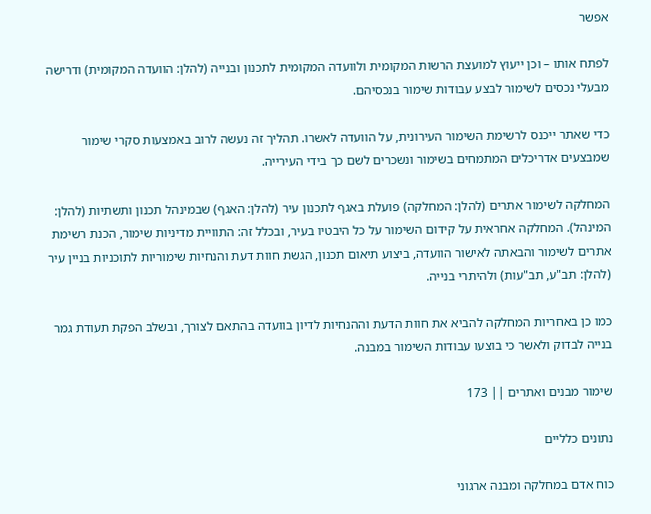אפשר

לפתח אותו – וכן ייעוץ למועצת הרשות המקומית ולוועדה המקומית לתכנון ובנייה (להלן: הוועדה המקומית) ודרישה מבעלי נכסים לשימור לבצע עבודות שימור בנכסיהם.

כדי שאתר ייכנס לרשימת השימור העירונית, על הוועדה לאשרו. תהליך זה נעשה לרוב באמצעות סקרי שימור שמבצעים אדריכלים המתמחים בשימור ונשכרים לשם כך בידי העירייה.

המחלקה לשימור אתרים (להלן: המחלקה) פועלת באגף לתכנון עיר (להלן: האגף) שבמינהל תכנון ותשתיות (להלן: המינהל). המחלקה אחראית על קידום השימור על כל היבטיו בעיר, ובכלל זה: התוויית מדיניות שימור, הכנת רשימת אתרים לשימור והבאתה לאישור הוועדה, ביצוע תיאום תכנון, הגשת חוות דעת והנחיות שימוריות לתוכניות בניין עיר (להלן: תב"ע, תב"עות) ולהיתרי בנייה.

כמו כן באחריות המחלקה להביא את חוות הדעת וההנחיות לדיון בוועדה בהתאם לצורך, ובשלב הפקת תעודת גמר בנייה לבדוק ולאשר כי בוצעו עבודות השימור במבנה.

שימור מבנים ואתרים || 173

נתונים כלליים

כוח אדם במחלקה ומבנה ארגוני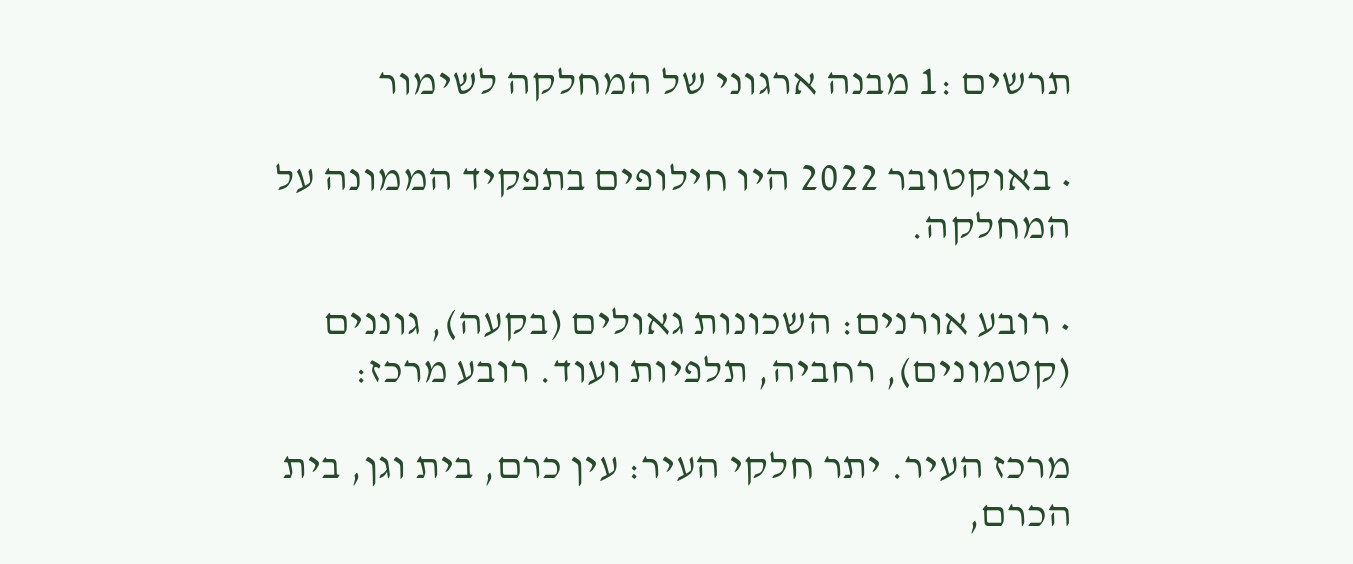תרשים :1 מבנה ארגוני של המחלקה לשימור

• באוקטובר 2022 היו חילופים בתפקיד הממונה על המחלקה.

• רובע אורנים: השכונות גאולים (בקעה), גוננים (קטמונים), רחביה, תלפיות ועוד. רובע מרכז:

מרכז העיר. יתר חלקי העיר: עין כרם, בית וגן, בית הכרם,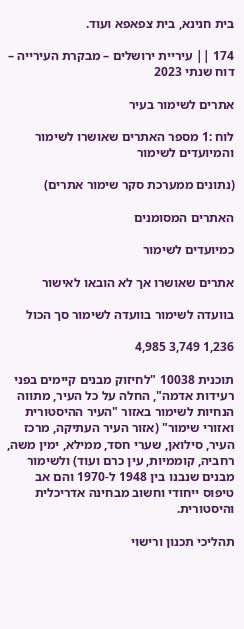בית חנינא, בית צפאפא ועוד.

174 || עיריית ירושלים – מבקרת העירייה – דוח שנתי 2023

אתרים לשימור בעיר

לוח :1 מספר האתרים שאושרו לשימור והמיועדים לשימור

(נתונים ממערכת סקר שימור אתרים)

האתרים המסומנים

כמיועדים לשימור

אתרים שאושרו אך לא הובאו לאישור

בוועדה לשימור בוועדה לשימור סך הכול

1,236 3,749 4,985

תוכנית 10038 "לחיזוק מבנים קיימים בפני רעידות אדמה", החלה על כל העיר, מתווה הנחיות לשימור באזור "העיר ההיסטורית ואזורי שימור" (אזור העיר העתיקה, מרכז העיר, סילואן, שערי חסד, ממילא, ימין משה, רחביה, קוממיות, עין כרם ועוד) ולשימור מבנים שנבנו בין 1948 ל-1970 והם אב טיפוס ייחודי וחשוב מבחינה אדריכלית והיסטורית.

תהליכי תכנון ורישוי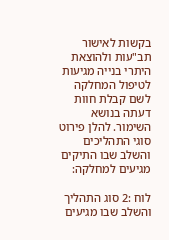בקשות לאישור תב"עות ולהוצאת היתרי בנייה מגיעות לטיפול המחלקה לשם קבלת חוות דעתה בנושא השימור. להלן פירוט סוגי התהליכים והשלב שבו התיקים מגיעים למחלקה:

לוח :2 סוג התהליך והשלב שבו מגיעים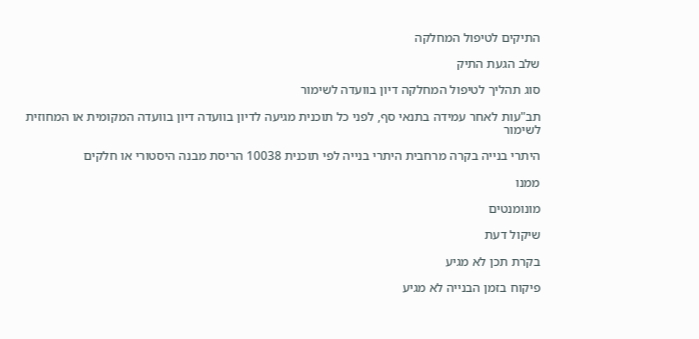התיקים לטיפול המחלקה

שלב הגעת התיק

סוג תהליך לטיפול המחלקה דיון בוועדה לשימור

תב"עות לאחר עמידה בתנאי סף, לפני כל תוכנית מגיעה לדיון בוועדה דיון בוועדה המקומית או המחוזית לשימור

היתרי בנייה בקרה מרחבית היתרי בנייה לפי תוכנית 10038 הריסת מבנה היסטורי או חלקים

ממנו

מונומנטים

שיקול דעת

בקרת תכן לא מגיע

פיקוח בזמן הבנייה לא מגיע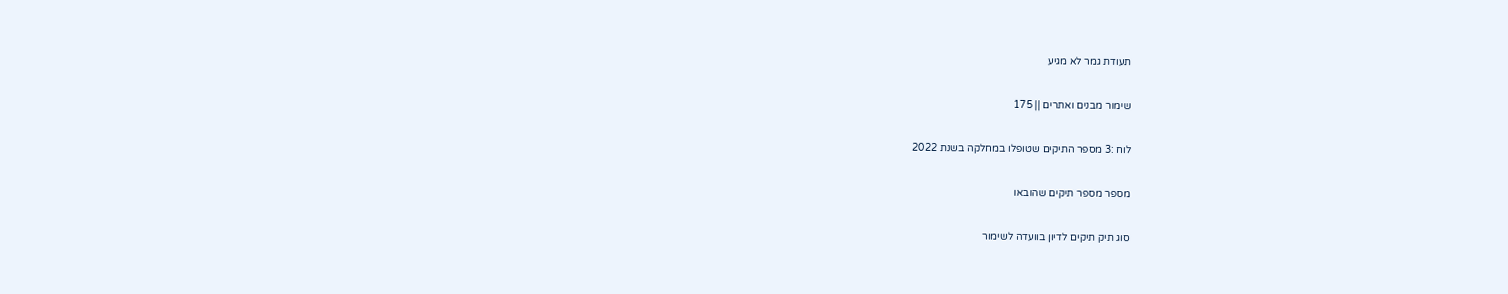תעודת גמר לא מגיע

שימור מבנים ואתרים || 175

לוח :3 מספר התיקים שטופלו במחלקה בשנת 2022

מספר מספר תיקים שהובאו

סוג תיק תיקים לדיון בוועדה לשימור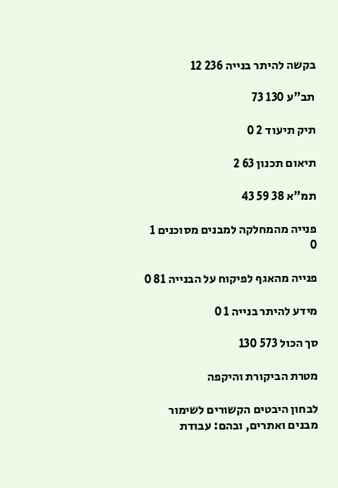בקשה להיתר בנייה 236 12

תב"ע 130 73

תיק תיעוד 2 0

תיאום תכנון 63 2

תמ"א 38 59 43

פנייה מהמחלקה למבנים מסוכנים 1 0

פנייה מהאגף לפיקוח על הבנייה 81 0

מידע להיתר בנייה 1 0

סך הכול 573 130

מטרת הביקורת והיקפה

לבחון היבטים הקשורים לשימור מבנים ואתרים, ובהם: עבודת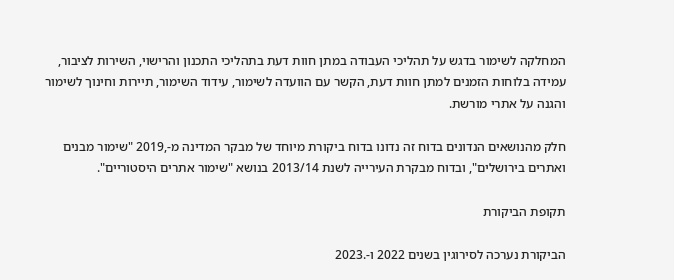המחלקה לשימור בדגש על תהליכי העבודה במתן חוות דעת בתהליכי התכנון והרישוי, השירות לציבור, עמידה בלוחות הזמנים למתן חוות דעת, הקשר עם הוועדה לשימור, עידוד השימור, תיירות וחינוך לשימור והגנה על אתרי מורשת.

חלק מהנושאים הנדונים בדוח זה נדונו בדוח ביקורת מיוחד של מבקר המדינה מ-,2019 "שימור מבנים ואתרים בירושלים", ובדוח מבקרת העירייה לשנת 2013/14 בנושא "שימור אתרים היסטוריים".

תקופת הביקורת

הביקורת נערכה לסירוגין בשנים 2022 ו-.2023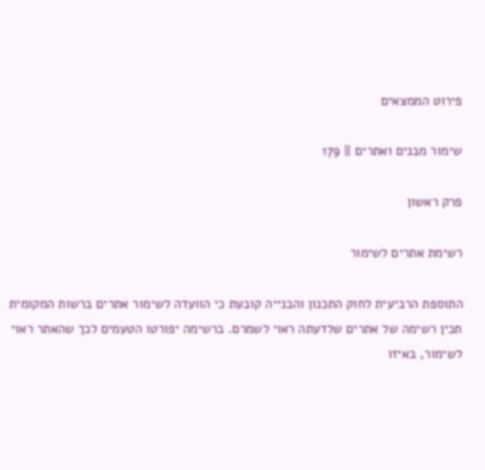פירוט הממצאים

שימור מבנים ואתרים || 179

פרק ראשון

רשימת אתרים לשימור

התוספת הרביעית לחוק התכנון והבנייה קובעת כי הוועדה לשימור אתרים ברשות המקומית תכין רשימה של אתרים שלדעתה ראוי לשמרם. ברשימה יפורטו הטעמים לכך שהאתר ראוי לשימור, באיזו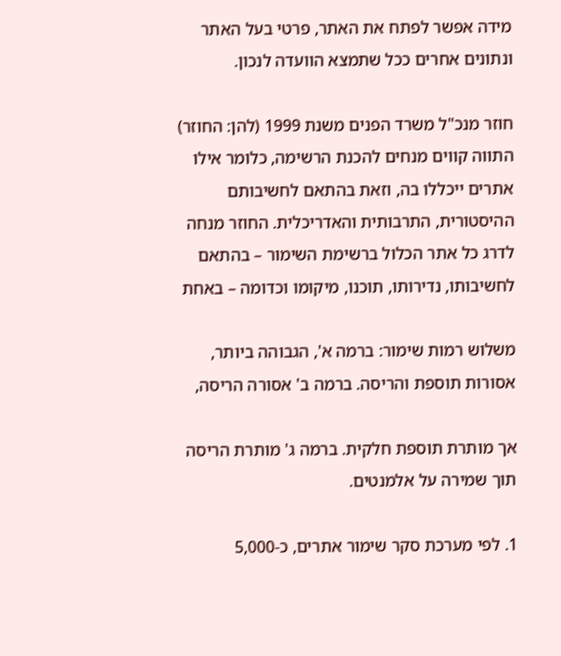מידה אפשר לפתח את האתר, פרטי בעל האתר ונתונים אחרים ככל שתמצא הוועדה לנכון.

חוזר מנכ"ל משרד הפנים משנת 1999 (להן: החוזר) התווה קווים מנחים להכנת הרשימה, כלומר אילו אתרים ייכללו בה, וזאת בהתאם לחשיבותם ההיסטורית, התרבותית והאדריכלית. החוזר מנחה לדרג כל אתר הכלול ברשימת השימור – בהתאם לחשיבותו, נדירותו, תוכנו, מיקומו וכדומה – באחת

משלוש רמות שימור: ברמה א', הגבוהה ביותר, אסורות תוספת והריסה. ברמה ב' אסורה הריסה,

אך מותרת תוספת חלקית. ברמה ג' מותרת הריסה תוך שמירה על אלמנטים.

1. לפי מערכת סקר שימור אתרים, כ-5,000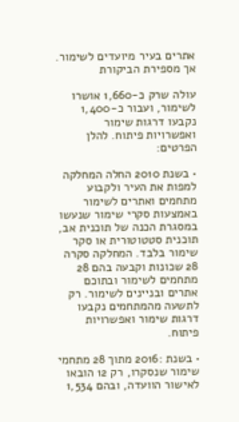אתרים בעיר מיועדים לשימור. אך מספירת הביקורת

עולה שרק כ-1,660 אושרו לשימור, ועבור כ-1,400 נקבעו דרגות שימור ואפשרויות פיתוח. להלן הפרטים:

• בשנת 2010 החלה המחלקה למפות את העיר ולקבוע מתחמים ואתרים לשימור באמצעות סקרי שימור שנעשו במסגרת הכנה של תוכנית אב, תוכנית סטטוטורית או סקר שימור בלבד. המחלקה סקרה 28 שכונות וקבעה בהם 28 מתחמים לשימור ובתוכם אתרים ובניינים לשימור. רק לתשעה מהמתחמים נקבעו דרגות שימור ואפשרויות פיתוח.

• בשנת :2016 מתוך 28 מתחמי שימור שנסקרו, רק 12 הובאו לאישור הוועדה, ובהם 1,534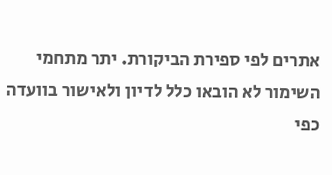אתרים לפי ספירת הביקורת. יתר מתחמי השימור לא הובאו כלל לדיון ולאישור בוועדה כפי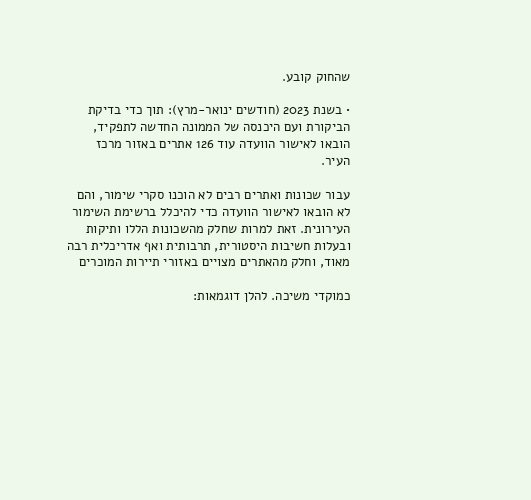שהחוק קובע.

• בשנת 2023 (חודשים ינואר-מרץ): תוך כדי בדיקת הביקורת ועם היכנסה של הממונה החדשה לתפקיד, הובאו לאישור הוועדה עוד 126 אתרים באזור מרכז העיר.

עבור שכונות ואתרים רבים לא הוכנו סקרי שימור, והם לא הובאו לאישור הוועדה כדי להיכלל ברשימת השימור העירונית. זאת למרות שחלק מהשכונות הללו ותיקות ובעלות חשיבות היסטורית, תרבותית ואף אדריכלית רבה מאוד, וחלק מהאתרים מצויים באזורי תיירות המוכרים

כמוקדי משיכה. להלן דוגמאות: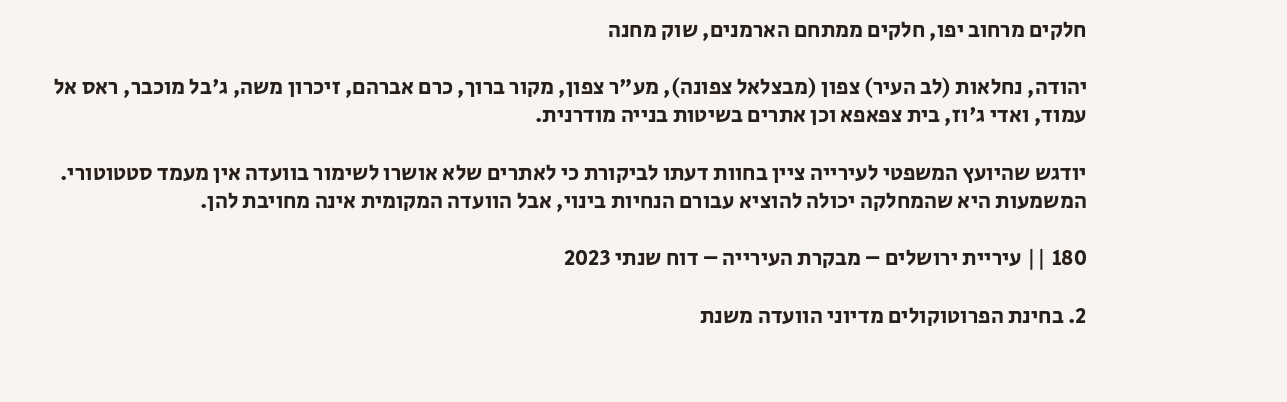חלקים מרחוב יפו, חלקים ממתחם הארמנים, שוק מחנה

יהודה, נחלאות (לב העיר) צפון (מבצלאל צפונה), מע"ר צפון, מקור ברוך, כרם אברהם, זיכרון משה, ג'בל מוכבר, ראס אל עמוד, ואדי ג'וז, בית צפאפא וכן אתרים בשיטות בנייה מודרנית.

יודגש שהיועץ המשפטי לעירייה ציין בחוות דעתו לביקורת כי לאתרים שלא אושרו לשימור בוועדה אין מעמד סטטוטורי. המשמעות היא שהמחלקה יכולה להוציא עבורם הנחיות בינוי, אבל הוועדה המקומית אינה מחויבת להן.

180 || עיריית ירושלים – מבקרת העירייה – דוח שנתי 2023

2. בחינת הפרוטוקולים מדיוני הוועדה משנת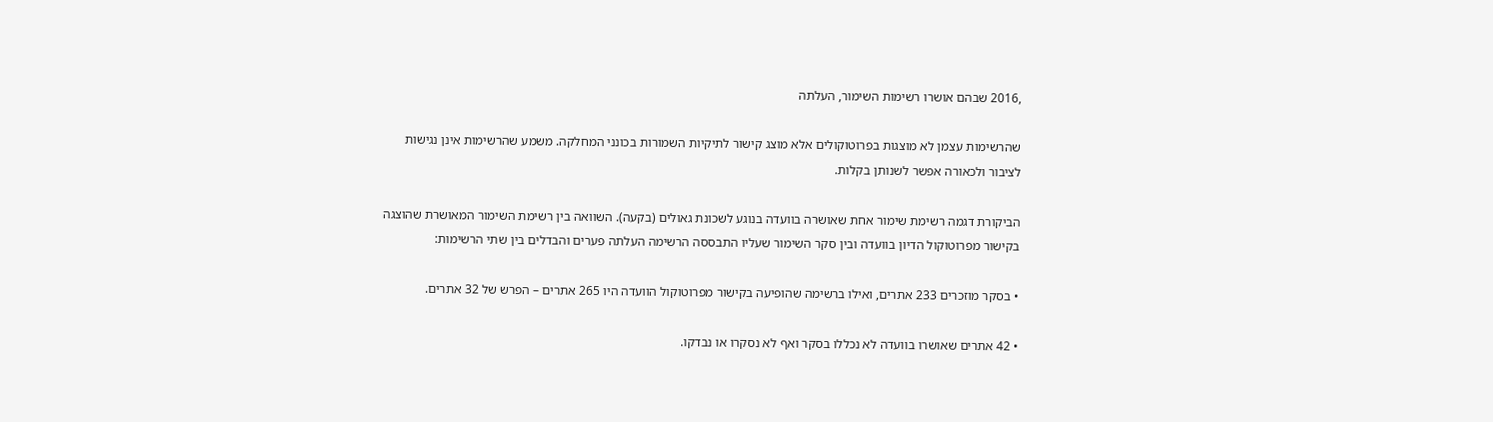,2016 שבהם אושרו רשימות השימור, העלתה

שהרשימות עצמן לא מוצגות בפרוטוקולים אלא מוצג קישור לתיקיות השמורות בכונני המחלקה. משמע שהרשימות אינן נגישות לציבור ולכאורה אפשר לשנותן בקלות.

הביקורת דגמה רשימת שימור אחת שאושרה בוועדה בנוגע לשכונת גאולים (בקעה). השוואה בין רשימת השימור המאושרת שהוצגה בקישור מפרוטוקול הדיון בוועדה ובין סקר השימור שעליו התבססה הרשימה העלתה פערים והבדלים בין שתי הרשימות:

• בסקר מוזכרים 233 אתרים, ואילו ברשימה שהופיעה בקישור מפרוטוקול הוועדה היו 265 אתרים – הפרש של 32 אתרים.

• 42 אתרים שאושרו בוועדה לא נכללו בסקר ואף לא נסקרו או נבדקו.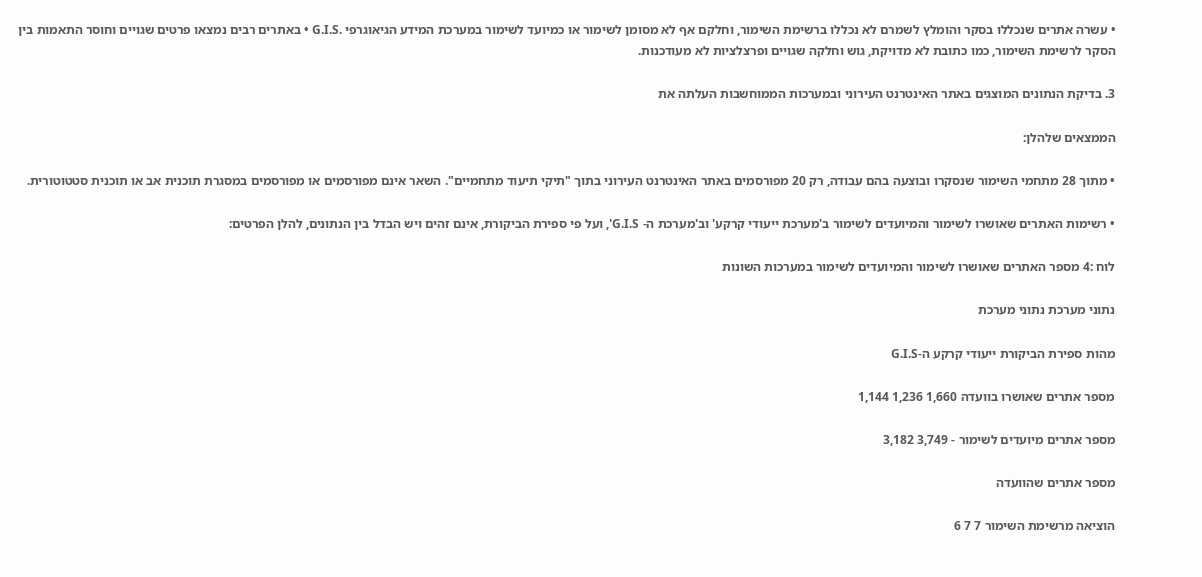• עשרה אתרים שנכללו בסקר והומלץ לשמרם לא נכללו ברשימת השימור, וחלקם אף לא מסומן לשימור או כמיועד לשימור במערכת המידע הגיאוגרפי .G.I.S • באתרים רבים נמצאו פרטים שגויים וחוסר התאמות בין הסקר לרשימת השימור, כמו כתובת לא מדויקת, גוש וחלקה שגויים ופרצלציות לא מעודכנות.

3. בדיקת הנתונים המוצגים באתר האינטרנט העירוני ובמערכות הממוחשבות העלתה את

הממצאים שלהלן:

• מתוך 28 מתחמי השימור שנסקרו ובוצעה בהם עבודה, רק 20 מפורסמים באתר האינטרנט העירוני בתוך "תיקי תיעוד מתחמיים". השאר אינם מפורסמים או מפורסמים במסגרת תוכנית אב או תוכנית סטטוטורית.

• רשימות האתרים שאושרו לשימור והמיועדים לשימור ב'מערכת ייעודי קרקע' וב'מערכת ה- G.I.S', ועל פי ספירת הביקורת, אינם זהים ויש הבדל בין הנתונים, להלן הפרטים:

לוח :4 מספר האתרים שאושרו לשימור והמיועדים לשימור במערכות השונות

נתוני מערכת נתוני מערכת

מהות ספירת הביקורת ייעודי קרקע ה-G.I.S

מספר אתרים שאושרו בוועדה 1,660 1,236 1,144

מספר אתרים מיועדים לשימור - 3,749 3,182

מספר אתרים שהוועדה

הוציאה מרשימת השימור 7 7 6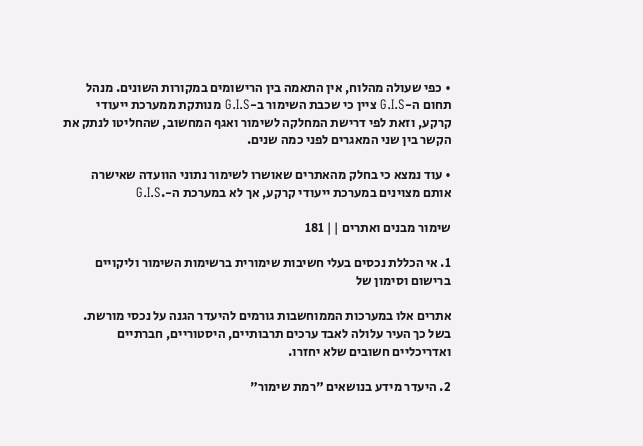• כפי שעולה מהלוח, אין התאמה בין הרישומים במקורות השונים. מנהל תחום ה-G.I.S ציין כי שכבת השימור ב-G.I.S מנותקת ממערכת ייעודי קרקע, וזאת לפי דרישת המחלקה לשימור ואגף המחשוב, שהחליטו לנתק את הקשר בין שני המאגרים לפני כמה שנים.

• עוד נמצא כי בחלק מהאתרים שאושרו לשימור נתוני הוועדה שאישרה אותם מצוינים במערכת ייעודי קרקע, אך לא במערכת ה-.G.I.S

שימור מבנים ואתרים || 181

1. אי הכללת נכסים בעלי חשיבות שימורית ברשימות השימור וליקויים ברישום וסימון של

אתרים אלו במערכות הממוחשבות גורמים להיעדר הגנה על נכסי מורשת. בשל כך העיר עלולה לאבד ערכים תרבותיים, היסטוריים, חברתיים ואדריכליים חשובים שלא יחזרו.

2. היעדר מידע בנושאים "רמת שימור"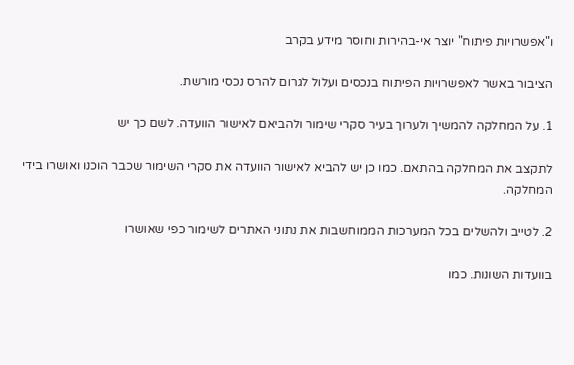ו"אפשרויות פיתוח" יוצר אי-בהירות וחוסר מידע בקרב

הציבור באשר לאפשרויות הפיתוח בנכסים ועלול לגרום להרס נכסי מורשת.

1. על המחלקה להמשיך ולערוך בעיר סקרי שימור ולהביאם לאישור הוועדה. לשם כך יש

לתקצב את המחלקה בהתאם. כמו כן יש להביא לאישור הוועדה את סקרי השימור שכבר הוכנו ואושרו בידי המחלקה.

2. לטייב ולהשלים בכל המערכות הממוחשבות את נתוני האתרים לשימור כפי שאושרו

בוועדות השונות. כמו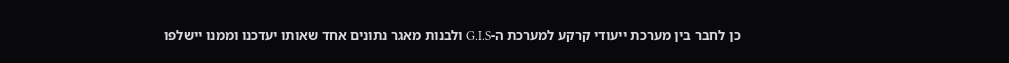כן לחבר בין מערכת ייעודי קרקע למערכת ה-G.I.S ולבנות מאגר נתונים אחד שאותו יעדכנו וממנו יישלפו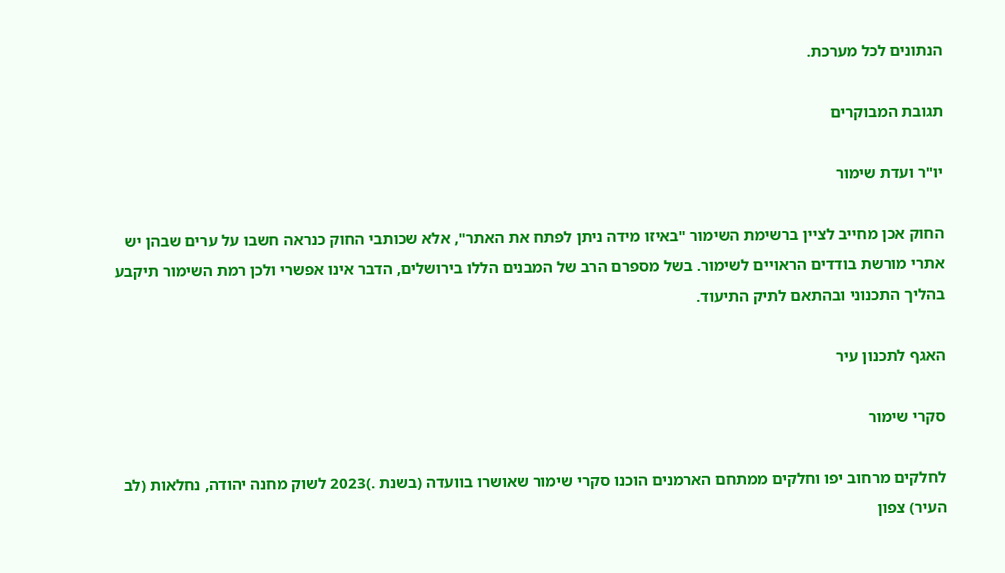הנתונים לכל מערכת.

תגובת המבוקרים

יו"ר ועדת שימור

החוק אכן מחייב לציין ברשימת השימור "באיזו מידה ניתן לפתח את האתר", אלא שכותבי החוק כנראה חשבו על ערים שבהן יש אתרי מורשת בודדים הראויים לשימור. בשל מספרם הרב של המבנים הללו בירושלים, הדבר אינו אפשרי ולכן רמת השימור תיקבע בהליך התכנוני ובהתאם לתיק התיעוד.

האגף לתכנון עיר

סקרי שימור

לחלקים מרחוב יפו וחלקים ממתחם הארמנים הוכנו סקרי שימור שאושרו בוועדה (בשנת .)2023 לשוק מחנה יהודה, נחלאות (לב העיר) צפון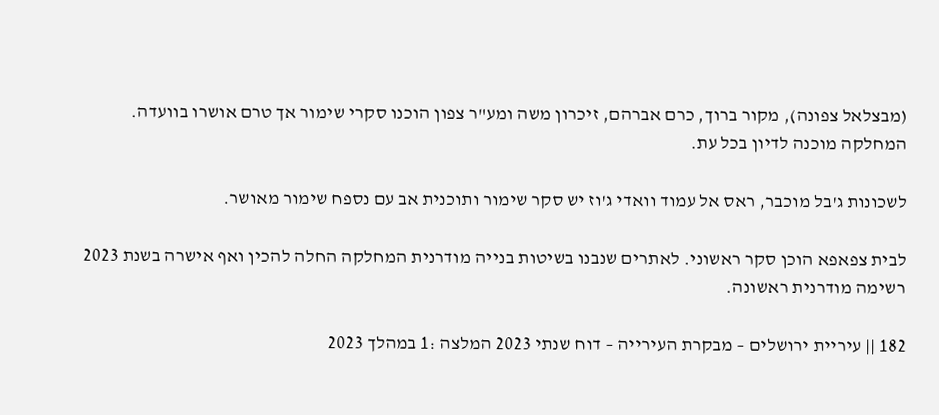(מבצלאל צפונה), מקור ברוך, כרם אברהם, זיכרון משה ומע"ר צפון הוכנו סקרי שימור אך טרם אושרו בוועדה. המחלקה מוכנה לדיון בכל עת.

לשכונות ג'בל מוכבר, ראס אל עמוד וואדי ג'וז יש סקר שימור ותוכנית אב עם נספח שימור מאושר.

לבית צפאפא הוכן סקר ראשוני. לאתרים שנבנו בשיטות בנייה מודרנית המחלקה החלה להכין ואף אישרה בשנת 2023 רשימה מודרנית ראשונה.

182 || עיריית ירושלים – מבקרת העירייה – דוח שנתי 2023 המלצה :1 במהלך 2023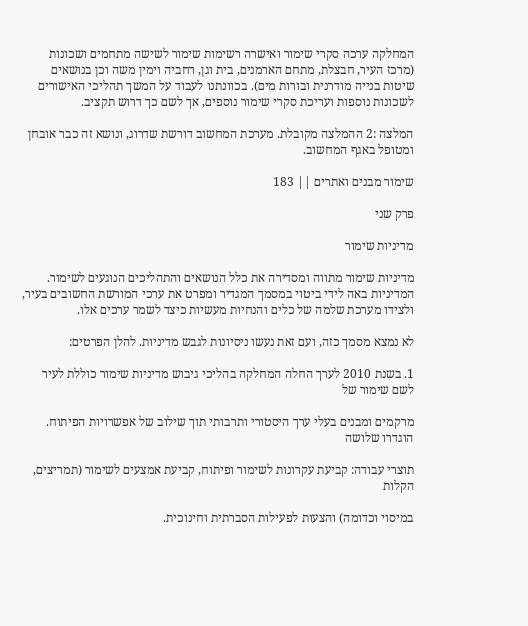המחלקה ערכה סקרי שימור ואישרה רשימות שימור לשישה מתחמים ושכונות (מרכז העיר, חבצלת, מתחם הארמנים, בית וגן, רחביה וימין משה וכן בנושאים שיטות בנייה מודרנית ובורות מים). בכוונתנו לעבוד על המשך תהליכי האישורים לשכונות נוספות ועריכת סקרי שימור נוספים, אך לשם כך דרוש תקציב.

המלצה :2 ההמלצה מקובלת. מערכת המחשוב דורשת שדרוג, ונושא זה כבר אובחן ומטופל באגף המחשוב.

שימור מבנים ואתרים || 183

פרק שני

מדיניות שימור

מדיניות שימור מתווה ומסדירה את כלל הנושאים והתהליכים הנוגעים לשימור. המדיניות באה לידי ביטוי במסמך המגדיר ומפרט את ערכי המורשת החשובים בעיר, ולצידו מערכת שלמה של כלים והנחיות מעשיות כיצד לשמר ערכים אלו.

לא נמצא מסמך כזה, ועם זאת נעשו ניסיונות לגבש מדיניות. להלן הפרטים:

1. בשנת 2010 לערך החלה המחלקה בהליכי גיבוש מדיניות שימור כוללת לעיר לשם שימור של

מרקמים ומבנים בעלי ערך היסטורי ותרבותי תוך שילוב של אפשרויות הפיתוח. הוגדרו שלושה

תוצרי עבודה: קביעת עקרונות לשימור ופיתוח, קביעת אמצעים לשימור (תמריצים, הקלות

במיסוי וכדומה) והצעות לפעילות הסברתית וחינוכית.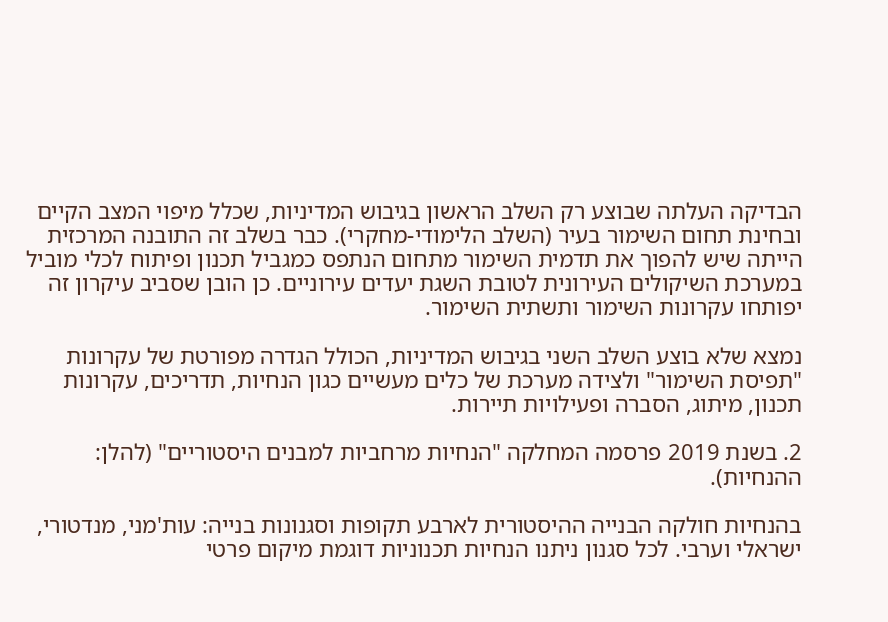הבדיקה העלתה שבוצע רק השלב הראשון בגיבוש המדיניות, שכלל מיפוי המצב הקיים ובחינת תחום השימור בעיר (השלב הלימודי-מחקרי). כבר בשלב זה התובנה המרכזית הייתה שיש להפוך את תדמית השימור מתחום הנתפס כמגביל תכנון ופיתוח לכלי מוביל במערכת השיקולים העירונית לטובת השגת יעדים עירוניים. כן הובן שסביב עיקרון זה יפותחו עקרונות השימור ותשתית השימור.

נמצא שלא בוצע השלב השני בגיבוש המדיניות, הכולל הגדרה מפורטת של עקרונות "תפיסת השימור" ולצידה מערכת של כלים מעשיים כגון הנחיות, תדריכים, עקרונות תכנון, מיתוג, הסברה ופעילויות תיירות.

2. בשנת 2019 פרסמה המחלקה "הנחיות מרחביות למבנים היסטוריים" (להלן: ההנחיות).

בהנחיות חולקה הבנייה ההיסטורית לארבע תקופות וסגנונות בנייה: עות'מני, מנדטורי, ישראלי וערבי. לכל סגנון ניתנו הנחיות תכנוניות דוגמת מיקום פרטי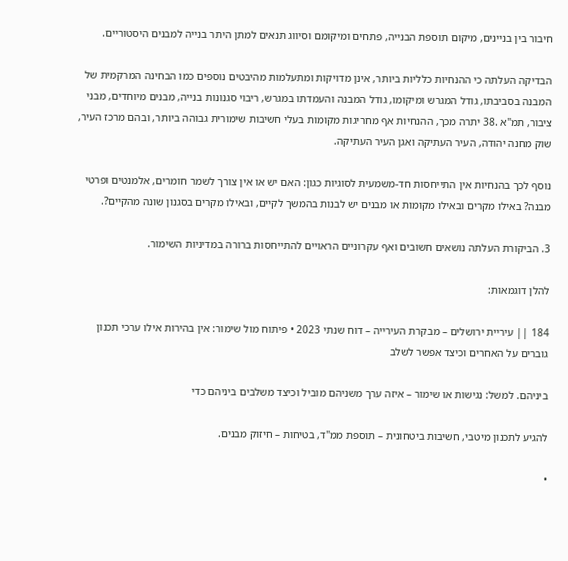חיבור בין בניינים, מיקום תוספת הבנייה, פתחים ומיקומם וסיווג תנאים למתן היתר בנייה למבנים היסטוריים.

הבדיקה העלתה כי ההנחיות כלליות ביותר, אינן מדויקות ומתעלמות מהיבטים נוספים כמו הבחינה המרקמית של המבנה בסביבתו, גודל המגרש ומיקומו, גודל המבנה והעמדתו במגרש, ריבוי סגנונות בנייה, מבנים מיוחדים, מבני ציבור, תמ"א .38 יתרה מכך, ההנחיות אף מחריגות מקומות בעלי חשיבות שימורית גבוהה ביותר, ובהם מרכז העיר, שוק מחנה יהודה, העיר העתיקה ואגן העיר העתיקה.

נוסף לכך בהנחיות אין התייחסות חד-משמעית לסוגיות כגון: האם יש או אין צורך לשמר חומרים, אלמנטים ופרטי מבנה? באילו מקרים ובאילו מקומות או מבנים יש לבנות בהמשך לקיים, ובאילו מקרים בסגנון שונה מהקיים?.

3. הביקורת העלתה נושאים חשובים ואף עקרוניים הראויים להתייחסות ברורה במדיניות השימור.

להלן דוגמאות:

184 || עיריית ירושלים – מבקרת העירייה – דוח שנתי 2023 • פיתוח מול שימור: אין בהירות אילו ערכי תכנון גוברים על האחרים וכיצד אפשר לשלב

ביניהם. למשל: נגישות או שימור – איזה ערך משניהם מוביל וכיצד משלבים ביניהם כדי

להגיע לתכנון מיטבי, חשיבות ביטחונית – תוספת ממ"ד, בטיחות – חיזוק מבנים.

•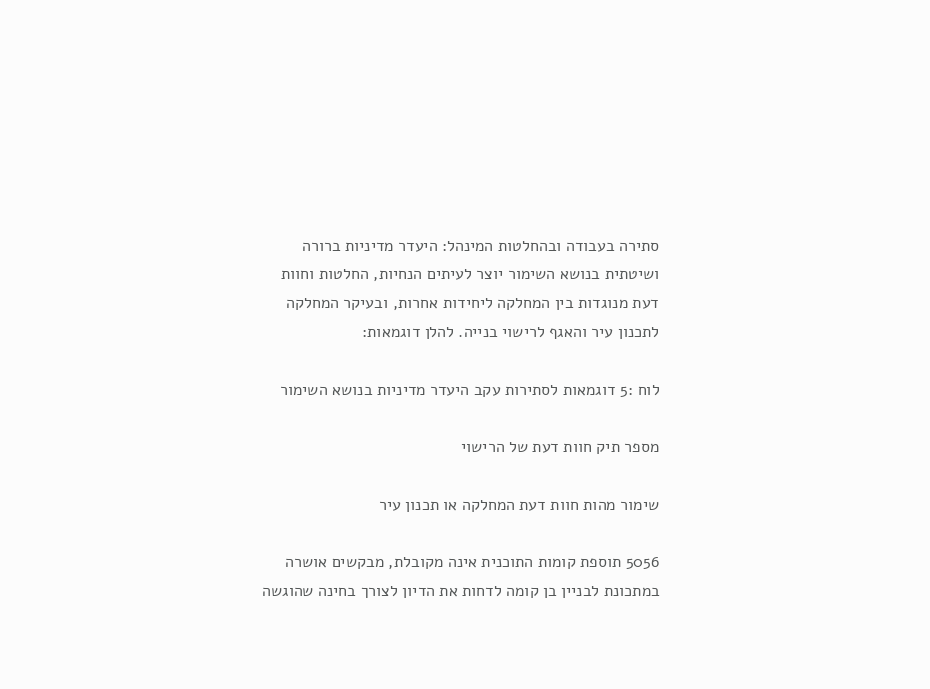סתירה בעבודה ובהחלטות המינהל: היעדר מדיניות ברורה ושיטתית בנושא השימור יוצר לעיתים הנחיות, החלטות וחוות דעת מנוגדות בין המחלקה ליחידות אחרות, ובעיקר המחלקה לתכנון עיר והאגף לרישוי בנייה. להלן דוגמאות:

לוח :5 דוגמאות לסתירות עקב היעדר מדיניות בנושא השימור

מספר תיק חוות דעת של הרישוי

שימור מהות חוות דעת המחלקה או תכנון עיר

5056 תוספת קומות התוכנית אינה מקובלת, מבקשים אושרה במתכונת לבניין בן קומה לדחות את הדיון לצורך בחינה שהוגשה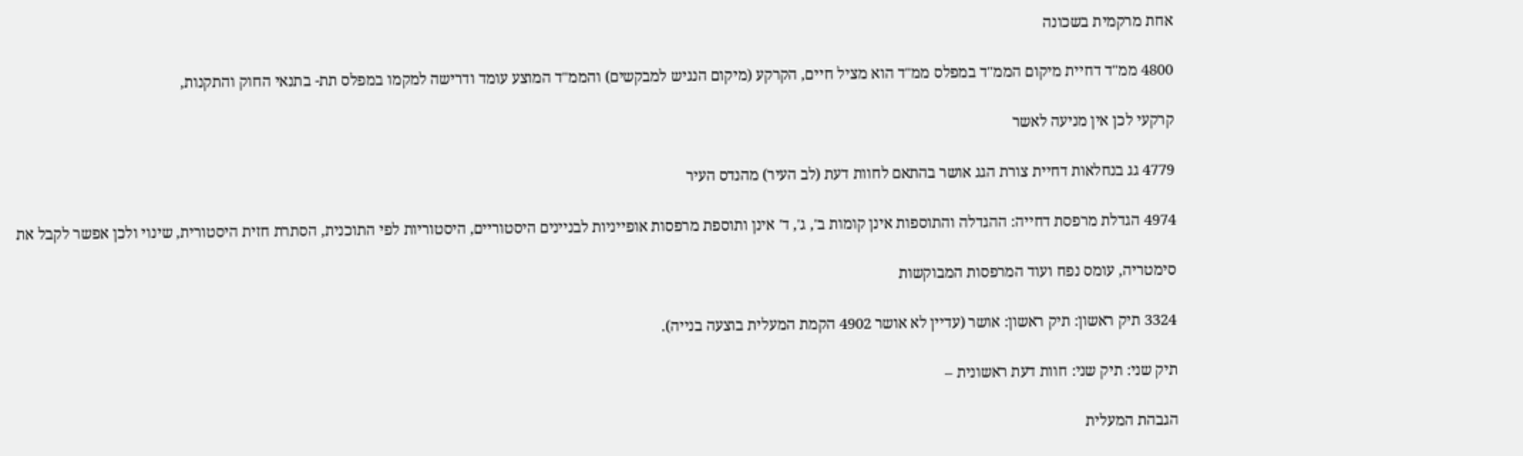אחת מרקמית בשכונה

4800 ממ"ד דחיית מיקום הממ"ד במפלס ממ"ד הוא מציל חיים, הקרקע (מיקום הנגיש למבקשים) והממ"ד המוצע עומד ודרישה למקמו במפלס תת- בתנאי החוק והתקנות,

קרקעי לכן אין מניעה לאשר

4779 גג בנחלאות דחיית צורת הגג אושר בהתאם לחוות דעת (לב העיר) מהנדס העיר

4974 הגדלת מרפסת דחייה: ההגדלה והתוספות אינן קומות ב', ג', ד' אינן ותוספת מרפסות אופייניות לבניינים היסטוריים, היסטוריות לפי התוכנית, הסתרת חזית היסטורית, שינוי ולכן אפשר לקבל את

סימטריה, עומס נפח ועוד המרפסות המבוקשות

3324 תיק ראשון: תיק ראשון: אושר (עדיין לא אושר 4902 הקמת המעלית בוצעה בנייה).

תיק שני: תיק שני: חוות דעת ראשונית –

הגבהת המעלית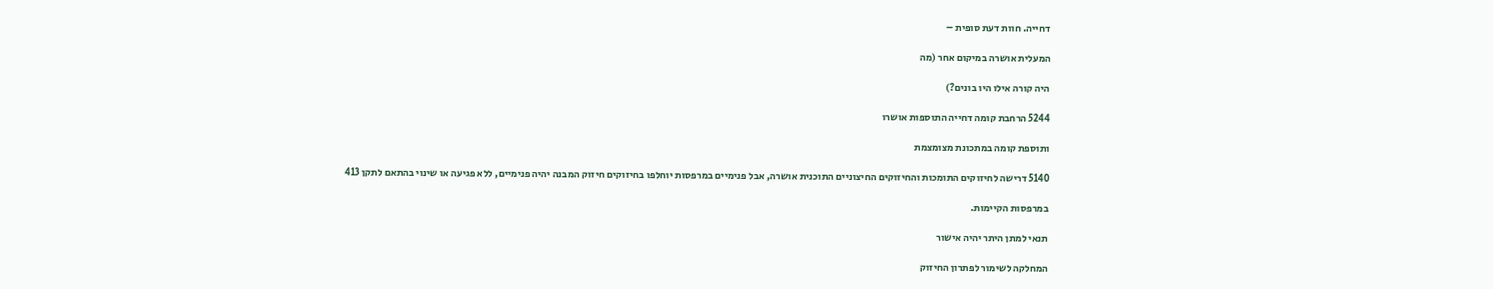דחייה. חוות דעת סופית –

המעלית אושרה במיקום אחר (מה

היה קורה אילו היו בונים?)

5244 הרחבת קומה דחייה התוספות אושרו

ותוספת קומה במתכונת מצומצמת

5140 דרישה לחיזוקים התומכות והחיזוקים החיצוניים התוכנית אושרה, אבל פנימיים במרפסות יוחלפו בחיזוקים חיזוק המבנה יהיה פנימיים, ללא פגיעה או שינוי בהתאם לתקן 413

במרפסות הקיימות.

תנאי למתן היתר יהיה אישור

המחלקה לשימור לפתרון החיזוק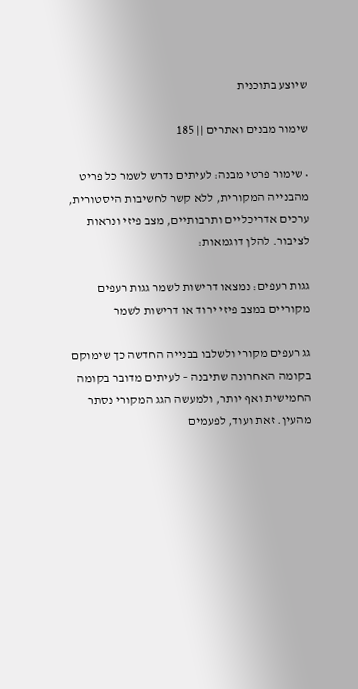שיוצע בתוכנית

שימור מבנים ואתרים || 185

• שימור פרטי מבנה: לעיתים נדרש לשמר כל פריט מהבנייה המקורית, ללא קשר לחשיבות היסטורית, ערכים אדריכליים ותרבותיים, מצב פיזי ונראות לציבור. להלן דוגמאות:

גגות רעפים: נמצאו דרישות לשמר גגות רעפים מקוריים במצב פיזי ירוד או דרישות לשמר

גג רעפים מקורי ולשלבו בבנייה החדשה כך שימוקם בקומה האחרונה שתיבנה – לעיתים מדובר בקומה החמישית ואף יותר, ולמעשה הגג המקורי נסתר מהעין. זאת ועוד, לפעמים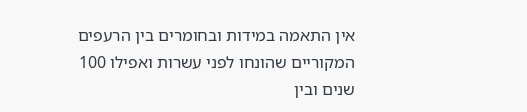אין התאמה במידות ובחומרים בין הרעפים המקוריים שהונחו לפני עשרות ואפילו 100 שנים ובין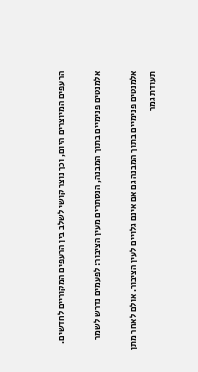הרעפים המיוצרים היום, וכך נוצר קושי לשלב בין הרעפים המקוריים לחדשים.

אלמנטים פנימיים בתוך המבנה, הנסתרים מעין הציבור: לפעמים נדרש לשמר

אלמנטים פנימיים בתוך המבנה גם אם אינם גלויים לעין הציבור. אולם לאחר מתן תעודת גמר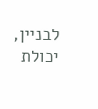לבניין, יכולת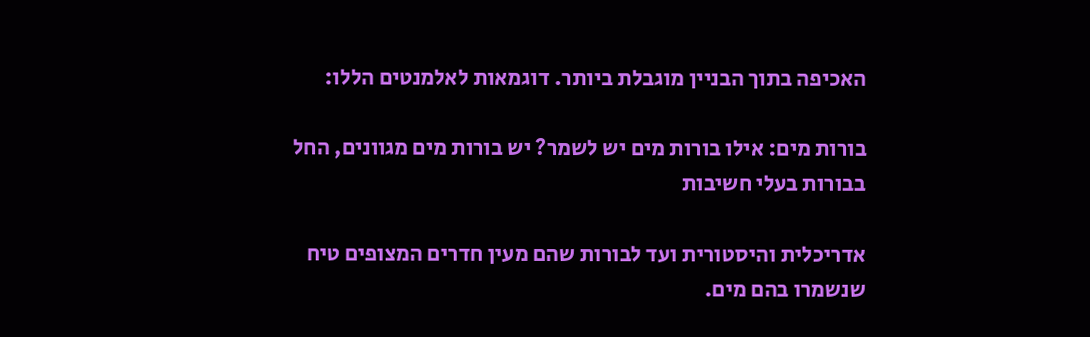האכיפה בתוך הבניין מוגבלת ביותר. דוגמאות לאלמנטים הללו:

בורות מים: אילו בורות מים יש לשמר? יש בורות מים מגוונים, החל בבורות בעלי חשיבות

אדריכלית והיסטורית ועד לבורות שהם מעין חדרים המצופים טיח שנשמרו בהם מים.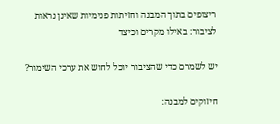ריצופים בתוך המבנה וחזיתות פנימיות שאינן נראות לציבור: באילו מקרים וכיצד

יש לשמרם כדי שהציבור יוכל לחוש את ערכי השימור?

חיזוקים למבנה: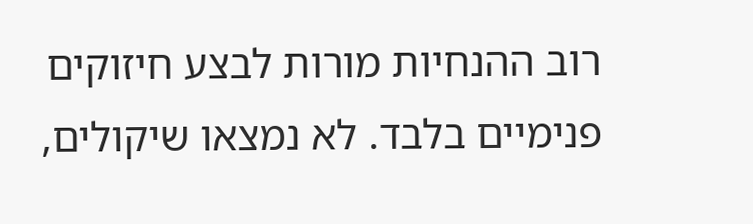רוב ההנחיות מורות לבצע חיזוקים פנימיים בלבד. לא נמצאו שיקולים,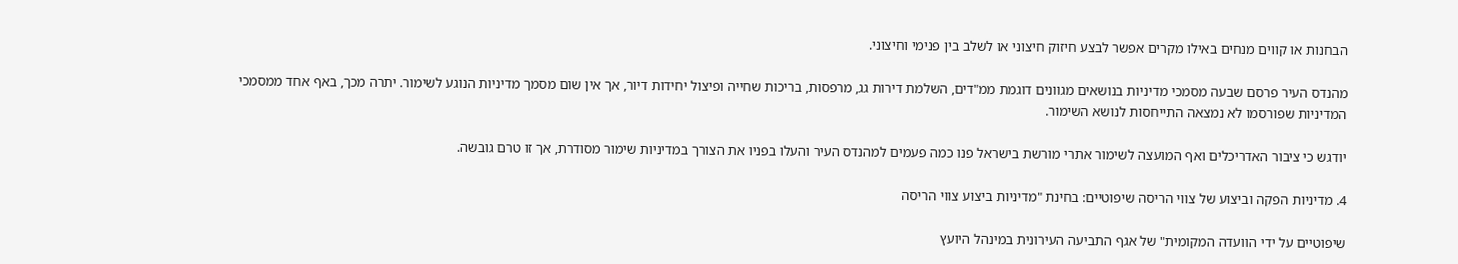הבחנות או קווים מנחים באילו מקרים אפשר לבצע חיזוק חיצוני או לשלב בין פנימי וחיצוני.

מהנדס העיר פרסם שבעה מסמכי מדיניות בנושאים מגוונים דוגמת ממ"דים, השלמת דירות גג, מרפסות, בריכות שחייה ופיצול יחידות דיור, אך אין שום מסמך מדיניות הנוגע לשימור. יתרה מכך, באף אחד ממסמכי המדיניות שפורסמו לא נמצאה התייחסות לנושא השימור.

יודגש כי ציבור האדריכלים ואף המועצה לשימור אתרי מורשת בישראל פנו כמה פעמים למהנדס העיר והעלו בפניו את הצורך במדיניות שימור מסודרת, אך זו טרם גובשה.

4. מדיניות הפקה וביצוע של צווי הריסה שיפוטיים: בחינת "מדיניות ביצוע צווי הריסה

שיפוטיים על ידי הוועדה המקומית" של אגף התביעה העירונית במינהל היועץ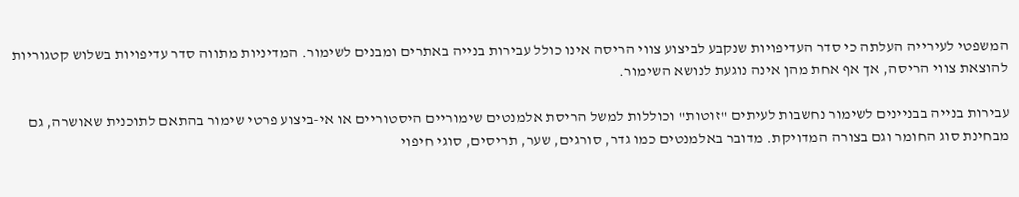המשפטי לעירייה העלתה כי סדר העדיפויות שנקבע לביצוע צווי הריסה אינו כולל עבירות בנייה באתרים ומבנים לשימור. המדיניות מתווה סדר עדיפויות בשלוש קטגוריות להוצאת צווי הריסה, אך אף אחת מהן אינה נוגעת לנושא השימור.

עבירות בנייה בבניינים לשימור נחשבות לעיתים "זוטות" וכוללות למשל הריסת אלמנטים שימוריים היסטוריים או אי-ביצוע פרטי שימור בהתאם לתוכנית שאושרה, גם מבחינת סוג החומר וגם בצורה המדויקת. מדובר באלמנטים כמו גדר, סורגים, שער, תריסים, סוגי חיפוי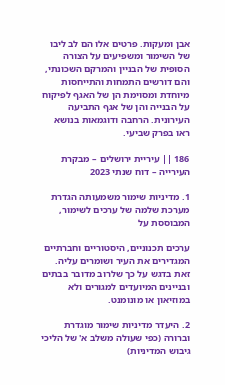אבן ומעקות. פרטים אלו הם לב ליבו של השימור ומשפיעים על הצורה הסופית של הבניין והמרקם השכונתי, והם דורשים התמחות והתייחסות מיוחדת ומסוימת הן של האגף לפיקוח על הבנייה והן של אגף התביעה העירונית. הרחבה ודוגמאות בנושא ראו בפרק שביעי.

186 || עיריית ירושלים – מבקרת העירייה – דוח שנתי 2023

1. מדיניות שימור משמעותה הגדרת מערכת שלמה של ערכים לשימור, המבוססת על

ערכים תכנוניים, היסטוריים וחברתיים המגדירים את העיר ושומרים עליה. זאת בדגש על כך שלרוב מדובר בבתים ובניינים המיועדים למגורים ולא במוזיאון או מונומנט.

2. היעדר מדיניות שימור מוגדרת וברורה (כפי שעולה משלב א' של הליכי גיבוש המדיניות)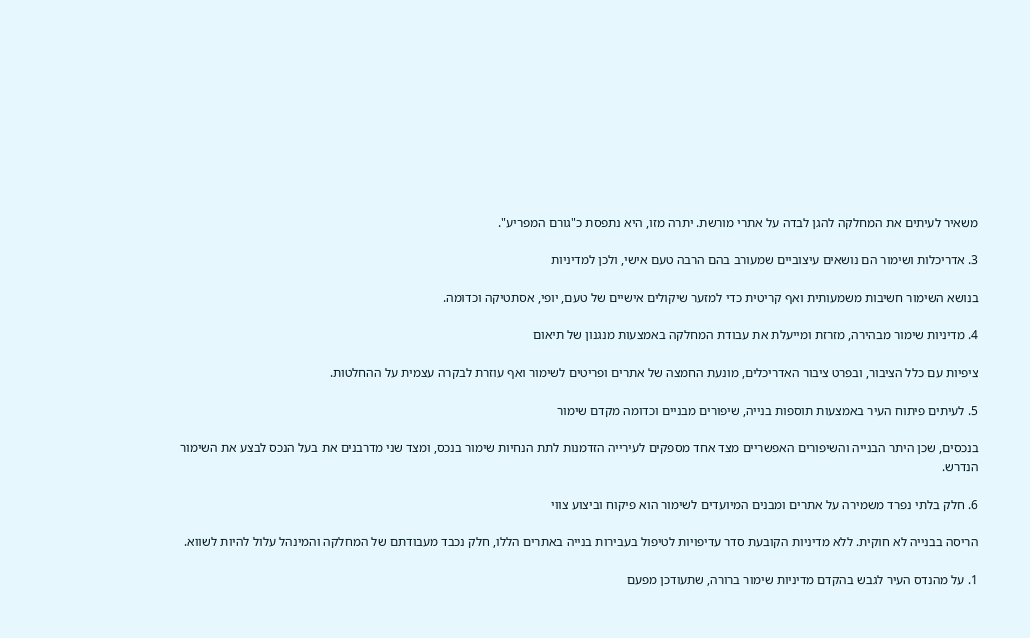משאיר לעיתים את המחלקה להגן לבדה על אתרי מורשת. יתרה מזו, היא נתפסת כ"גורם המפריע".

3. אדריכלות ושימור הם נושאים עיצוביים שמעורב בהם הרבה טעם אישי, ולכן למדיניות

בנושא השימור חשיבות משמעותית ואף קריטית כדי למזער שיקולים אישיים של טעם, יופי, אסתטיקה וכדומה.

4. מדיניות שימור מבהירה, מזרזת ומייעלת את עבודת המחלקה באמצעות מנגנון של תיאום

ציפיות עם כלל הציבור, ובפרט ציבור האדריכלים, מונעת החמצה של אתרים ופריטים לשימור ואף עוזרת לבקרה עצמית על ההחלטות.

5. לעיתים פיתוח העיר באמצעות תוספות בנייה, שיפורים מבניים וכדומה מקדם שימור

בנכסים, שכן היתר הבנייה והשיפורים האפשריים מצד אחד מספקים לעירייה הזדמנות לתת הנחיות שימור בנכס, ומצד שני מדרבנים את בעל הנכס לבצע את השימור הנדרש.

6. חלק בלתי נפרד משמירה על אתרים ומבנים המיועדים לשימור הוא פיקוח וביצוע צווי

הריסה בבנייה לא חוקית. ללא מדיניות הקובעת סדר עדיפויות לטיפול בעבירות בנייה באתרים הללו, חלק נכבד מעבודתם של המחלקה והמינהל עלול להיות לשווא.

1. על מהנדס העיר לגבש בהקדם מדיניות שימור ברורה, שתעודכן מפעם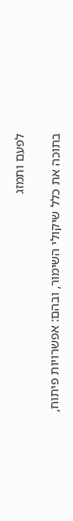לפעם ותמזג

בתוכה את כלל שיקולי השימור, ובהם: אפשרויות פיתוח,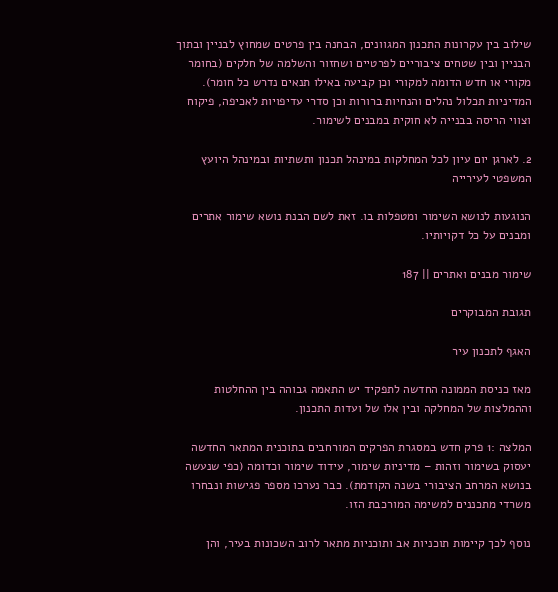שילוב בין עקרונות התכנון המגוונים, הבחנה בין פרטים שמחוץ לבניין ובתוך הבניין ובין שטחים ציבוריים לפרטיים ושחזור והשלמה של חלקים (בחומר מקורי או חדש הדומה למקורי וכן קביעה באילו תנאים נדרש כל חומר). המדיניות תכלול נהלים והנחיות ברורות וכן סדרי עדיפויות לאכיפה, פיקוח וצווי הריסה בבנייה לא חוקית במבנים לשימור.

2. לארגן יום עיון לכל המחלקות במינהל תכנון ותשתיות ובמינהל היועץ המשפטי לעירייה

הנוגעות לנושא השימור ומטפלות בו. זאת לשם הבנת נושא שימור אתרים ומבנים על כל דקויותיו.

שימור מבנים ואתרים || 187

תגובת המבוקרים

האגף לתכנון עיר

מאז כניסת הממונה החדשה לתפקיד יש התאמה גבוהה בין ההחלטות וההמלצות של המחלקה ובין אלו של ועדות התכנון.

המלצה :1 פרק חדש במסגרת הפרקים המורחבים בתוכנית המתאר החדשה יעסוק בשימור וזהות – מדיניות שימור, עידוד שימור וכדומה (כפי שנעשה בנושא המרחב הציבורי בשנה הקודמת). כבר נערכו מספר פגישות ונבחרו משרדי מתכננים למשימה המורכבת הזו.

נוסף לכך קיימות תוכניות אב ותוכניות מתאר לרוב השכונות בעיר, והן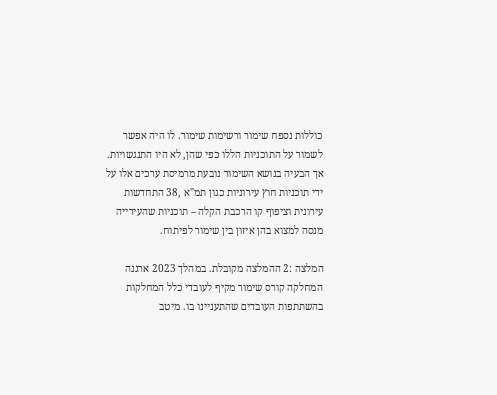כוללות נספח שימור ורשימות שימור. לו היה אפשר לשמור על התוכניות הללו כפי שהן, לא היו התנגשויות. אך הבעיה בנושא השימור נובעת מרמיסת ערכים אלו על ידי תוכניות חוץ עירוניות כגון תמ"א ,38 התחדשות עירונית וציפוף קו הרכבת הקלה – תוכניות שהעירייה מנסה למצוא בהן איזון בין שימור לפיתוח.

המלצה :2 ההמלצה מקובלת. במהלך 2023 ארגנה המחלקה קורס שימור מקיף לעובדי כלל המחלקות בהשתתפות העובדים שהתעניינו בו. מיטב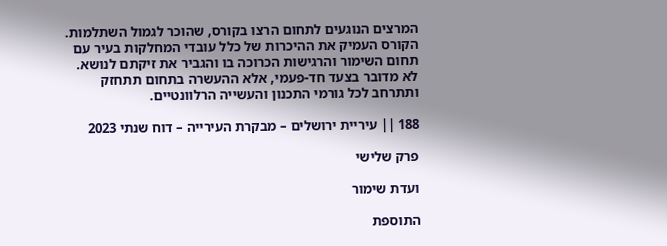המרצים הנוגעים לתחום הרצו בקורס, שהוכר לגמול השתלמות. הקורס העמיק את ההיכרות של כלל עובדי המחלקות בעיר עם תחום השימור והרגישות הכרוכה בו והגביר את זיקתם לנושא. לא מדובר בצעד חד-פעמי, אלא ההעשרה בתחום תתחזק ותתרחב לכל גורמי התכנון והעשייה הרלוונטיים.

188 || עיריית ירושלים – מבקרת העירייה – דוח שנתי 2023

פרק שלישי

ועדת שימור

התוספת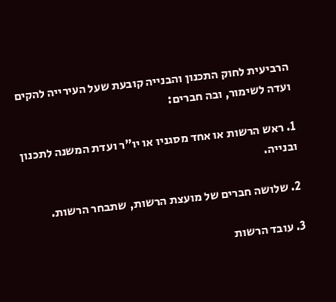הרביעית לחוק התכנון והבנייה קובעת שעל העירייה להקים ועדה לשימור, ובה חברים:

1. ראש הרשות או אחד מסגניו או יו"ר ועדת המשנה לתכנון ובנייה.

2. שלושה חברים של מועצת הרשות, שתבחר הרשות.

3. עובד הרשות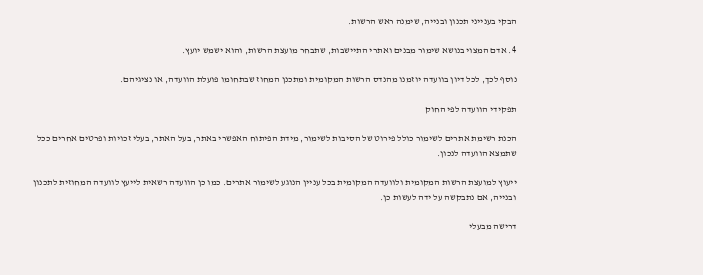הבקי בענייני תכנון ובנייה, שימנה ראש הרשות.

4. אדם המצוי בנושא שימור מבנים ואתרי התיישבות, שתבחר מועצת הרשות, והוא ישמש יועץ.

נוסף לכך, לכל דיון בוועדה יוזמנו מהנדס הרשות המקומית ומתכנן המחוז שבתחומו פועלת הוועדה, או נציגיהם.

תפקידי הוועדה לפי החוק

הכנת רשימת אתרים לשימור כולל פירוט של הסיבות לשימור, מידת הפיתוח האפשרי באתר, בעל האתר, בעלי זכויות ופרטים אחרים ככל שתמצא הוועדה לנכון.

ייעוץ למועצת הרשות המקומית ולוועדה המקומית בכל עניין הנוגע לשימור אתרים. כמו כן הוועדה רשאית לייעץ לוועדה המחוזית לתכנון ובנייה, אם נתבקשה על ידה לעשות כן.

דרישה מבעלי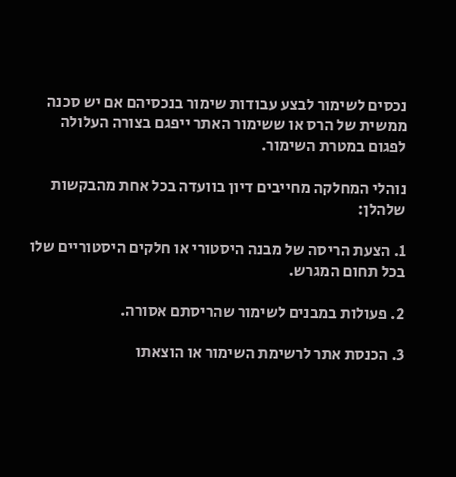נכסים לשימור לבצע עבודות שימור בנכסיהם אם יש סכנה ממשית של הרס או ששימור האתר ייפגם בצורה העלולה לפגום במטרת השימור.

נוהלי המחלקה מחייבים דיון בוועדה בכל אחת מהבקשות שלהלן:

1. הצעת הריסה של מבנה היסטורי או חלקים היסטוריים שלו בכל תחום המגרש.

2. פעולות במבנים לשימור שהריסתם אסורה.

3. הכנסת אתר לרשימת השימור או הוצאתו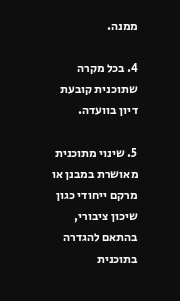ממנה.

4. בכל מקרה שתוכנית קובעת דיון בוועדה.

5. שינוי מתוכנית מאושרת במבנן או מרקם ייחודי כגון שיכון ציבורי, בהתאם להגדרה בתוכנית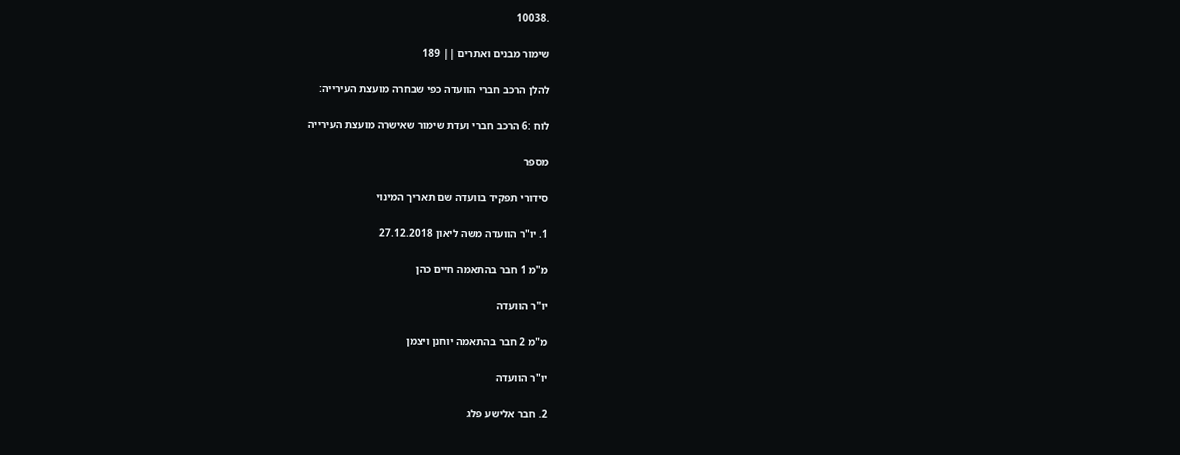.10038

שימור מבנים ואתרים || 189

להלן הרכב חברי הוועדה כפי שבחרה מועצת העירייה:

לוח :6 הרכב חברי ועדת שימור שאישרה מועצת העירייה

מספר

סידורי תפקיד בוועדה שם תאריך המינוי

1. יו"ר הוועדה משה ליאון 27.12.2018

מ"מ 1 חבר בהתאמה חיים כהן

יו"ר הוועדה

מ"מ 2 חבר בהתאמה יוחנן ויצמן

יו"ר הוועדה

2. חבר אלישע פלג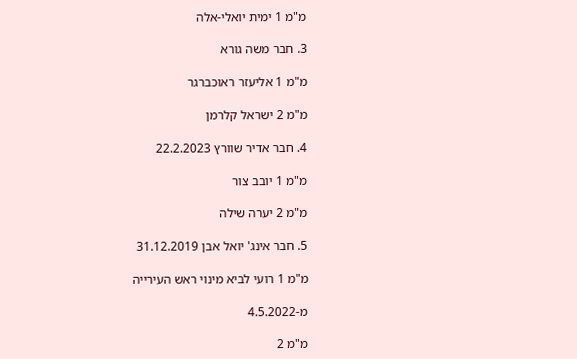מ"מ 1 ימית יואלי-אלה

3. חבר משה גורא

מ"מ 1 אליעזר ראוכברגר

מ"מ 2 ישראל קלרמן

4. חבר אדיר שוורץ 22.2.2023

מ"מ 1 יובב צור

מ"מ 2 יערה שילה

5. חבר אינג' יואל אבן 31.12.2019

מ"מ 1 רועי לביא מינוי ראש העירייה

מ-4.5.2022

מ"מ 2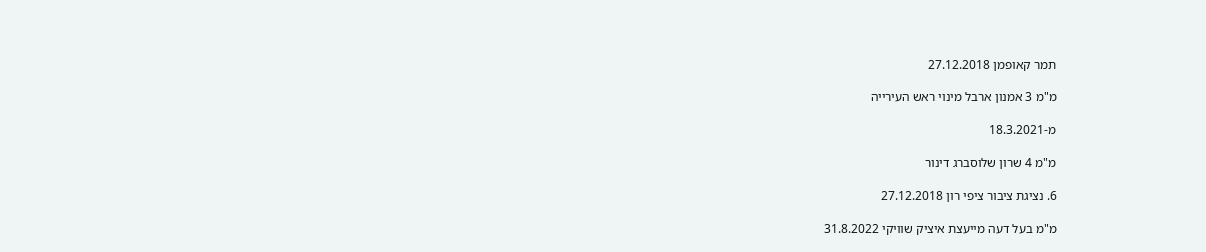תמר קאופמן 27.12.2018

מ"מ 3 אמנון ארבל מינוי ראש העירייה

מ-18.3.2021

מ"מ 4 שרון שלוסברג דינור

6. נציגת ציבור ציפי רון 27.12.2018

מ"מ בעל דעה מייעצת איציק שוויקי 31.8.2022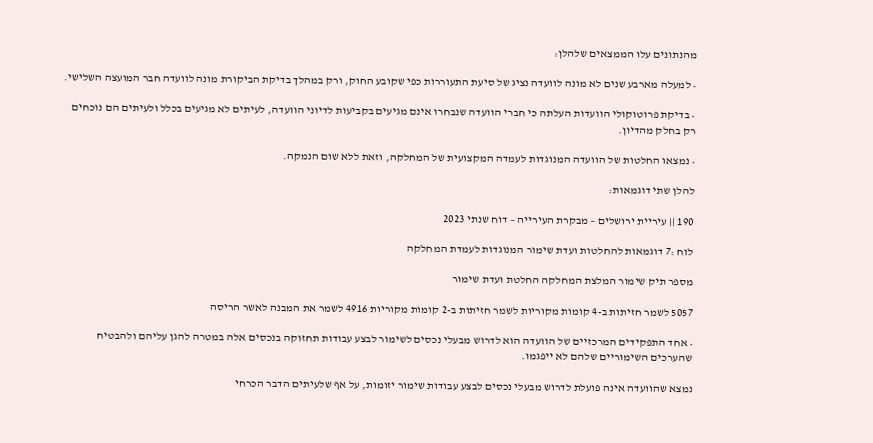מהנתונים עלו הממצאים שלהלן:

• למעלה מארבע שנים לא מונה לוועדה נציג של סיעת התעוררות כפי שקובע החוק, ורק במהלך בדיקת הביקורת מונה לוועדה חבר המועצה השלישי.

• בדיקת פרוטוקולי הוועדות העלתה כי חברי הוועדה שנבחרו אינם מגיעים בקביעות לדיוני הוועדה, לעיתים לא מגיעים בכלל ולעיתים הם נוכחים רק בחלק מהדיון.

• נמצאו החלטות של הוועדה המנוגדות לעמדה המקצועית של המחלקה, וזאת ללא שום הנמקה.

להלן שתי דוגמאות:

190 || עיריית ירושלים – מבקרת העירייה – דוח שנתי 2023

לוח :7 דוגמאות להחלטות ועדת שימור המנוגדות לעמדת המחלקה

מספר תיק שימור המלצת המחלקה החלטת ועדת שימור

5057 לשמר חזיתות ב-4 קומות מקוריות לשמר חזיתות ב-2 קומות מקוריות 4916 לשמר את המבנה לאשר הריסה

• אחד התפקידים המרכזיים של הוועדה הוא לדרוש מבעלי נכסים לשימור לבצע עבודות תחזוקה בנכסים אלה במטרה להגן עליהם ולהבטיח שהערכים השימוריים שלהם לא ייפגמו.

נמצא שהוועדה אינה פועלת לדרוש מבעלי נכסים לבצע עבודות שימור יזומות, על אף שלעיתים הדבר הכרחי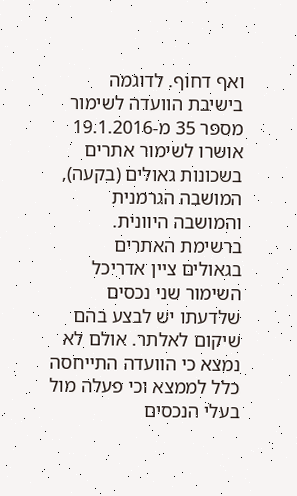ואף דחוף. לדוגמה בישיבת הוועדה לשימור מספר 35 מ-19.1.2016 אושרו לשימור אתרים בשכונות גאולים (בקעה), המושבה הגרמנית והמושבה היוונית. ברשימת האתרים בגאולים ציין אדריכל השימור שני נכסים שלדעתו יש לבצע בהם שיקום לאלתר. אולם לא נמצא כי הוועדה התייחסה כלל לממצא וכי פעלה מול בעלי הנכסים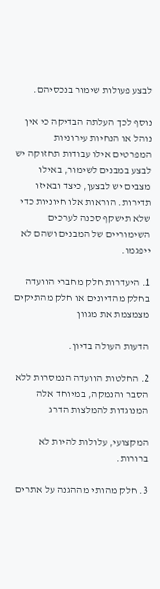לבצע פעולות שימור בנכסיהם.

נוסף לכך העלתה הבדיקה כי אין נוהל או הנחיות עירוניות המפרטים אילו עבודות תחזוקה יש לבצע במבנים לשימור, באילו מצבים יש לבצען, כיצד ובאיזו תדירות. הוראות אלו חיוניות כדי שלא תישקף סכנה לערכים השימוריים של המבנים ושהם לא ייפגמו.

1. היעדרות חלק מחברי הוועדה בחלק מהדיונים או חלק מהתיקים מצמצמת את מגוון

הדעות העולה בדיון.

2. החלטות הוועדה הנמסרות ללא הסבר והנמקה, במיוחד אלה המנוגדות להמלצות הדרג

המקצועי, עלולות להיות לא ברורות.

3. חלק מהותי מההגנה על אתרים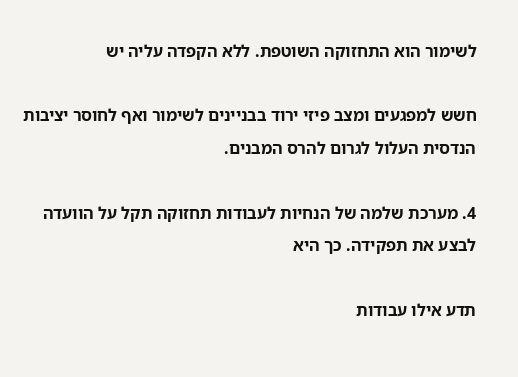לשימור הוא התחזוקה השוטפת. ללא הקפדה עליה יש

חשש למפגעים ומצב פיזי ירוד בבניינים לשימור ואף לחוסר יציבות הנדסית העלול לגרום להרס המבנים.

4. מערכת שלמה של הנחיות לעבודות תחזוקה תקל על הוועדה לבצע את תפקידה. כך היא

תדע אילו עבודות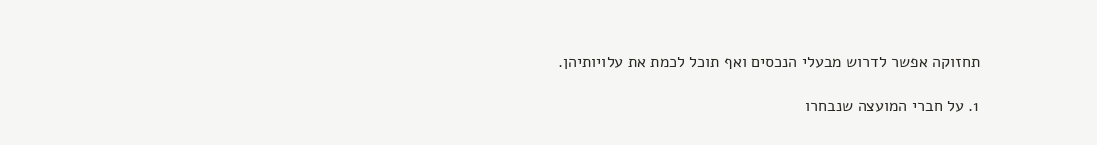תחזוקה אפשר לדרוש מבעלי הנכסים ואף תוכל לכמת את עלויותיהן.

1. על חברי המועצה שנבחרו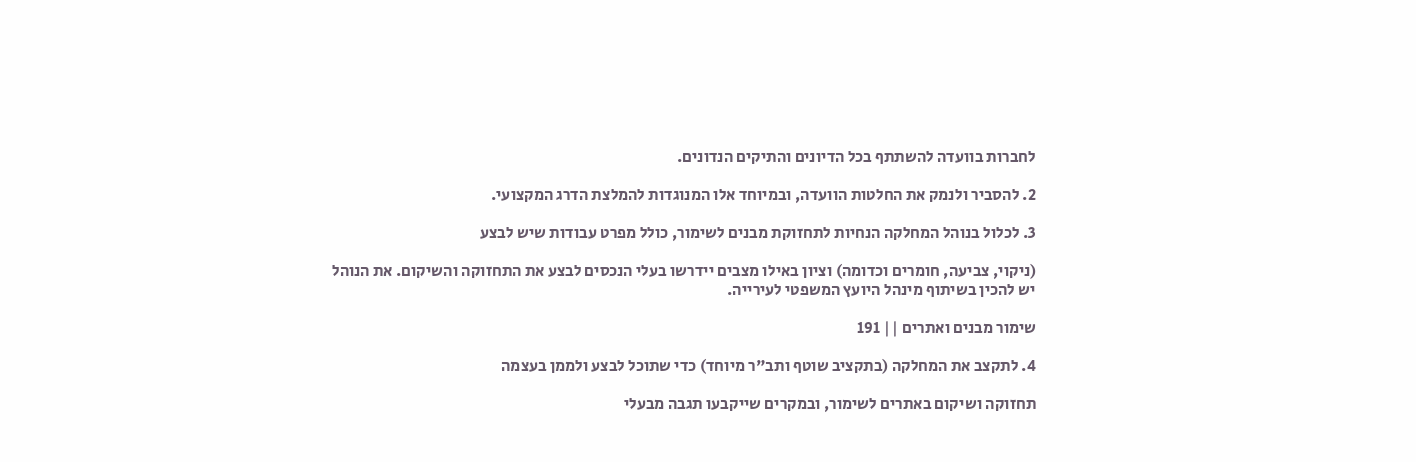לחברות בוועדה להשתתף בכל הדיונים והתיקים הנדונים.

2. להסביר ולנמק את החלטות הוועדה, ובמיוחד אלו המנוגדות להמלצת הדרג המקצועי.

3. לכלול בנוהל המחלקה הנחיות לתחזוקת מבנים לשימור, כולל מפרט עבודות שיש לבצע

(ניקוי, צביעה, חומרים וכדומה) וציון באילו מצבים יידרשו בעלי הנכסים לבצע את התחזוקה והשיקום. את הנוהל יש להכין בשיתוף מינהל היועץ המשפטי לעירייה.

שימור מבנים ואתרים || 191

4. לתקצב את המחלקה (בתקציב שוטף ותב"ר מיוחד) כדי שתוכל לבצע ולממן בעצמה

תחזוקה ושיקום באתרים לשימור, ובמקרים שייקבעו תגבה מבעלי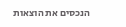הנכסים את הוצאות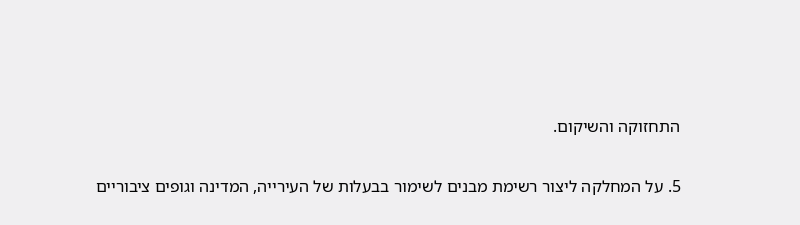התחזוקה והשיקום.

5. על המחלקה ליצור רשימת מבנים לשימור בבעלות של העירייה, המדינה וגופים ציבוריים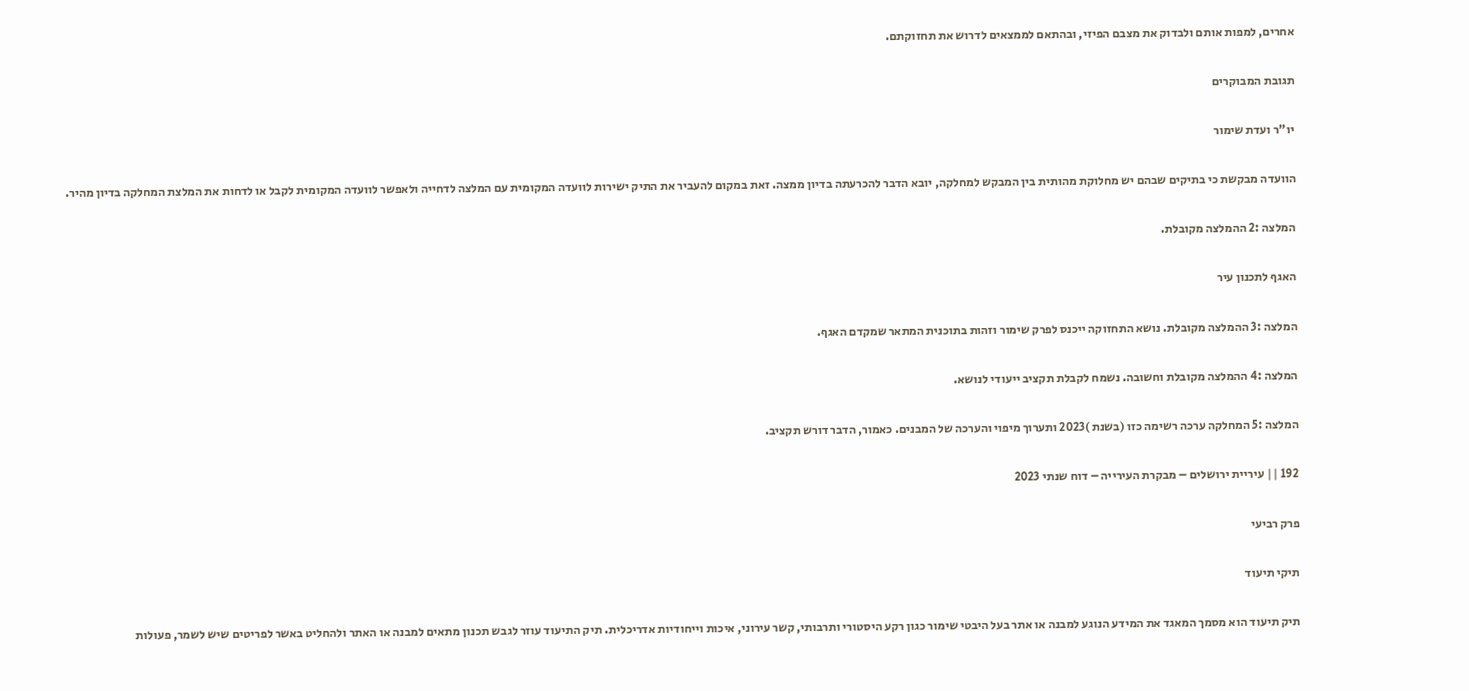אחרים, למפות אותם ולבדוק את מצבם הפיזי, ובהתאם לממצאים לדרוש את תחזוקתם.

תגובת המבוקרים

יו"ר ועדת שימור

הוועדה מבקשת כי בתיקים שבהם יש מחלוקת מהותית בין המבקש למחלקה, יובא הדבר להכרעתה בדיון ממצה. זאת במקום להעביר את התיק ישירות לוועדה המקומית עם המלצה לדחייה ולאפשר לוועדה המקומית לקבל או לדחות את המלצת המחלקה בדיון מהיר.

המלצה :2 ההמלצה מקובלת.

האגף לתכנון עיר

המלצה :3 ההמלצה מקובלת. נושא התחזוקה ייכנס לפרק שימור וזהות בתוכנית המתאר שמקדם האגף.

המלצה :4 ההמלצה מקובלת וחשובה. נשמח לקבלת תקציב ייעודי לנושא.

המלצה :5 המחלקה ערכה רשימה כזו (בשנת )2023 ותערוך מיפוי והערכה של המבנים. כאמור, הדבר דורש תקציב.

192 || עיריית ירושלים – מבקרת העירייה – דוח שנתי 2023

פרק רביעי

תיקי תיעוד

תיק תיעוד הוא מסמך המאגד את המידע הנוגע למבנה או אתר בעל היבטי שימור כגון רקע היסטורי ותרבותי, קשר עירוני, איכות וייחודיות אדריכלית. תיק התיעוד עוזר לגבש תכנון מתאים למבנה או האתר ולהחליט באשר לפריטים שיש לשמר, פעולות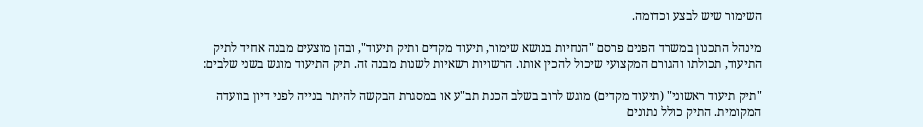השימור שיש לבצע וכדומה.

מינהל התכנון במשרד הפנים פרסם "הנחיות בנושא שימור, תיעוד מקדים ותיק תיעוד", ובהן מוצעים מבנה אחיד לתיק התיעוד, תכולתו והגורם המקצועי שיכול להכין אותו. הרשויות רשאיות לשנות מבנה זה. תיק התיעוד מוגש בשני שלבים:

"תיק תיעוד ראשוני" (תיעוד מקדים) מוגש לרוב בשלב הכנת תב"ע או במסגרת הבקשה להיתר בנייה לפני דיון בוועדה המקומית. התיק כולל נתונים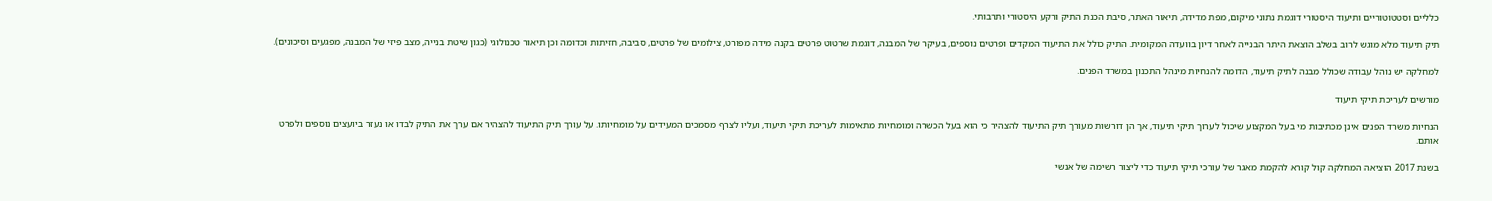כלליים וסטטוטוריים ותיעוד היסטורי דוגמת נתוני מיקום, מפת מדידה, תיאור האתר, סיבת הכנת התיק ורקע היסטורי ותרבותי.

תיק תיעוד מלא מוגש לרוב בשלב הוצאת היתר הבנייה לאחר דיון בוועדה המקומית. התיק כולל את התיעוד המקדים ופרטים נוספים, בעיקר של המבנה, דוגמת שרטוט פרטים בקנה מידה מפורט, צילומים של פרטים, סביבה, חזיתות וכדומה וכן תיאור טכנולוגי (כגון שיטת בנייה, מצב פיזי של המבנה, מפגעים וסיכונים).

למחלקה יש נוהל עבודה שכולל מבנה לתיק תיעוד, הדומה להנחיות מינהל התכנון במשרד הפנים.

מורשים לעריכת תיקי תיעוד

הנחיות משרד הפנים אינן מכתיבות מי בעל המקצוע שיכול לערוך תיקי תיעוד, אך הן דורשות מעורך תיק התיעוד להצהיר כי הוא בעל הכשרה ומומחיות מתאימות לעריכת תיקי תיעוד, ועליו לצרף מסמכים המעידים על מומחיותו. על עורך תיק התיעוד להצהיר אם ערך את התיק לבדו או נעזר ביועצים נוספים ולפרט אותם.

בשנת 2017 הוציאה המחלקה קול קורא להקמת מאגר של עורכי תיקי תיעוד כדי ליצור רשימה של אנשי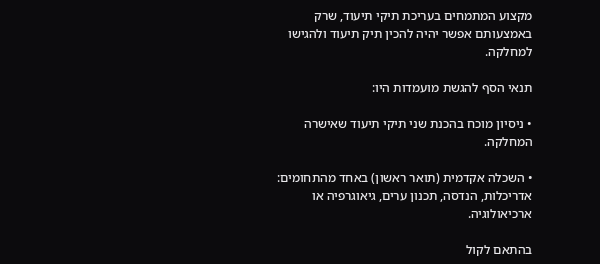מקצוע המתמחים בעריכת תיקי תיעוד, שרק באמצעותם אפשר יהיה להכין תיק תיעוד ולהגישו למחלקה.

תנאי הסף להגשת מועמדות היו:

• ניסיון מוכח בהכנת שני תיקי תיעוד שאישרה המחלקה.

• השכלה אקדמית (תואר ראשון) באחד מהתחומים: אדריכלות, הנדסה, תכנון ערים, גיאוגרפיה או ארכיאולוגיה.

בהתאם לקול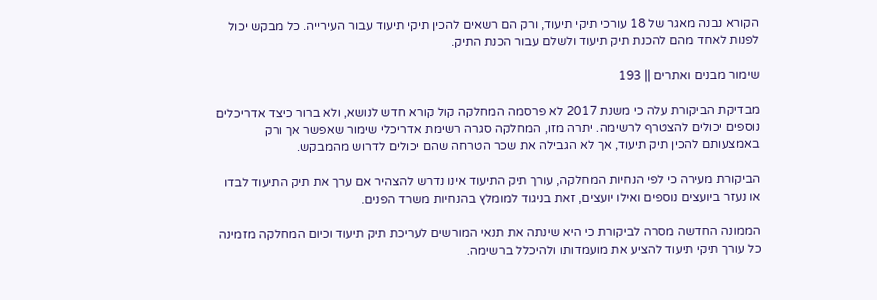הקורא נבנה מאגר של 18 עורכי תיקי תיעוד, ורק הם רשאים להכין תיקי תיעוד עבור העירייה. כל מבקש יכול לפנות לאחד מהם להכנת תיק תיעוד ולשלם עבור הכנת התיק.

שימור מבנים ואתרים || 193

מבדיקת הביקורת עלה כי משנת 2017 לא פרסמה המחלקה קול קורא חדש לנושא, ולא ברור כיצד אדריכלים נוספים יכולים להצטרף לרשימה. יתרה מזו, המחלקה סגרה רשימת אדריכלי שימור שאפשר אך ורק באמצעותם להכין תיק תיעוד, אך לא הגבילה את שכר הטרחה שהם יכולים לדרוש מהמבקש.

הביקורת מעירה כי לפי הנחיות המחלקה, עורך תיק התיעוד אינו נדרש להצהיר אם ערך את תיק התיעוד לבדו או נעזר ביועצים נוספים ואילו יועצים, זאת בניגוד למומלץ בהנחיות משרד הפנים.

הממונה החדשה מסרה לביקורת כי היא שינתה את תנאי המורשים לעריכת תיק תיעוד וכיום המחלקה מזמינה כל עורך תיקי תיעוד להציע את מועמדותו ולהיכלל ברשימה.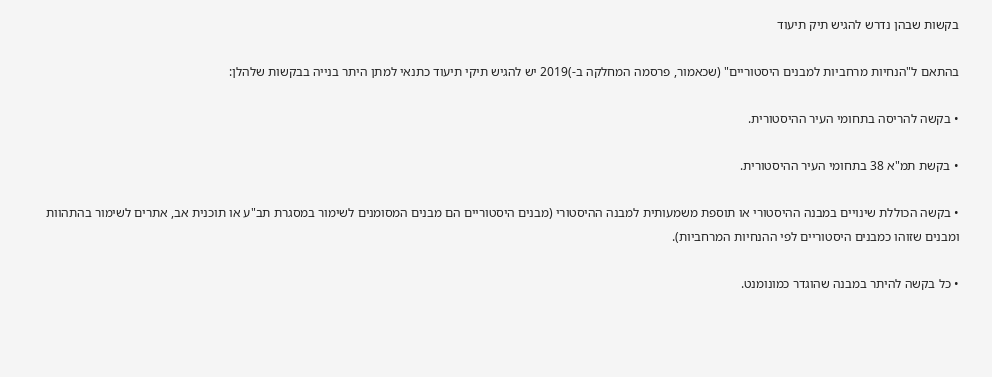בקשות שבהן נדרש להגיש תיק תיעוד

בהתאם ל"הנחיות מרחביות למבנים היסטוריים" (שכאמור, פרסמה המחלקה ב-)2019 יש להגיש תיקי תיעוד כתנאי למתן היתר בנייה בבקשות שלהלן:

• בקשה להריסה בתחומי העיר ההיסטורית.

• בקשת תמ"א 38 בתחומי העיר ההיסטורית.

• בקשה הכוללת שינויים במבנה ההיסטורי או תוספת משמעותית למבנה ההיסטורי (מבנים היסטוריים הם מבנים המסומנים לשימור במסגרת תב"ע או תוכנית אב, אתרים לשימור בהתהוות ומבנים שזוהו כמבנים היסטוריים לפי ההנחיות המרחביות).

• כל בקשה להיתר במבנה שהוגדר כמונומנט.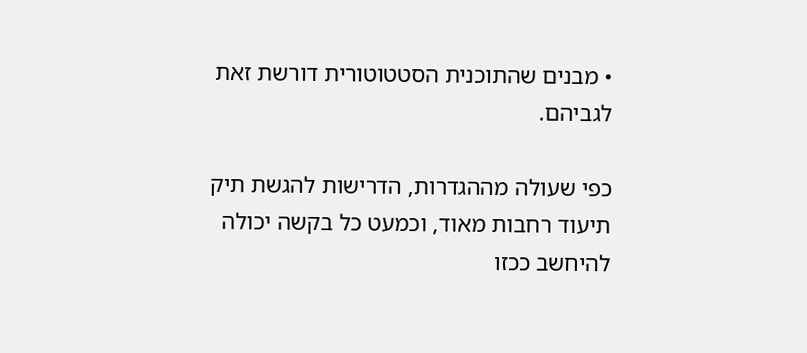• מבנים שהתוכנית הסטטוטורית דורשת זאת לגביהם.

כפי שעולה מההגדרות, הדרישות להגשת תיק תיעוד רחבות מאוד, וכמעט כל בקשה יכולה להיחשב ככזו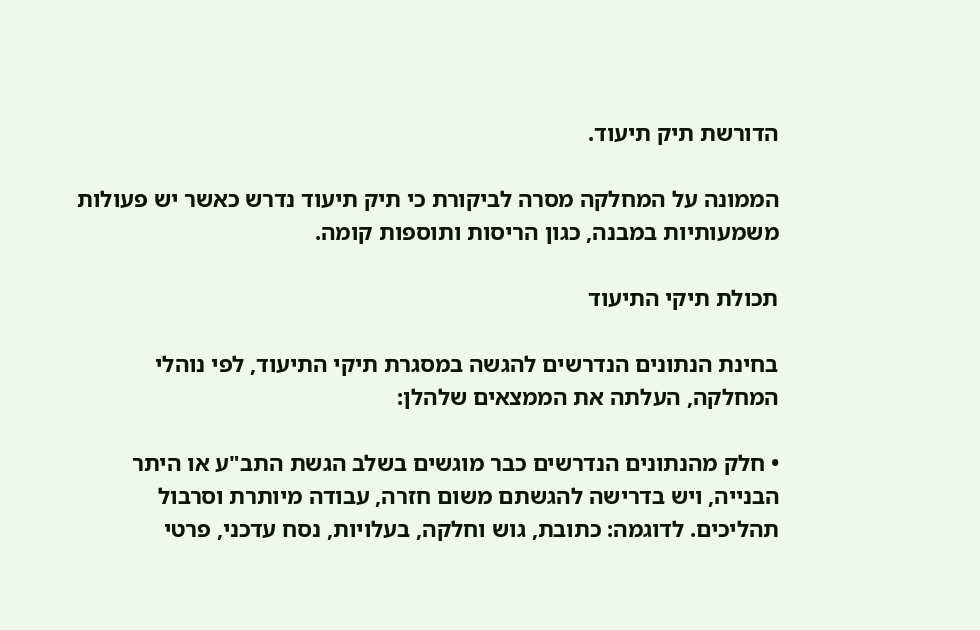הדורשת תיק תיעוד.

הממונה על המחלקה מסרה לביקורת כי תיק תיעוד נדרש כאשר יש פעולות משמעותיות במבנה, כגון הריסות ותוספות קומה.

תכולת תיקי התיעוד

בחינת הנתונים הנדרשים להגשה במסגרת תיקי התיעוד, לפי נוהלי המחלקה, העלתה את הממצאים שלהלן:

• חלק מהנתונים הנדרשים כבר מוגשים בשלב הגשת התב"ע או היתר הבנייה, ויש בדרישה להגשתם משום חזרה, עבודה מיותרת וסרבול תהליכים. לדוגמה: כתובת, גוש וחלקה, בעלויות, נסח עדכני, פרטי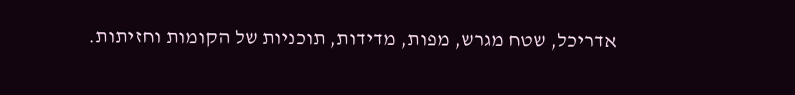אדריכל, שטח מגרש, מפות, מדידות, תוכניות של הקומות וחזיתות.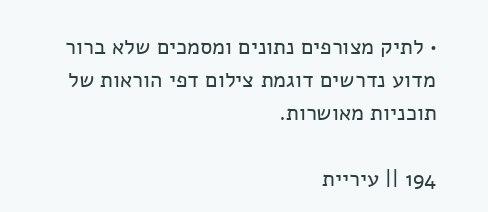• לתיק מצורפים נתונים ומסמכים שלא ברור מדוע נדרשים דוגמת צילום דפי הוראות של תוכניות מאושרות.

194 || עיריית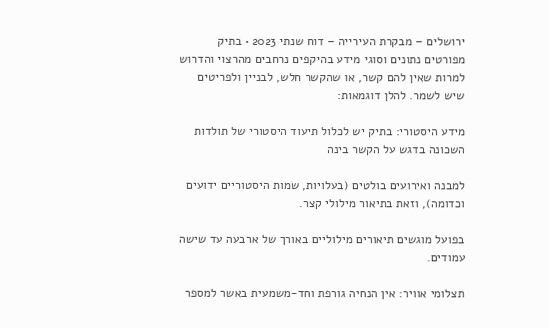ירושלים – מבקרת העירייה – דוח שנתי 2023 • בתיק מפורטים נתונים וסוגי מידע בהיקפים נרחבים מהרצוי והדרוש למרות שאין להם קשר, או שהקשר חלש, לבניין ולפריטים שיש לשמר. להלן דוגמאות:

מידע היסטורי: בתיק יש לכלול תיעוד היסטורי של תולדות השכונה בדגש על הקשר בינה

למבנה ואירועים בולטים (בעלויות, שמות היסטוריים ידועים וכדומה), וזאת בתיאור מילולי קצר.

בפועל מוגשים תיאורים מילוליים באורך של ארבעה עד שישה עמודים.

תצלומי אוויר: אין הנחיה גורפת וחד-משמעית באשר למספר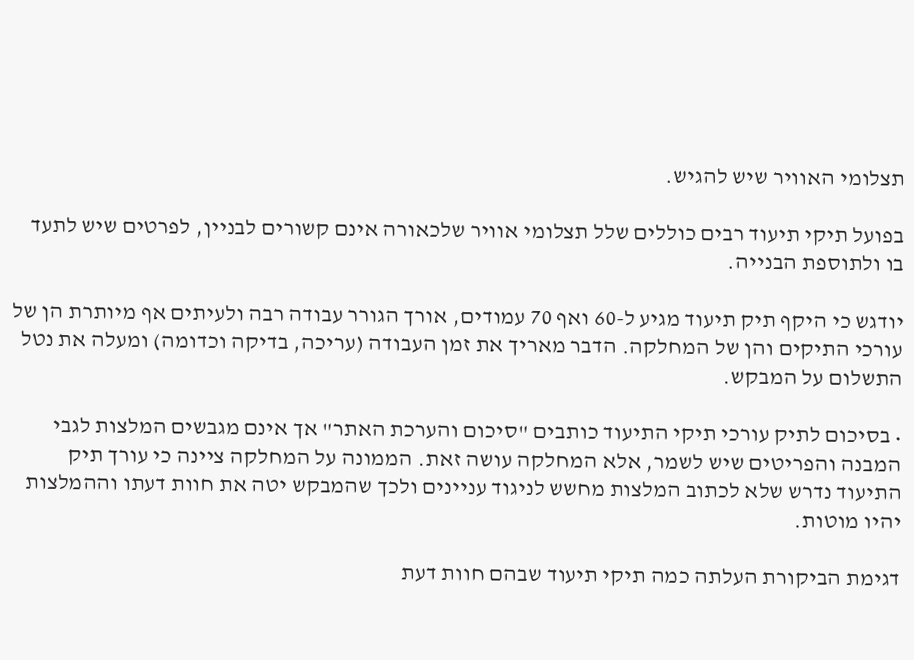תצלומי האוויר שיש להגיש.

בפועל תיקי תיעוד רבים כוללים שלל תצלומי אוויר שלכאורה אינם קשורים לבניין, לפרטים שיש לתעד בו ולתוספת הבנייה.

יודגש כי היקף תיק תיעוד מגיע ל-60 ואף 70 עמודים, אורך הגורר עבודה רבה ולעיתים אף מיותרת הן של עורכי התיקים והן של המחלקה. הדבר מאריך את זמן העבודה (עריכה, בדיקה וכדומה) ומעלה את נטל התשלום על המבקש.

• בסיכום לתיק עורכי תיקי התיעוד כותבים "סיכום והערכת האתר" אך אינם מגבשים המלצות לגבי המבנה והפריטים שיש לשמר, אלא המחלקה עושה זאת. הממונה על המחלקה ציינה כי עורך תיק התיעוד נדרש שלא לכתוב המלצות מחשש לניגוד עניינים ולכך שהמבקש יטה את חוות דעתו וההמלצות יהיו מוטות.

דגימת הביקורת העלתה כמה תיקי תיעוד שבהם חוות דעת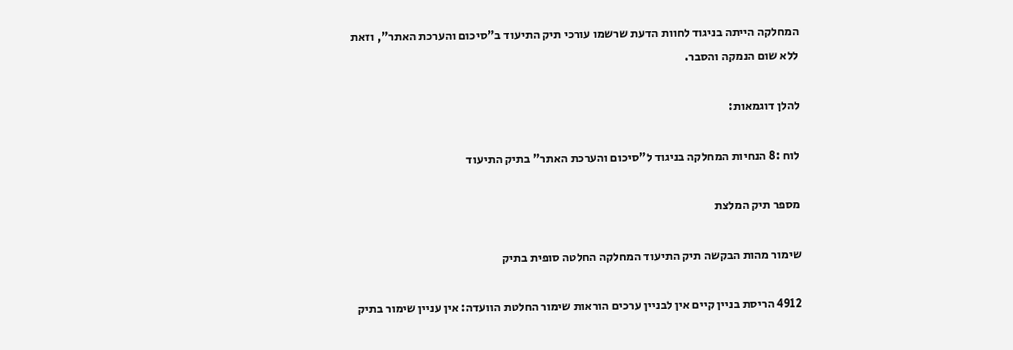המחלקה הייתה בניגוד לחוות הדעת שרשמו עורכי תיק התיעוד ב"סיכום והערכת האתר", וזאת ללא שום הנמקה והסבר.

להלן דוגמאות:

לוח :8 הנחיות המחלקה בניגוד ל"סיכום והערכת האתר" בתיק התיעוד

מספר תיק המלצת

שימור מהות הבקשה תיק התיעוד המחלקה החלטה סופית בתיק

4912 הריסת בניין קיים אין לבניין ערכים הוראות שימור החלטת הוועדה: אין עניין שימור בתיק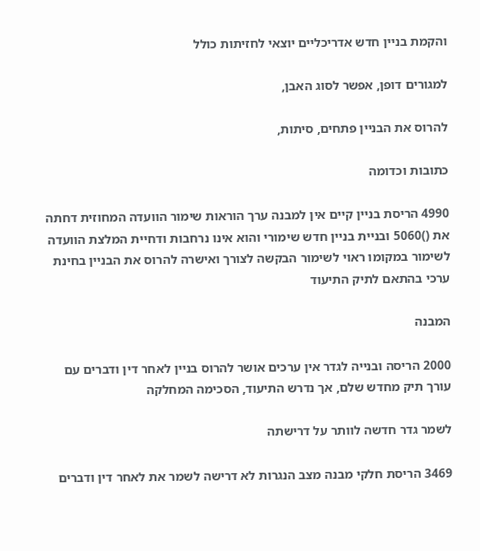והקמת בניין חדש אדריכליים יוצאי לחזיתות כולל

למגורים דופן, אפשר לסוג האבן,

להרוס את הבניין פתחים, סיתות,

כתובות וכדומה

4990 הריסת בניין קיים אין למבנה ערך הוראות שימור הוועדה המחוזית דחתה את ()5060 ובניית בניין חדש שימורי והוא אינו נרחבות ודחיית המלצת הוועדה לשימור במקומו ראוי לשימור הבקשה לצורך ואישרה להרוס את הבניין בחינת ערכי בהתאם לתיק התיעוד

המבנה

2000 הריסה ובנייה לגדר אין ערכים אושר להרוס בניין לאחר דין ודברים עם עורך תיק מחדש שלם, אך נדרש התיעוד, הסכימה המחלקה

לשמר גדר חדשה לוותר על דרישתה

3469 הריסת חלקי מבנה מצב הנגרות לא דרישה לשמר את לאחר דין ודברים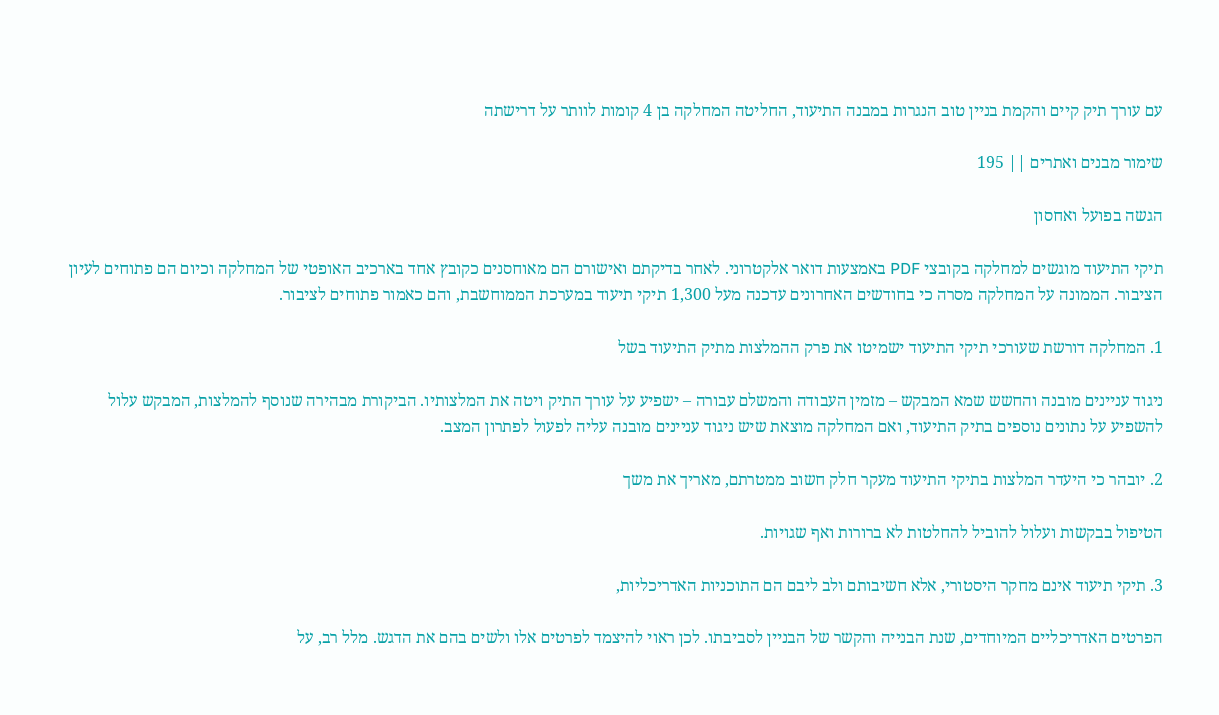עם עורך תיק קיים והקמת בניין טוב הנגרות במבנה התיעוד, החליטה המחלקה בן 4 קומות לוותר על דרישתה

שימור מבנים ואתרים || 195

הגשה בפועל ואחסון

תיקי התיעוד מוגשים למחלקה בקובצי PDF באמצעות דואר אלקטרוני. לאחר בדיקתם ואישורם הם מאוחסנים כקובץ אחד בארכיב האופטי של המחלקה וכיום הם פתוחים לעיון הציבור. הממונה על המחלקה מסרה כי בחודשים האחרונים עדכנה מעל 1,300 תיקי תיעוד במערכת הממוחשבת, והם כאמור פתוחים לציבור.

1. המחלקה דורשת שעורכי תיקי התיעוד ישמיטו את פרק ההמלצות מתיק התיעוד בשל

ניגוד עניינים מובנה והחשש שמא המבקש – מזמין העבודה והמשלם עבורה – ישפיע על עורך התיק ויטה את המלצותיו. הביקורת מבהירה שנוסף להמלצות, המבקש עלול להשפיע על נתונים נוספים בתיק התיעוד, ואם המחלקה מוצאת שיש ניגוד עניינים מובנה עליה לפעול לפתרון המצב.

2. יובהר כי היעדר המלצות בתיקי התיעוד מעקר חלק חשוב ממטרתם, מאריך את משך

הטיפול בבקשות ועלול להוביל להחלטות לא ברורות ואף שגויות.

3. תיקי תיעוד אינם מחקר היסטורי, אלא חשיבותם ולב ליבם הם התוכניות האדריכליות,

הפרטים האדריכליים המיוחדים, שנת הבנייה והקשר של הבניין לסביבתו. לכן ראוי להיצמד לפרטים אלו ולשים בהם את הדגש. מלל רב, על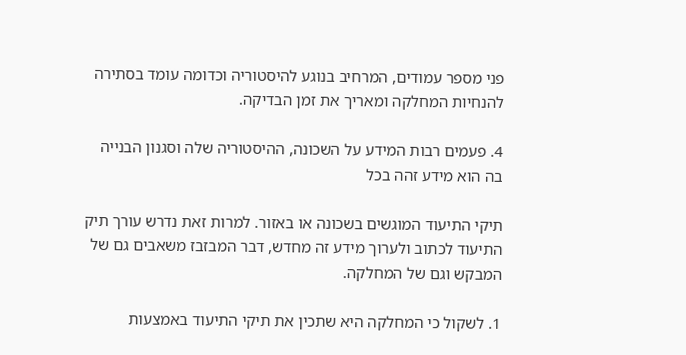פני מספר עמודים, המרחיב בנוגע להיסטוריה וכדומה עומד בסתירה להנחיות המחלקה ומאריך את זמן הבדיקה.

4. פעמים רבות המידע על השכונה, ההיסטוריה שלה וסגנון הבנייה בה הוא מידע זהה בכל

תיקי התיעוד המוגשים בשכונה או באזור. למרות זאת נדרש עורך תיק התיעוד לכתוב ולערוך מידע זה מחדש, דבר המבזבז משאבים גם של המבקש וגם של המחלקה.

1. לשקול כי המחלקה היא שתכין את תיקי התיעוד באמצעות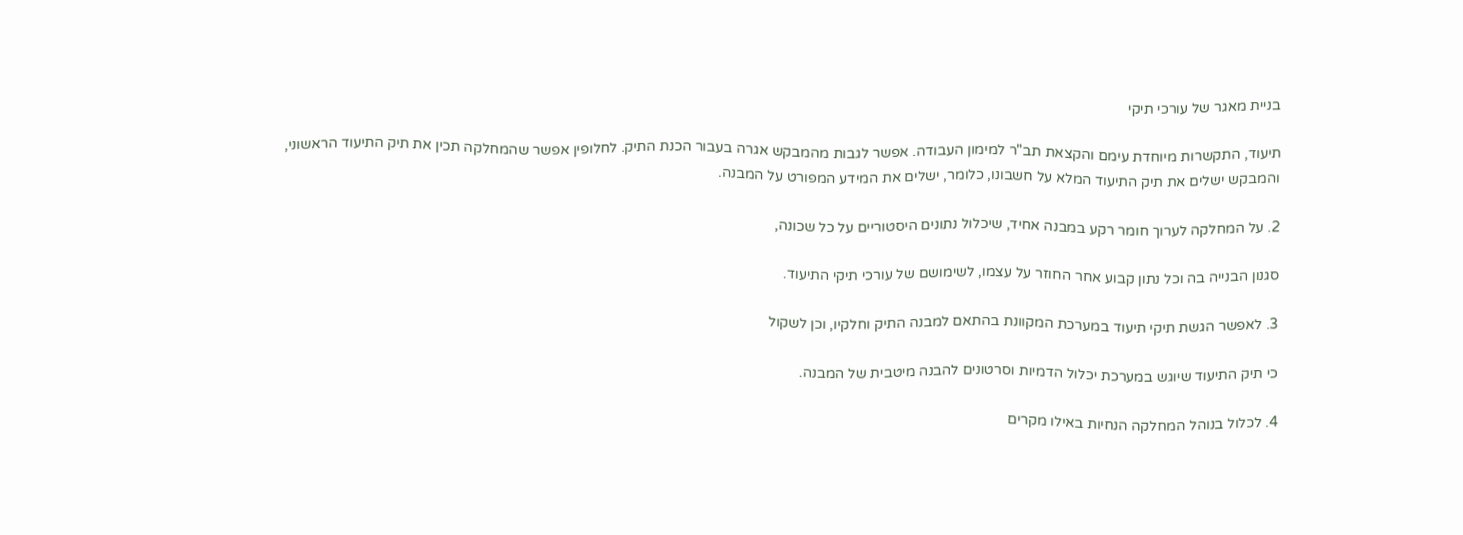בניית מאגר של עורכי תיקי

תיעוד, התקשרות מיוחדת עימם והקצאת תב"ר למימון העבודה. אפשר לגבות מהמבקש אגרה בעבור הכנת התיק. לחלופין אפשר שהמחלקה תכין את תיק התיעוד הראשוני, והמבקש ישלים את תיק התיעוד המלא על חשבונו, כלומר, ישלים את המידע המפורט על המבנה.

2. על המחלקה לערוך חומר רקע במבנה אחיד, שיכלול נתונים היסטוריים על כל שכונה,

סגנון הבנייה בה וכל נתון קבוע אחר החוזר על עצמו, לשימושם של עורכי תיקי התיעוד.

3. לאפשר הגשת תיקי תיעוד במערכת המקוונת בהתאם למבנה התיק וחלקיו, וכן לשקול

כי תיק התיעוד שיוגש במערכת יכלול הדמיות וסרטונים להבנה מיטבית של המבנה.

4. לכלול בנוהל המחלקה הנחיות באילו מקרים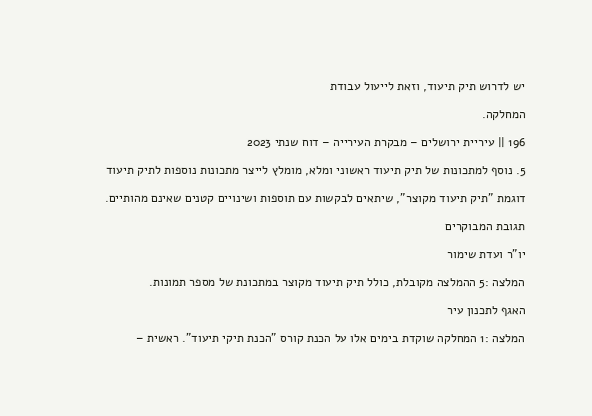יש לדרוש תיק תיעוד, וזאת לייעול עבודת

המחלקה.

196 || עיריית ירושלים – מבקרת העירייה – דוח שנתי 2023

5. נוסף למתכונות של תיק תיעוד ראשוני ומלא, מומלץ לייצר מתכונות נוספות לתיק תיעוד

דוגמת "תיק תיעוד מקוצר", שיתאים לבקשות עם תוספות ושינויים קטנים שאינם מהותיים.

תגובת המבוקרים

יו"ר ועדת שימור

המלצה :5 ההמלצה מקובלת, כולל תיק תיעוד מקוצר במתכונת של מספר תמונות.

האגף לתכנון עיר

המלצה :1 המחלקה שוקדת בימים אלו על הכנת קורס "הכנת תיקי תיעוד". ראשית –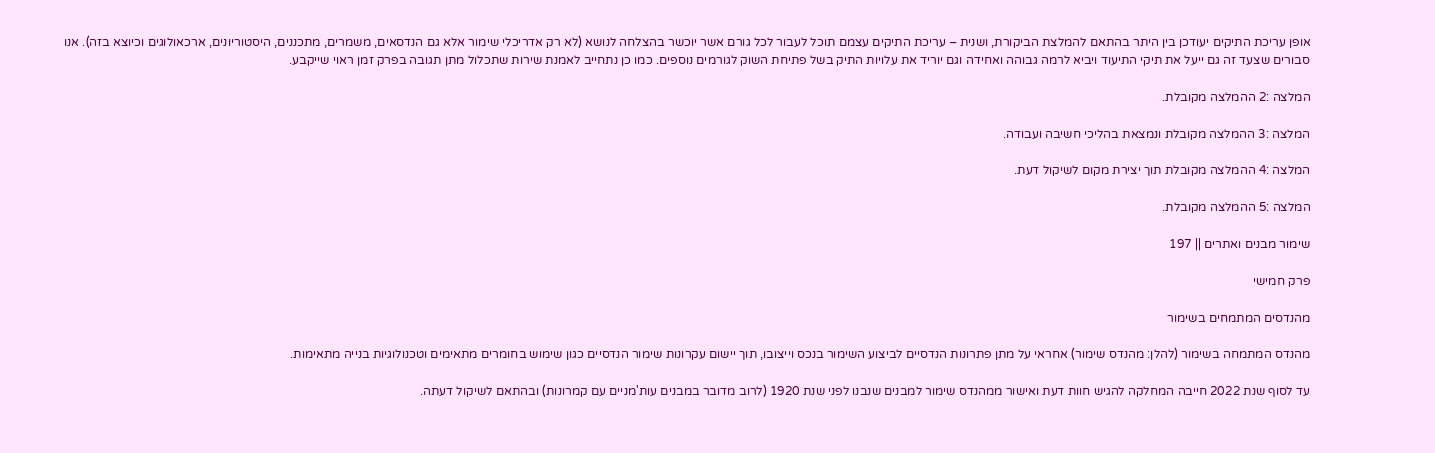אופן עריכת התיקים יעודכן בין היתר בהתאם להמלצת הביקורת, ושנית – עריכת התיקים עצמם תוכל לעבור לכל גורם אשר יוכשר בהצלחה לנושא (לא רק אדריכלי שימור אלא גם הנדסאים, משמרים, מתכננים, היסטוריונים, ארכאולוגים וכיוצא בזה). אנו סבורים שצעד זה גם ייעל את תיקי התיעוד ויביא לרמה גבוהה ואחידה וגם יוריד את עלויות התיק בשל פתיחת השוק לגורמים נוספים. כמו כן נתחייב לאמנת שירות שתכלול מתן תגובה בפרק זמן ראוי שייקבע.

המלצה :2 ההמלצה מקובלת.

המלצה :3 ההמלצה מקובלת ונמצאת בהליכי חשיבה ועבודה.

המלצה :4 ההמלצה מקובלת תוך יצירת מקום לשיקול דעת.

המלצה :5 ההמלצה מקובלת.

שימור מבנים ואתרים || 197

פרק חמישי

מהנדסים המתמחים בשימור

מהנדס המתמחה בשימור (להלן: מהנדס שימור) אחראי על מתן פתרונות הנדסיים לביצוע השימור בנכס וייצובו, תוך יישום עקרונות שימור הנדסיים כגון שימוש בחומרים מתאימים וטכנולוגיות בנייה מתאימות.

עד לסוף שנת 2022 חייבה המחלקה להגיש חוות דעת ואישור ממהנדס שימור למבנים שנבנו לפני שנת 1920 (לרוב מדובר במבנים עות'מניים עם קמרונות) ובהתאם לשיקול דעתה.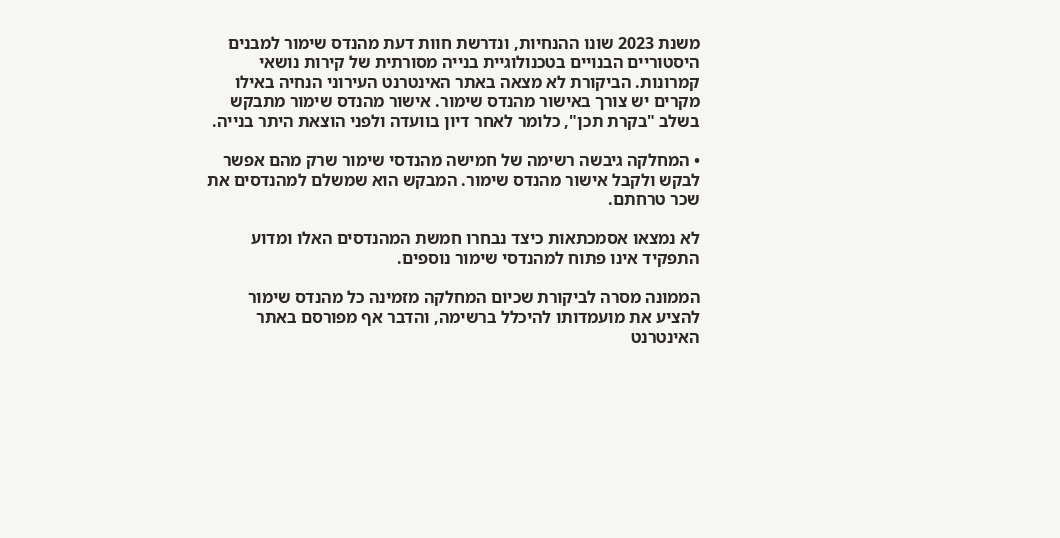משנת 2023 שונו ההנחיות, ונדרשת חוות דעת מהנדס שימור למבנים היסטוריים הבנויים בטכנולוגיית בנייה מסורתית של קירות נושאי קמרונות. הביקורת לא מצאה באתר האינטרנט העירוני הנחיה באילו מקרים יש צורך באישור מהנדס שימור. אישור מהנדס שימור מתבקש בשלב "בקרת תכן", כלומר לאחר דיון בוועדה ולפני הוצאת היתר בנייה.

• המחלקה גיבשה רשימה של חמישה מהנדסי שימור שרק מהם אפשר לבקש ולקבל אישור מהנדס שימור. המבקש הוא שמשלם למהנדסים את שכר טרחתם.

לא נמצאו אסמכתאות כיצד נבחרו חמשת המהנדסים האלו ומדוע התפקיד אינו פתוח למהנדסי שימור נוספים.

הממונה מסרה לביקורת שכיום המחלקה מזמינה כל מהנדס שימור להציע את מועמדותו להיכלל ברשימה, והדבר אף מפורסם באתר האינטרנט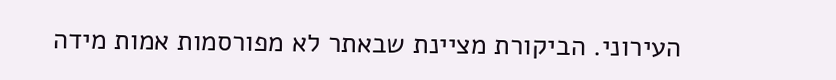העירוני. הביקורת מציינת שבאתר לא מפורסמות אמות מידה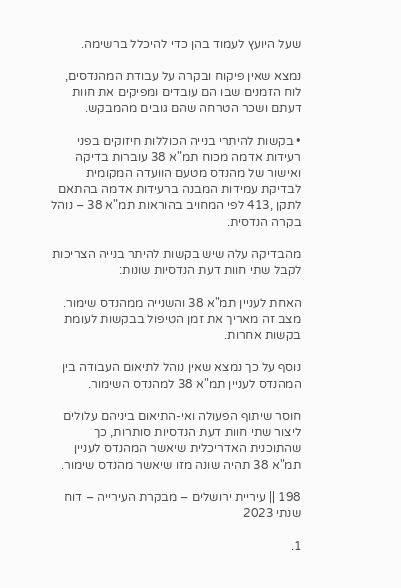שעל היועץ לעמוד בהן כדי להיכלל ברשימה.

נמצא שאין פיקוח ובקרה על עבודת המהנדסים, לוח הזמנים שבו הם עובדים ומפיקים את חוות דעתם ושכר הטרחה שהם גובים מהמבקש.

• בקשות להיתרי בנייה הכוללות חיזוקים בפני רעידות אדמה מכוח תמ"א 38 עוברות בדיקה ואישור של מהנדס מטעם הוועדה המקומית לבדיקת עמידות המבנה ברעידות אדמה בהתאם לתקן ,413 לפי המחויב בהוראות תמ"א 38 – נוהל בקרה הנדסית.

מהבדיקה עלה שיש בקשות להיתר בנייה הצריכות לקבל שתי חוות דעת הנדסיות שונות:

האחת לעניין תמ"א 38 והשנייה ממהנדס שימור. מצב זה מאריך את זמן הטיפול בבקשות לעומת בקשות אחרות.

נוסף על כך נמצא שאין נוהל לתיאום העבודה בין המהנדס לעניין תמ"א 38 למהנדס השימור.

חוסר שיתוף הפעולה ואי-התיאום ביניהם עלולים ליצור שתי חוות דעת הנדסיות סותרות, כך שהתוכנית האדריכלית שיאשר המהנדס לעניין תמ"א 38 תהיה שונה מזו שיאשר מהנדס שימור.

198 || עיריית ירושלים – מבקרת העירייה – דוח שנתי 2023

1.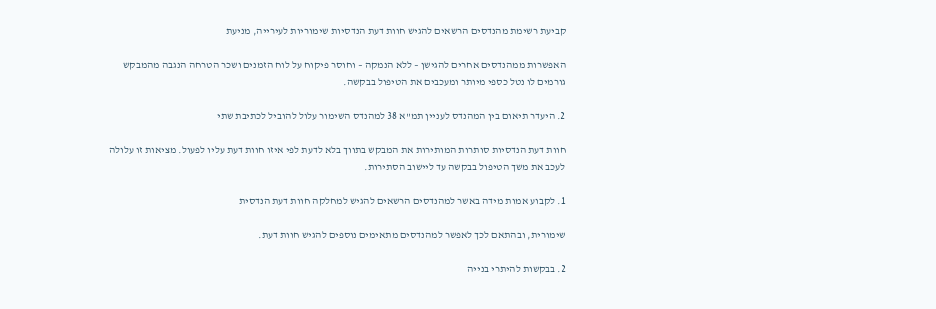קביעת רשימת מהנדסים הרשאים להגיש חוות דעת הנדסיות שימוריות לעירייה, מניעת

האפשרות ממהנדסים אחרים להגישן – ללא הנמקה – וחוסר פיקוח על לוח הזמנים ושכר הטרחה הנגבה מהמבקש גורמים לו נטל כספי מיותר ומעכבים את הטיפול בבקשה.

2. היעדר תיאום בין המהנדס לעניין תמ"א 38 למהנדס השימור עלול להוביל לכתיבת שתי

חוות דעת הנדסיות סותרות המותירות את המבקש בתווך בלא לדעת לפי איזו חוות דעת עליו לפעול. מציאות זו עלולה לעכב את משך הטיפול בבקשה עד ליישוב הסתירות.

1. לקבוע אמות מידה באשר למהנדסים הרשאים להגיש למחלקה חוות דעת הנדסית

שימורית, ובהתאם לכך לאפשר למהנדסים מתאימים נוספים להגיש חוות דעת.

2. בבקשות להיתרי בנייה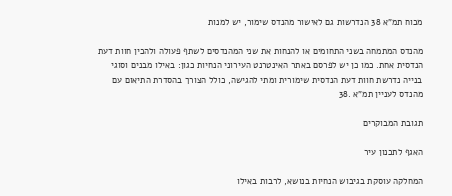מכוח תמ"א 38 הנדרשות גם לאישור מהנדס שימור, יש למנות

מהנדס המתמחה בשני התחומים או להנחות את שני המהנדסים לשתף פעולה ולהכין חוות דעת הנדסית אחת. כמו כן יש לפרסם באתר האינטרנט העירוני הנחיות כגון: באילו מבנים וסוגי בנייה נדרשת חוות דעת הנדסית שימורית ומתי להגישה, כולל הצורך בהסדרת התיאום עם מהנדס לעניין תמ"א .38

תגובת המבוקרים

האגף לתכנון עיר

המחלקה עוסקת בגיבוש הנחיות בנושא, לרבות באילו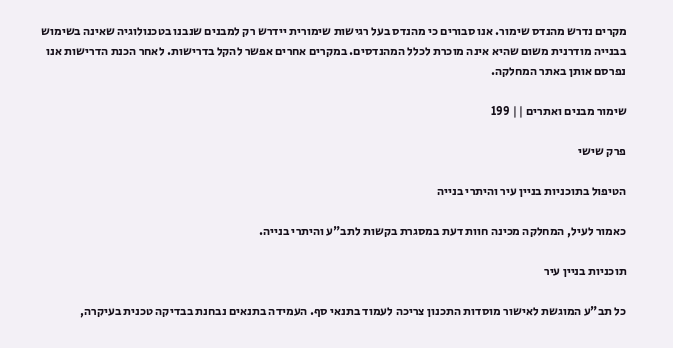מקרים נדרש מהנדס שימור. אנו סבורים כי מהנדס בעל רגישות שימורית יידרש רק למבנים שנבנו בטכנולוגיה שאינה בשימוש בבנייה מודרנית משום שהיא אינה מוכרת לכלל המהנדסים. במקרים אחרים אפשר להקל בדרישות. לאחר הכנת הדרישות אנו נפרסם אותן באתר המחלקה.

שימור מבנים ואתרים || 199

פרק שישי

הטיפול בתוכניות בניין עיר והיתרי בנייה

כאמור לעיל, המחלקה מכינה חוות דעת במסגרת בקשות לתב"ע והיתרי בנייה.

תוכניות בניין עיר

כל תב"ע המוגשת לאישור מוסדות התכנון צריכה לעמוד בתנאי סף. העמידה בתנאים נבחנת בבדיקה טכנית בעיקרה,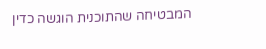המבטיחה שהתוכנית הוגשה כדין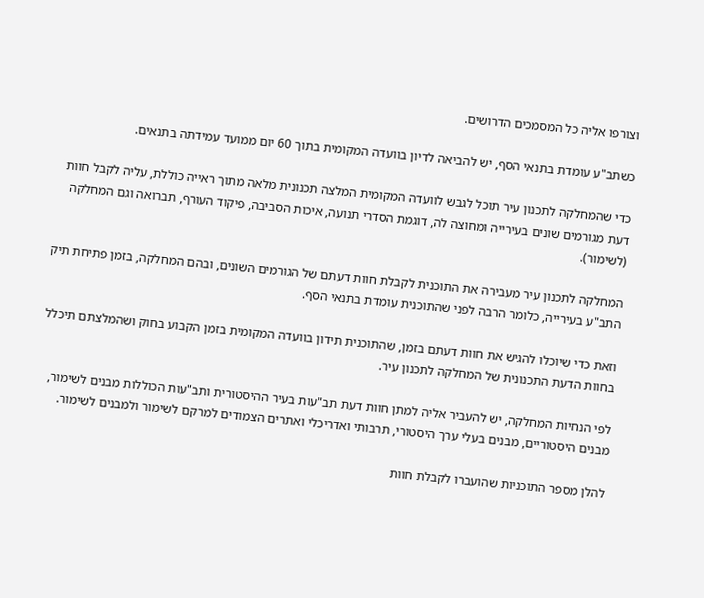וצורפו אליה כל המסמכים הדרושים.

כשתב"ע עומדת בתנאי הסף, יש להביאה לדיון בוועדה המקומית בתוך 60 יום ממועד עמידתה בתנאים.

כדי שהמחלקה לתכנון עיר תוכל לגבש לוועדה המקומית המלצה תכנונית מלאה מתוך ראייה כוללת, עליה לקבל חוות דעת מגורמים שונים בעירייה ומחוצה לה, דוגמת הסדרי תנועה, איכות הסביבה, פיקוד העורף, תברואה וגם המחלקה (לשימור).

המחלקה לתכנון עיר מעבירה את התוכנית לקבלת חוות דעתם של הגורמים השונים, ובהם המחלקה, בזמן פתיחת תיק התב"ע בעירייה, כלומר הרבה לפני שהתוכנית עומדת בתנאי הסף.

וזאת כדי שיוכלו להגיש את חוות דעתם בזמן, שהתוכנית תידון בוועדה המקומית בזמן הקבוע בחוק ושהמלצתם תיכלל בחוות הדעת התכנונית של המחלקה לתכנון עיר.

לפי הנחיות המחלקה, יש להעביר אליה למתן חוות דעת תב"עות בעיר ההיסטורית ותב"עות הכוללות מבנים לשימור, מבנים היסטוריים, מבנים בעלי ערך היסטורי, תרבותי ואדריכלי ואתרים הצמודים למרקם לשימור ולמבנים לשימור.

להלן מספר התוכניות שהועברו לקבלת חוות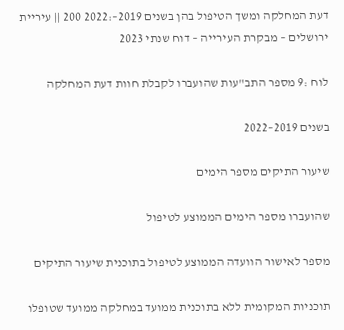דעת המחלקה ומשך הטיפול בהן בשנים 2019–:2022 200 || עיריית ירושלים – מבקרת העירייה – דוח שנתי 2023

לוח :9 מספר התב"עות שהועברו לקבלת חוות דעת המחלקה

בשנים 2019–2022

שיעור התיקים מספר הימים

שהועברו מספר הימים הממוצע לטיפול

מספר לאישור הוועדה הממוצע לטיפול בתוכנית שיעור התיקים

תוכניות המקומית ללא בתוכנית ממועד במחלקה ממועד שטופלו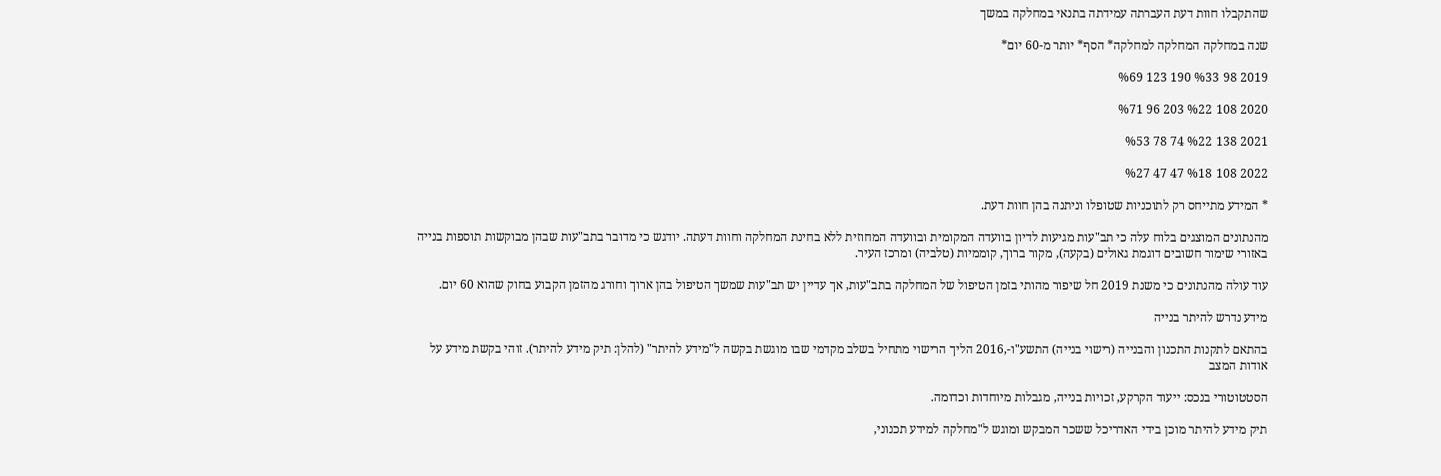שהתקבלו חוות דעת העברתה עמידתה בתנאי במחלקה במשך

שנה במחלקה המחלקה למחלקה* הסף* יותר מ-60 יום*

2019 98 %33 190 123 %69

2020 108 %22 203 96 %71

2021 138 %22 74 78 %53

2022 108 %18 47 47 %27

* המידע מתייחס רק לתוכניות שטופלו וניתנה בהן חוות דעת.

מהנתונים המוצגים בלוח עלה כי תב"עות מגיעות לדיון בוועדה המקומית ובוועדה המחוזית ללא בחינת המחלקה וחוות דעתה. יודגש כי מדובר בתב"עות שבהן מבוקשות תוספות בנייה באזורי שימור חשובים דוגמת גאולים (בקעה), מקור ברוך, קוממיות (טלביה) ומרכז העיר.

עוד עולה מהנתונים כי משנת 2019 חל שיפור מהותי בזמן הטיפול של המחלקה בתב"עות, אך עדיין יש תב"עות שמשך הטיפול בהן ארוך וחורג מהזמן הקבוע בחוק שהוא 60 יום.

מידע נדרש להיתר בנייה

בהתאם לתקנות התכנון והבנייה (רישוי בנייה) התשע"ו-,2016 הליך הרישוי מתחיל בשלב מקדמי שבו מוגשת בקשה ל"מידע להיתר" (להלן: תיק מידע להיתר). זוהי בקשת מידע על אודות המצב

הסטטוטורי בנכס: ייעוד הקרקע, זכויות בנייה, מגבלות מיוחדות וכדומה.

תיק מידע להיתר מוכן בידי האדריכל ששכר המבקש ומוגש ל"מחלקה למידע תכנוני,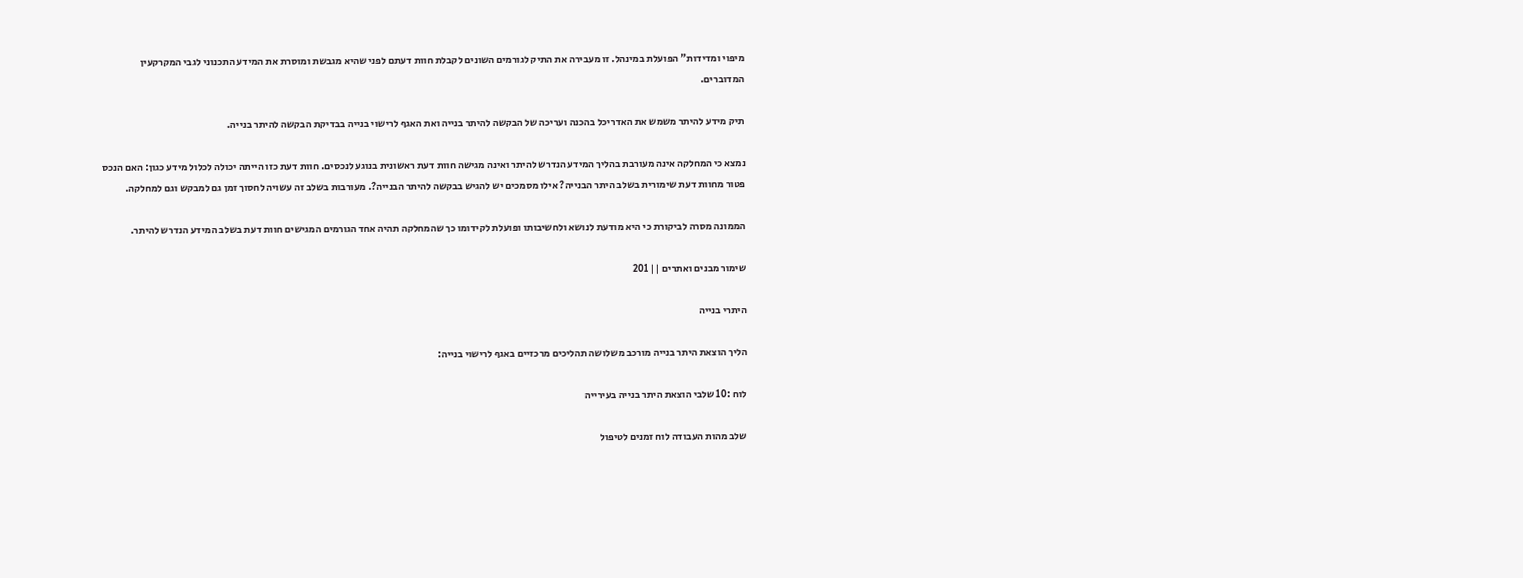מיפוי ומדידות" הפועלת במינהל. זו מעבירה את התיק לגורמים השונים לקבלת חוות דעתם לפני שהיא מגבשת ומוסרת את המידע התכנוני לגבי המקרקעין המדוברים.

תיק מידע להיתר משמש את האדריכל בהכנה ועריכה של הבקשה להיתר בנייה ואת האגף לרישוי בנייה בבדיקת הבקשה להיתר בנייה.

נמצא כי המחלקה אינה מעורבת בהליך המידע הנדרש להיתר ואינה מגישה חוות דעת ראשונית בנוגע לנכסים. חוות דעת כזו הייתה יכולה לכלול מידע כגון: האם הנכס פטור מחוות דעת שימורית בשלב היתר הבנייה? אילו מסמכים יש להגיש בבקשה להיתר הבנייה?. מעורבות בשלב זה עשויה לחסוך זמן גם למבקש וגם למחלקה.

הממונה מסרה לביקורת כי היא מודעת לנושא ולחשיבותו ופועלת לקידומו כך שהמחלקה תהיה אחד הגורמים המגישים חוות דעת בשלב המידע הנדרש להיתר.

שימור מבנים ואתרים || 201

היתרי בנייה

הליך הוצאת היתר בנייה מורכב משלושה תהליכים מרכזיים באגף לרישוי בנייה:

לוח :10 שלבי הוצאת היתר בנייה בעירייה

שלב מהות העבודה לוח זמנים לטיפול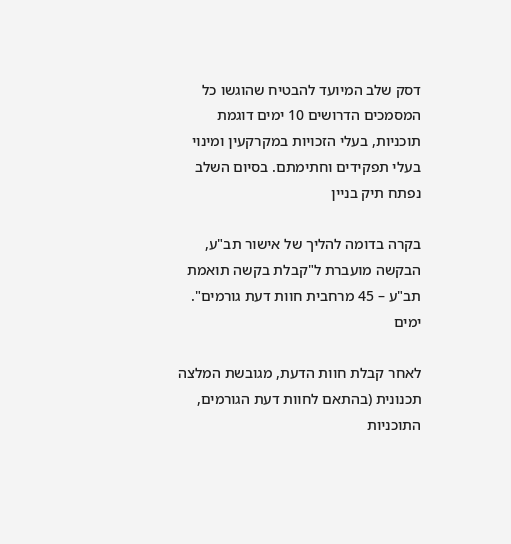דסק שלב המיועד להבטיח שהוגשו כל המסמכים הדרושים 10 ימים דוגמת תוכניות, בעלי הזכויות במקרקעין ומינוי בעלי תפקידים וחתימתם. בסיום השלב נפתח תיק בניין

בקרה בדומה להליך של אישור תב"ע, הבקשה מועברת ל"קבלת בקשה תואמת תב"ע – 45 מרחבית חוות דעת גורמים". ימים

לאחר קבלת חוות הדעת, מגובשת המלצה תכנונית (בהתאם לחוות דעת הגורמים, התוכניות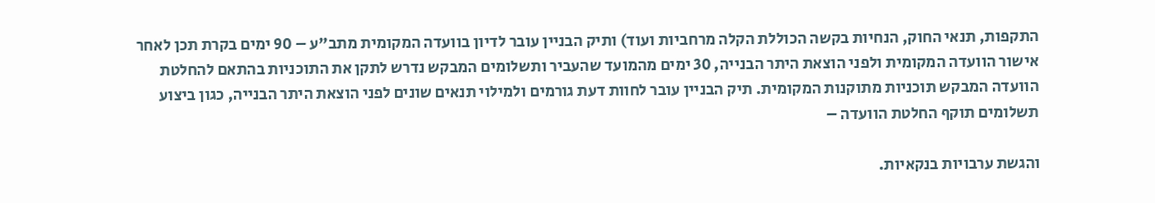התקפות, תנאי החוק, הנחיות בקשה הכוללת הקלה מרחביות ועוד) ותיק הבניין עובר לדיון בוועדה המקומית מתב"ע – 90 ימים בקרת תכן לאחר אישור הוועדה המקומית ולפני הוצאת היתר הבנייה, 30 ימים מהמועד שהעביר ותשלומים המבקש נדרש לתקן את התוכניות בהתאם להחלטת הוועדה המבקש תוכניות מתוקנות המקומית. תיק הבניין עובר לחוות דעת גורמים ולמילוי תנאים שונים לפני הוצאת היתר הבנייה, כגון ביצוע תשלומים תוקף החלטת הוועדה –

והגשת ערבויות בנקאיות.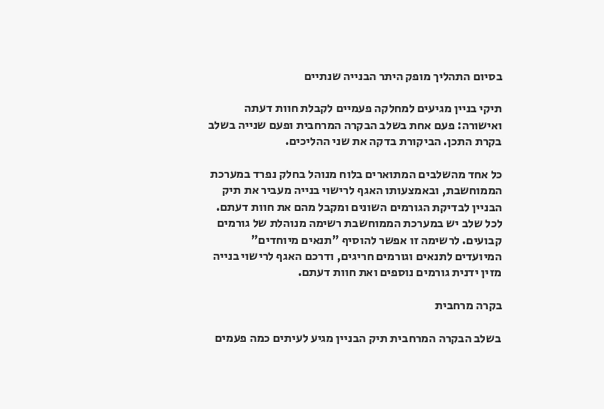בסיום התהליך מופק היתר הבנייה שנתיים

תיקי בניין מגיעים למחלקה פעמיים לקבלת חוות דעתה ואישורה: פעם אחת בשלב הבקרה המרחבית ופעם שנייה בשלב בקרת התכן. הביקורת בדקה את שני ההליכים.

כל אחד מהשלבים המתוארים בלוח מנוהל בחלק נפרד במערכת הממוחשבת, ובאמצעותו האגף לרישוי בנייה מעביר את תיק הבניין לבדיקת הגורמים השונים ומקבל מהם את חוות דעתם. לכל שלב יש במערכת הממוחשבת רשימה מנוהלת של גורמים קבועים. לרשימה זו אפשר להוסיף "תנאים מיוחדים" המיועדים לתנאים וגורמים חריגים, ודרכם האגף לרישוי בנייה מזין ידנית גורמים נוספים ואת חוות דעתם.

בקרה מרחבית

בשלב הבקרה המרחבית תיק הבניין מגיע לעיתים כמה פעמים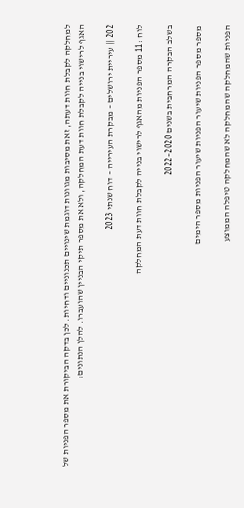למחלקה לקבלת חוות דעתה, זאת מסיבות מגוונות דוגמת שינויים תכנוניים ודחיות. לכן בדקה הביקורת את מספר הפניות של האגף לרישוי בנייה לקבלת חוות דעת המחלקה, ולא את מספר תיקי הבניין שהועברו. להלן הנתונים:

202 || עיריית ירושלים – מבקרת העירייה – דוח שנתי 2023

לוח :11 מספר הפניות מהאגף לרישוי בנייה לקבלת חוות דעת המחלקה

בשלב הבקרה המרחבית בשנים 2020–2022

מספר מספר הפניות שיעור הפניות שיעור הפניות מספר הימים

הפניות שהמחלקה שהמחלקה לא שהמחלקה טיפלה הממוצע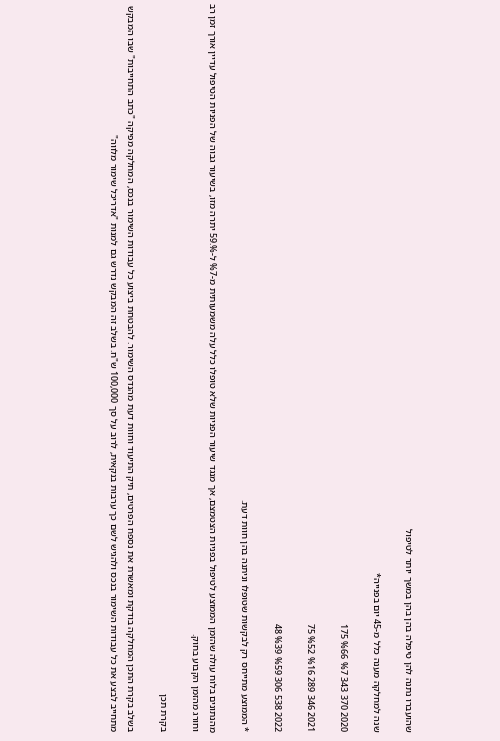שהועברו נתנה להן טיפלה בהן בהן במשך יותר לטיפול

שנה למחלקה מענה כלל מ-45 יום בפנייה*

2020 370 343 %7 %66 175

2021 346 289 %16 %52 75

2022 538 306 %59 %39 48

* הממוצע מתייחס רק לבקשות שטופלו וניתנה בהן חוות דעת.

מהנתונים בלוח עולה שהזמן הממוצע לטיפול בפניות הצטמצם, אך מנגד שיעור הפניות שלא טופלו כלל עלה משמעותית מ-%7 ל-%.59 יתרה מזו, בשיעור גבוה של הפניות הטיפול עדיין אורך זמן רב וחורג מהזמן הקבוע בחוק.

בקרת תכן

בשלב בקרת התכן המחלקה בודקת ומאשרת את נספח הפרטים, תיק התיעוד וחוות דעת מהנדס השימור. להבטחת ביצוע כל עבודות השימור בנכס, המחלקה מפיקה "כתב התחייבות" שבו המבקש מתחייב לבצע את כל עבודות השימור בנכס ולהגיש לשם כך ערבות בנקאית, לרוב על סך 100,000 ש"ח. בשלב זה המבקש נדרש גם למנות "אדריכל שימור מלווה"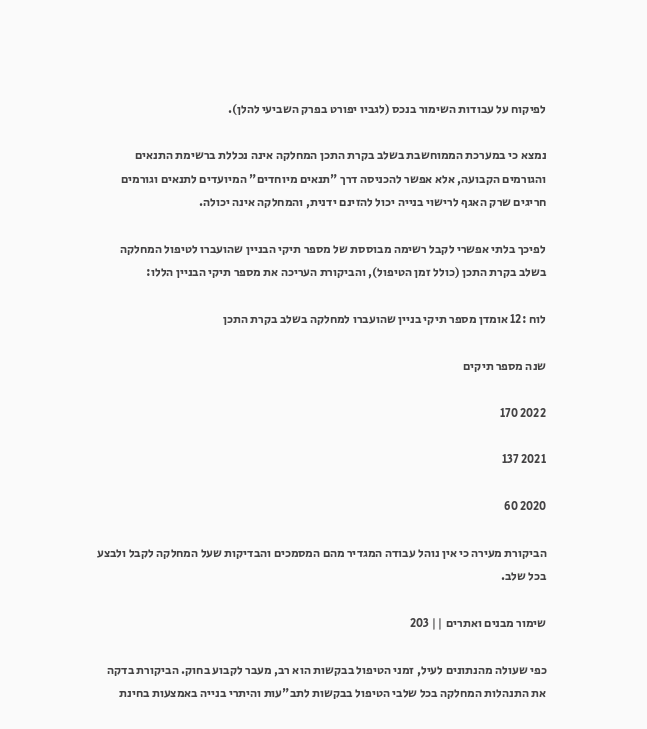לפיקוח על עבודות השימור בנכס (לגביו יפורט בפרק השביעי להלן).

נמצא כי במערכת הממוחשבת בשלב בקרת התכן המחלקה אינה נכללת ברשימת התנאים והגורמים הקבועה, אלא אפשר להכניסה דרך "תנאים מיוחדים" המיועדים לתנאים וגורמים חריגים שרק האגף לרישוי בנייה יכול להזינם ידנית, והמחלקה אינה יכולה.

לפיכך בלתי אפשרי לקבל רשימה מבוססת של מספר תיקי הבניין שהועברו לטיפול המחלקה בשלב בקרת התכן (כולל זמן הטיפול), והביקורת העריכה את מספר תיקי הבניין הללו:

לוח :12 אומדן מספר תיקי בניין שהועברו למחלקה בשלב בקרת התכן

שנה מספר תיקים

2022 170

2021 137

2020 60

הביקורת מעירה כי אין נוהל עבודה המגדיר מהם המסמכים והבדיקות שעל המחלקה לקבל ולבצע בכל שלב.

שימור מבנים ואתרים || 203

כפי שעולה מהנתונים לעיל, זמני הטיפול בבקשות הוא רב, מעבר לקבוע בחוק. הביקורת בדקה את התנהלות המחלקה בכל שלבי הטיפול בבקשות לתב"עות והיתרי בנייה באמצעות בחינת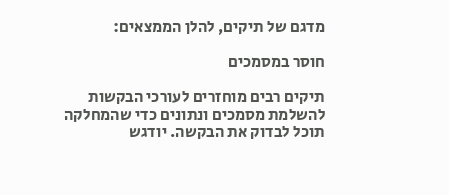מדגם של תיקים, להלן הממצאים:

חוסר במסמכים

תיקים רבים מוחזרים לעורכי הבקשות להשלמת מסמכים ונתונים כדי שהמחלקה תוכל לבדוק את הבקשה. יודגש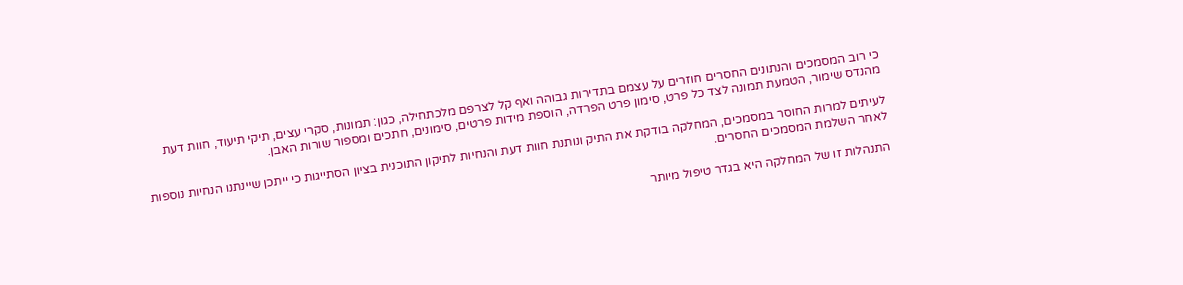כי רוב המסמכים והנתונים החסרים חוזרים על עצמם בתדירות גבוהה ואף קל לצרפם מלכתחילה, כגון: תמונות, סקרי עצים, תיקי תיעוד, חוות דעת מהנדס שימור, הטמעת תמונה לצד כל פרט, סימון פרט הפרדה, הוספת מידות פרטים, סימונים, חתכים ומספור שורות האבן.

לעיתים למרות החוסר במסמכים, המחלקה בודקת את התיק ונותנת חוות דעת והנחיות לתיקון התוכנית בציון הסתייגות כי ייתכן שיינתנו הנחיות נוספות לאחר השלמת המסמכים החסרים.

התנהלות זו של המחלקה היא בגדר טיפול מיותר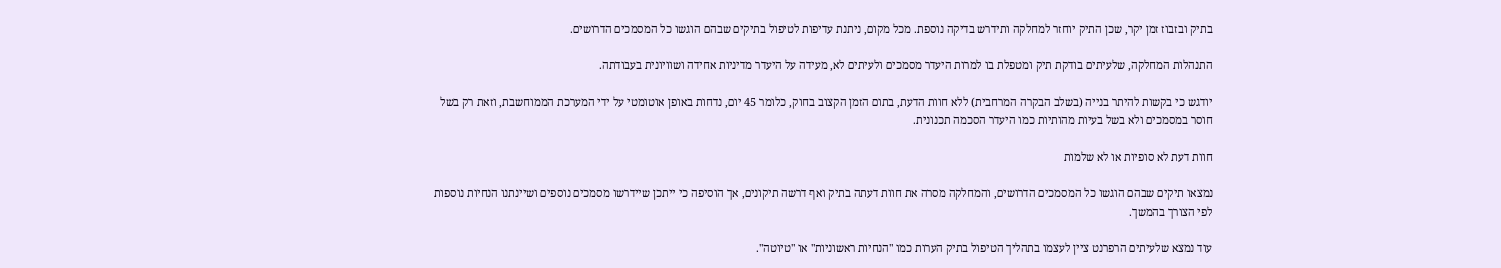בתיק ובזבוז זמן יקר, שכן התיק יוחזר למחלקה ותידרש בדיקה נוספת. מכל מקום, ניתנת עדיפות לטיפול בתיקים שבהם הוגשו כל המסמכים הדרושים.

התנהלות המחלקה, שלעיתים בודקת תיק ומטפלת בו למרות היעדר מסמכים ולעיתים לא, מעידה על היעדר מדיניות אחידה ושוויונית בעבודתה.

יודגש כי בקשות להיתר בנייה (בשלב הבקרה המרחבית) ללא חוות הדעת, בתום הזמן הקצוב בחוק, כלומר 45 יום, נדחות באופן אוטומטי על ידי המערכת הממוחשבת, וזאת רק בשל חוסר במסמכים ולא בשל בעיות מהותיות כמו היעדר הסכמה תכנונית.

חוות דעת לא סופיות או לא שלמות

נמצאו תיקים שבהם הוגשו כל המסמכים הדרושים, והמחלקה מסרה את חוות דעתה בתיק ואף דרשה תיקונים, אך הוסיפה כי ייתכן שיידרשו מסמכים נוספים ושיינתנו הנחיות נוספות לפי הצורך בהמשך.

עוד נמצא שלעיתים הרפרנט ציין לעצמו בתהליך הטיפול בתיק הערות כמו "הנחיות ראשוניות" או "טיוטה".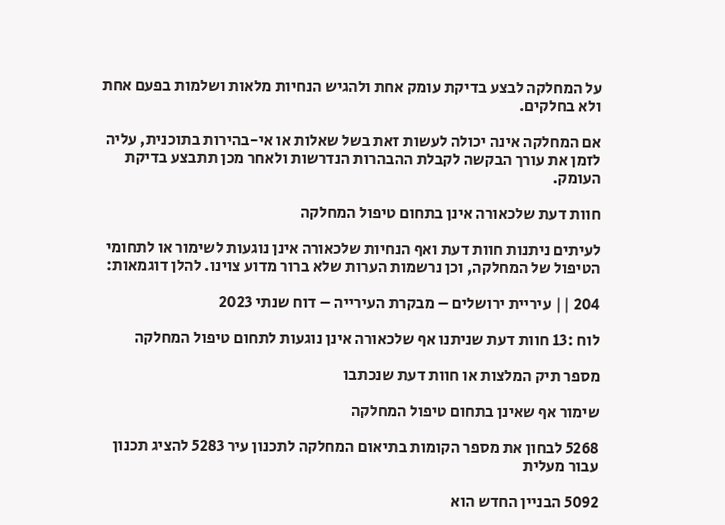על המחלקה לבצע בדיקת עומק אחת ולהגיש הנחיות מלאות ושלמות בפעם אחת ולא בחלקים.

אם המחלקה אינה יכולה לעשות זאת בשל שאלות או אי-בהירות בתוכנית, עליה לזמן את עורך הבקשה לקבלת ההבהרות הנדרשות ולאחר מכן תתבצע בדיקת העומק.

חוות דעת שלכאורה אינן בתחום טיפול המחלקה

לעיתים ניתנות חוות דעת ואף הנחיות שלכאורה אינן נוגעות לשימור או לתחומי הטיפול של המחלקה, וכן נרשמות הערות שלא ברור מדוע צוינו. להלן דוגמאות:

204 || עיריית ירושלים – מבקרת העירייה – דוח שנתי 2023

לוח :13 חוות דעת שניתנו אף שלכאורה אינן נוגעות לתחום טיפול המחלקה

מספר תיק המלצות או חוות דעת שנכתבו

שימור אף שאינן בתחום טיפול המחלקה

5268 לבחון את מספר הקומות בתיאום המחלקה לתכנון עיר 5283 להציג תכנון עבור מעלית

5092 הבניין החדש הוא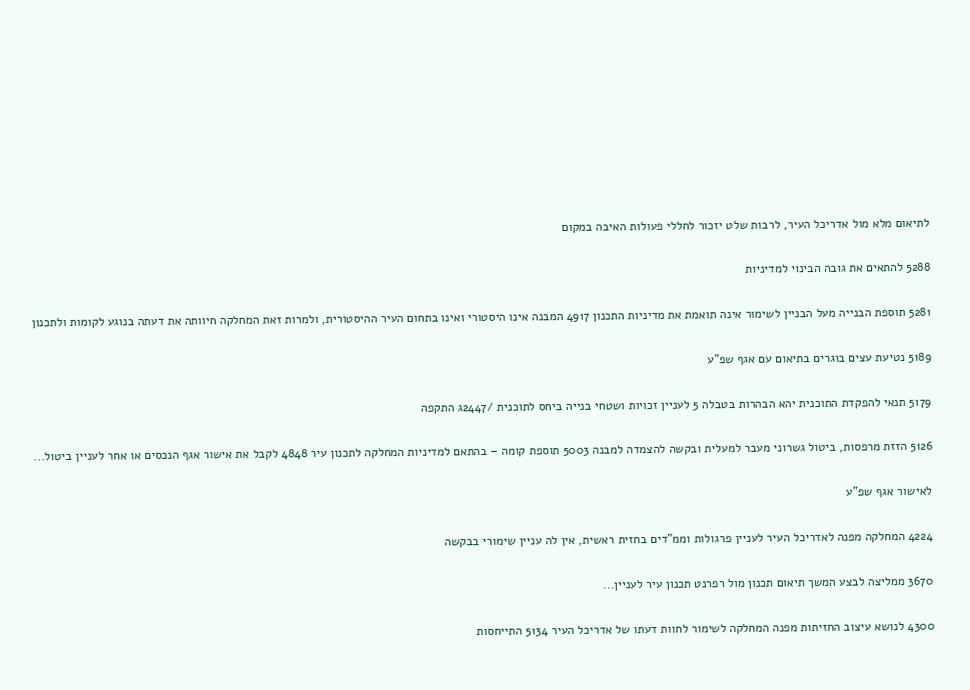לתיאום מלא מול אדריכל העיר, לרבות שלט יזכור לחללי פעולות האיבה במקום

5288 להתאים את גובה הבינוי למדיניות

5281 תוספת הבנייה מעל הבניין לשימור אינה תואמת את מדיניות התכנון 4917 המבנה אינו היסטורי ואינו בתחום העיר ההיסטורית, ולמרות זאת המחלקה חיוותה את דעתה בנוגע לקומות ולתכנון

5189 נטיעת עצים בוגרים בתיאום עם אגף שפ"ע

5179 תנאי להפקדת התוכנית יהא הבהרות בטבלה 5 לעניין זכויות ושטחי בנייה ביחס לתוכנית /2447ג התקפה

5126 הזזת מרפסות, ביטול גשרוני מעבר למעלית ובקשה להצמדה למבנה 5003 תוספת קומה – בהתאם למדיניות המחלקה לתכנון עיר 4848 לקבל את אישור אגף הנכסים או אחר לעניין ביטול...

לאישור אגף שפ"ע

4224 המחלקה מפנה לאדריכל העיר לעניין פרגולות וממ"דים בחזית ראשית, אין לה עניין שימורי בבקשה

3670 ממליצה לבצע המשך תיאום תכנון מול רפרנט תכנון עיר לעניין...

4300 לנושא עיצוב החזיתות מפנה המחלקה לשימור לחוות דעתו של אדריכל העיר 5134 התייחסות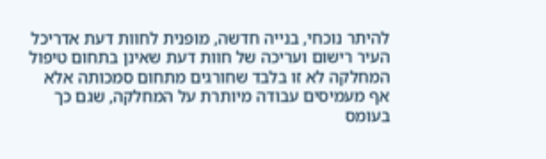להיתר נוכחי, בנייה חדשה, מופנית לחוות דעת אדריכל העיר רישום ועריכה של חוות דעת שאינן בתחום טיפול המחלקה לא זו בלבד שחורגים מתחום סמכותה אלא אף מעמיסים עבודה מיותרת על המחלקה, שגם כך בעומס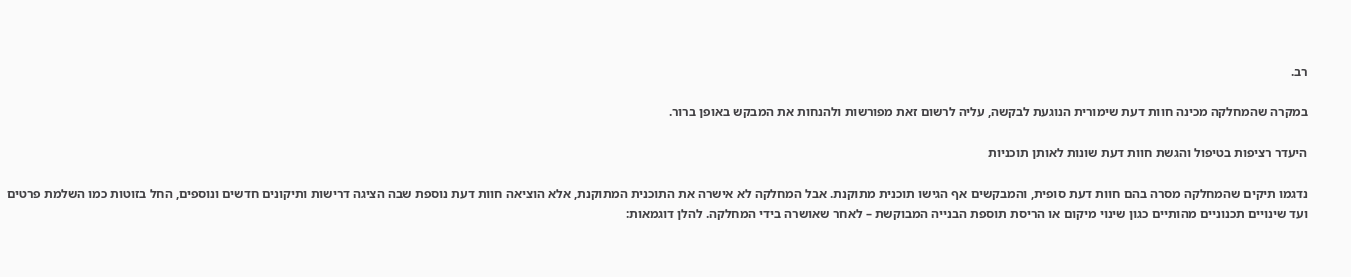רב.

במקרה שהמחלקה מכינה חוות דעת שימורית הנוגעת לבקשה, עליה לרשום זאת מפורשות ולהנחות את המבקש באופן ברור.

היעדר רציפות בטיפול והגשת חוות דעת שונות לאותן תוכניות

נדגמו תיקים שהמחלקה מסרה בהם חוות דעת סופית, והמבקשים אף הגישו תוכנית מתוקנת. אבל המחלקה לא אישרה את התוכנית המתוקנת, אלא הוציאה חוות דעת נוספת שבה הציגה דרישות ותיקונים חדשים ונוספים, החל בזוטות כמו השלמת פרטים ועד שינויים תכנוניים מהותיים כגון שינוי מיקום או הריסת תוספת הבנייה המבוקשת – לאחר שאושרה בידי המחלקה. להלן דוגמאות: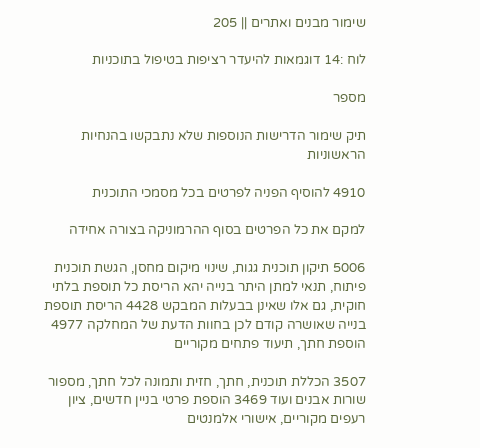שימור מבנים ואתרים || 205

לוח :14 דוגמאות להיעדר רציפות בטיפול בתוכניות

מספר

תיק שימור הדרישות הנוספות שלא נתבקשו בהנחיות הראשוניות

4910 להוסיף הפניה לפרטים בכל מסמכי התוכנית

למקם את כל הפרטים בסוף ההרמוניקה בצורה אחידה

5006 תיקון תוכנית גגות, שינוי מיקום מחסן, הגשת תוכנית פיתוח, תנאי למתן היתר בנייה יהא הריסת כל תוספת בלתי חוקית, גם אלו שאינן בבעלות המבקש 4428 הריסת תוספת בנייה שאושרה קודם לכן בחוות הדעת של המחלקה 4977 הוספת חתך, תיעוד פתחים מקוריים

3507 הכללת תוכנית, חתך, חזית ותמונה לכל חתך, מספור שורות אבנים ועוד 3469 הוספת פרטי בניין חדשים, ציון רעפים מקוריים, אישורי אלמנטים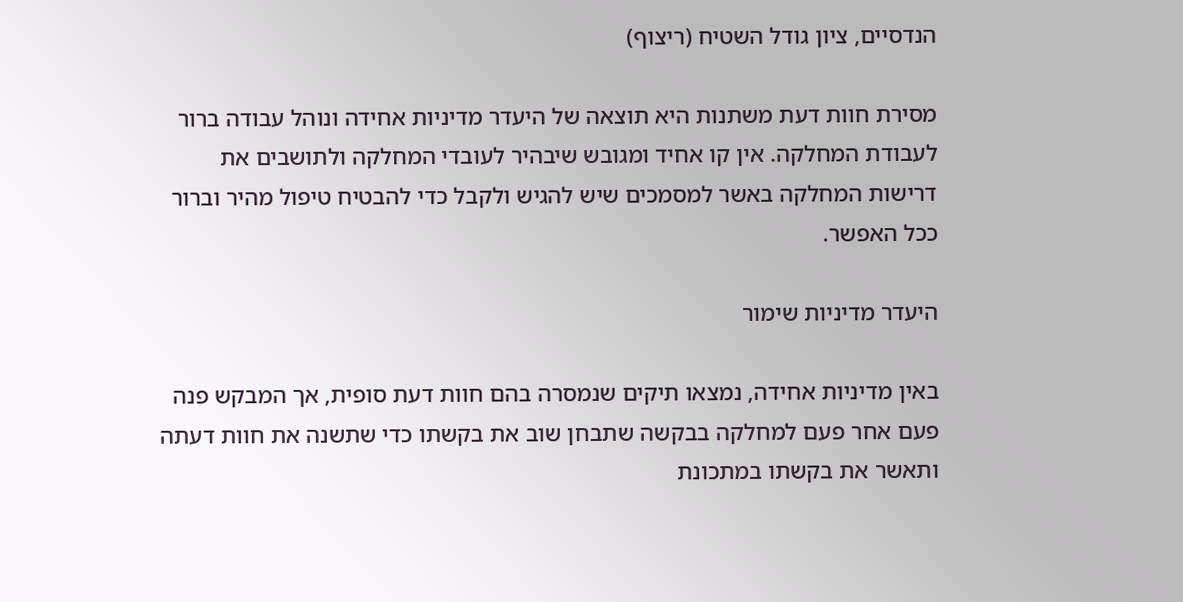הנדסיים, ציון גודל השטיח (ריצוף)

מסירת חוות דעת משתנות היא תוצאה של היעדר מדיניות אחידה ונוהל עבודה ברור לעבודת המחלקה. אין קו אחיד ומגובש שיבהיר לעובדי המחלקה ולתושבים את דרישות המחלקה באשר למסמכים שיש להגיש ולקבל כדי להבטיח טיפול מהיר וברור ככל האפשר.

היעדר מדיניות שימור

באין מדיניות אחידה, נמצאו תיקים שנמסרה בהם חוות דעת סופית, אך המבקש פנה פעם אחר פעם למחלקה בבקשה שתבחן שוב את בקשתו כדי שתשנה את חוות דעתה ותאשר את בקשתו במתכונת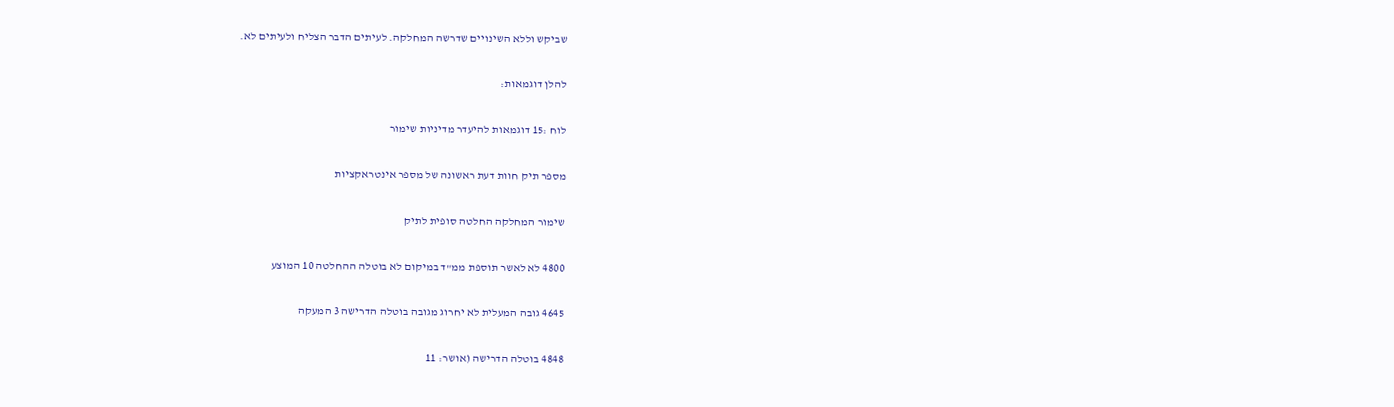שביקש וללא השינויים שדרשה המחלקה. לעיתים הדבר הצליח ולעיתים לא.

להלן דוגמאות:

לוח :15 דוגמאות להיעדר מדיניות שימור

מספר תיק חוות דעת ראשונה של מספר אינטראקציות

שימור המחלקה החלטה סופית לתיק

4800 לא לאשר תוספת ממ"ד במיקום לא בוטלה ההחלטה 10 המוצע

4645 גובה המעלית לא יחרוג מגובה בוטלה הדרישה 3 המעקה

4848 בוטלה הדרישה (אושר: 11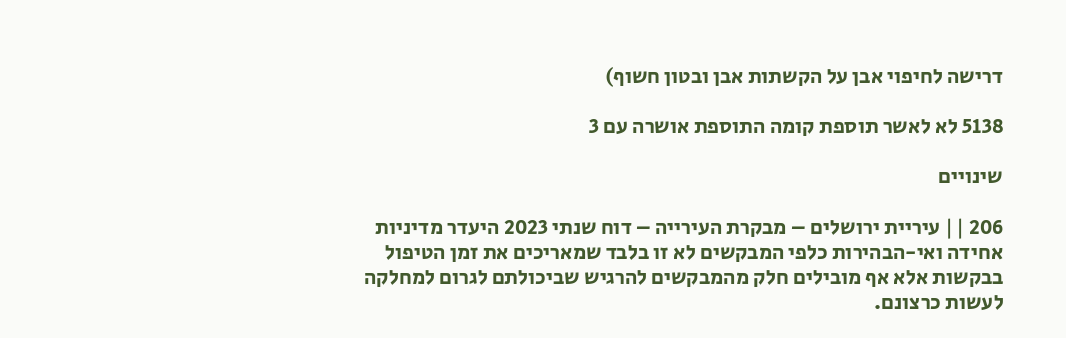דרישה לחיפוי אבן על הקשתות אבן ובטון חשוף)

5138 לא לאשר תוספת קומה התוספת אושרה עם 3

שינויים

206 || עיריית ירושלים – מבקרת העירייה – דוח שנתי 2023 היעדר מדיניות אחידה ואי-הבהירות כלפי המבקשים לא זו בלבד שמאריכים את זמן הטיפול בבקשות אלא אף מובילים חלק מהמבקשים להרגיש שביכולתם לגרום למחלקה לעשות כרצונם.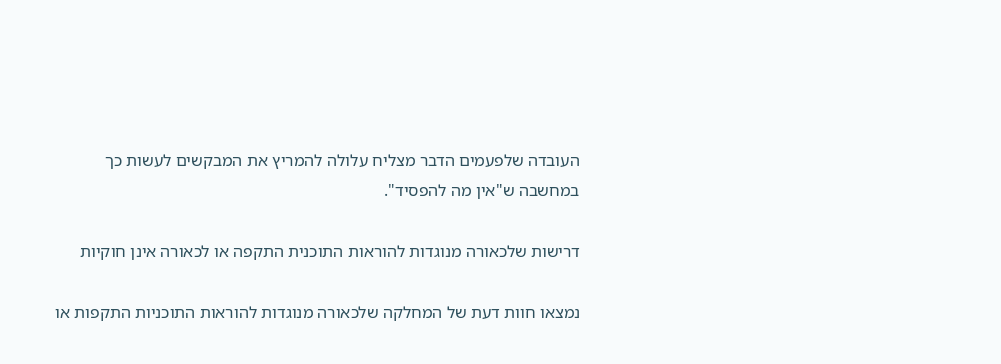העובדה שלפעמים הדבר מצליח עלולה להמריץ את המבקשים לעשות כך במחשבה ש"אין מה להפסיד".

דרישות שלכאורה מנוגדות להוראות התוכנית התקפה או לכאורה אינן חוקיות

נמצאו חוות דעת של המחלקה שלכאורה מנוגדות להוראות התוכניות התקפות או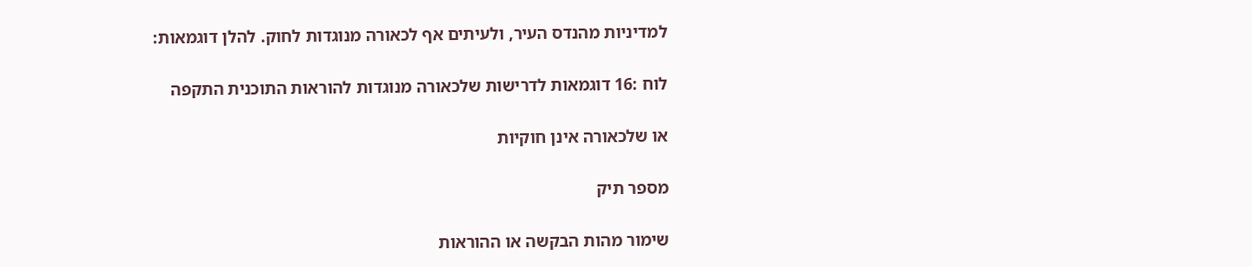למדיניות מהנדס העיר, ולעיתים אף לכאורה מנוגדות לחוק. להלן דוגמאות:

לוח :16 דוגמאות לדרישות שלכאורה מנוגדות להוראות התוכנית התקפה

או שלכאורה אינן חוקיות

מספר תיק

שימור מהות הבקשה או ההוראות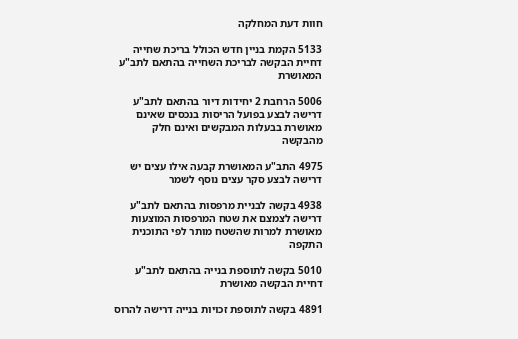חוות דעת המחלקה

5133 הקמת בניין חדש הכולל בריכת שחייה דחיית הבקשה לבריכת השחייה בהתאם לתב"ע המאושרת

5006 הרחבת 2 יחידות דיור בהתאם לתב"ע דרישה לבצע בפועל הריסות בנכסים שאינם מאושרת בבעלות המבקשים ואינם חלק מהבקשה

4975 התב"ע המאושרת קבעה אילו עצים יש דרישה לבצע סקר עצים נוסף לשמר

4938 בקשה לבניית מרפסות בהתאם לתב"ע דרישה לצמצם את שטח המרפסות המוצעות מאושרת למרות שהשטח מותר לפי התוכנית התקפה

5010 בקשה לתוספת בנייה בהתאם לתב"ע דחיית הבקשה מאושרת

4891 בקשה לתוספת זכויות בנייה דרישה להרוס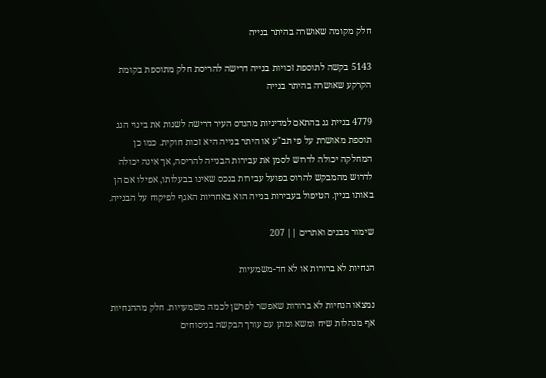חלק מקומה שאושרה בהיתר בנייה

5143 בקשה לתוספת זכויות בנייה דרישה להריסת חלק מתוספת בקומת הקרקע שאושרה בהיתר בנייה

4779 בניית גג בהתאם למדיניות מהנדס העיר דרישה לשנות את בינוי הגג תוספת מאושרת על פי תב"ע או היתר בנייה היא זכות חוקית. כמו כן המחלקה יכולה לדרוש לסמן את עבירות הבנייה להריסה, אך אינה יכולה לדרוש מהמבקש להרוס בפועל עבירות בנכס שאינו בבעלותו, אפילו אם הן באותו בניין. הטיפול בעבירות בנייה הוא באחריות האגף לפיקוח על הבנייה.

שימור מבנים ואתרים || 207

הנחיות לא ברורות או לא חד-משמעיות

נמצאו הנחיות לא ברורות שאפשר לפרשן לכמה משמעויות. חלק מההנחיות אף מנהלות שיח ומשא ומתן עם עורך הבקשה בניסוחים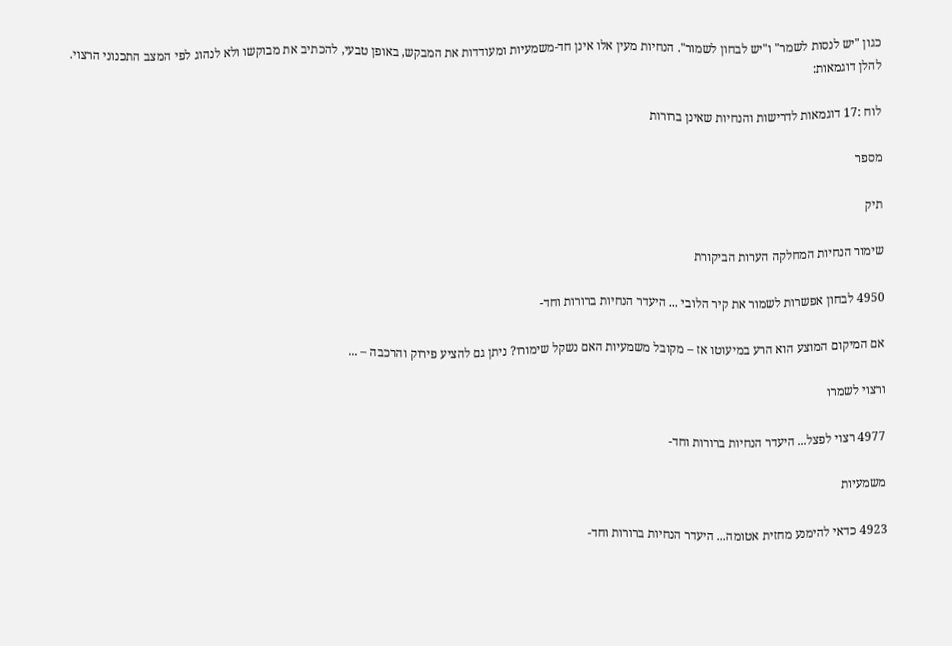כגון "יש לנסות לשמר" ו"יש לבחון לשמור". הנחיות מעין אלו אינן חד-משמעיות ומעודדות את המבקש, באופן טבעי, להכתיב את מבוקשו ולא לנהוג לפי המצב התכנוני הרצוי. להלן דוגמאות:

לוח :17 דוגמאות לדרישות והנחיות שאינן ברורות

מספר

תיק

שימור הנחיות המחלקה הערות הביקורת

4950 לבחון אפשרות לשמור את קיר הלובי ... היעדר הנחיות ברורות וחד-

אם המיקום המוצע הוא הרע במיעוטו אז – מקובל משמעיות האם נשקל שימורו? ניתן גם להציע פירוק והרכבה – ...

ורצוי לשמרו

4977 רצוי לפצל... היעדר הנחיות ברורות וחד-

משמעיות

4923 כדאי להימנע מחזית אטומה... היעדר הנחיות ברורות וחד-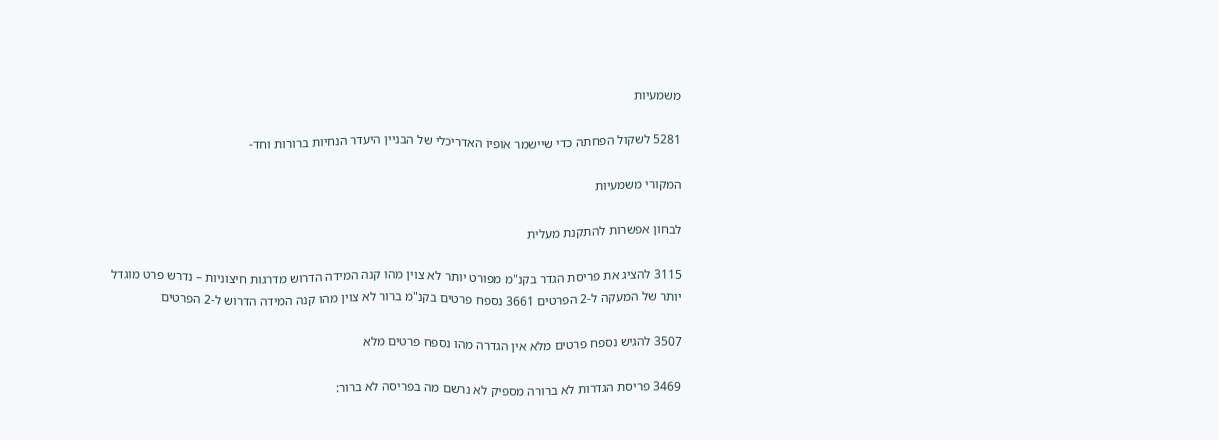משמעיות

5281 לשקול הפחתה כדי שיישמר אופיו האדריכלי של הבניין היעדר הנחיות ברורות וחד-

המקורי משמעיות

לבחון אפשרות להתקנת מעלית

3115 להציג את פריסת הגדר בקנ"מ מפורט יותר לא צוין מהו קנה המידה הדרוש מדרגות חיצוניות – נדרש פרט מוגדל יותר של המעקה ל-2 הפרטים 3661 נספח פרטים בקנ"מ ברור לא צוין מהו קנה המידה הדרוש ל-2 הפרטים

3507 להגיש נספח פרטים מלא אין הגדרה מהו נספח פרטים מלא

3469 פריסת הגדרות לא ברורה מספיק לא נרשם מה בפריסה לא ברור: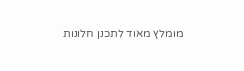מומלץ מאוד לתכנן חלונות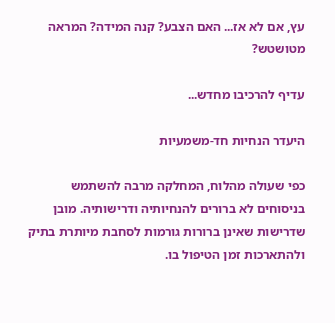עץ, אם לא אז... האם הצבע? קנה המידה? המראה מטושטש?

עדיף להרכיבו מחדש...

היעדר הנחיות חד-משמעיות

כפי שעולה מהלוח, המחלקה מרבה להשתמש בניסוחים לא ברורים להנחיותיה ודרישותיה. מובן שדרישות שאינן ברורות גורמות לסחבת מיותרת בתיק ולהתארכות זמן הטיפול בו.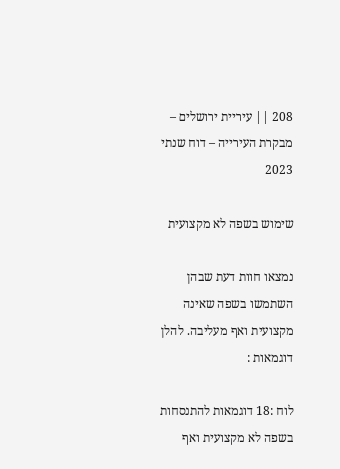208 || עיריית ירושלים – מבקרת העירייה – דוח שנתי 2023

שימוש בשפה לא מקצועית

נמצאו חוות דעת שבהן השתמשו בשפה שאינה מקצועית ואף מעליבה. להלן דוגמאות :

לוח :18 דוגמאות להתנסחות בשפה לא מקצועית ואף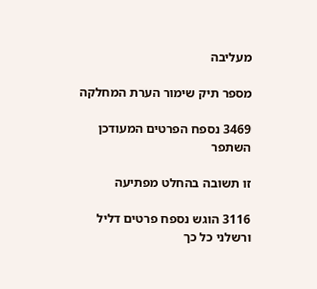מעליבה

מספר תיק שימור הערת המחלקה

3469 נספח הפרטים המעודכן השתפר

זו תשובה בהחלט מפתיעה

3116 הוגש נספח פרטים דליל ורשלני כל כך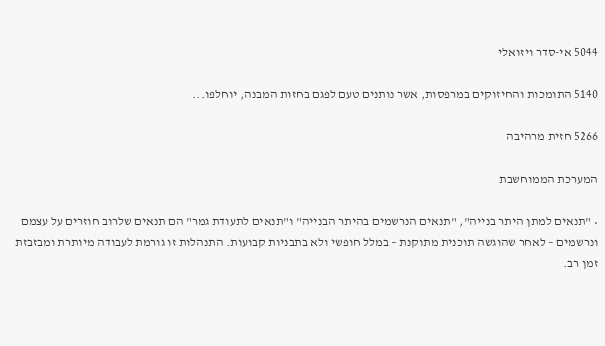5044 אי-סדר ויזואלי

5140 התומכות והחיזוקים במרפסות, אשר נותנים טעם לפגם בחזות המבנה, יוחלפו...

5266 חזית מרהיבה

המערכת הממוחשבת

• "תנאים למתן היתר בנייה", "תנאים הנרשמים בהיתר הבנייה" ו"תנאים לתעודת גמר" הם תנאים שלרוב חוזרים על עצמם ונרשמים – לאחר שהוגשה תוכנית מתוקנת – במלל חופשי ולא בתבניות קבועות. התנהלות זו גורמת לעבודה מיותרת ומבזבזת זמן רב.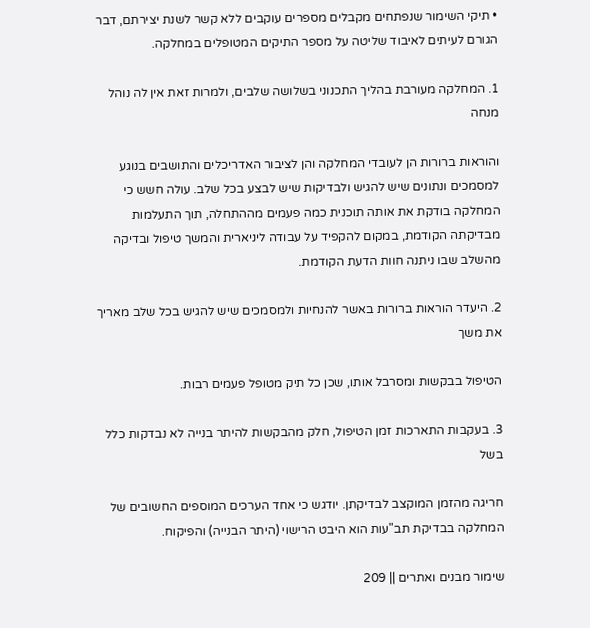• תיקי השימור שנפתחים מקבלים מספרים עוקבים ללא קשר לשנת יצירתם, דבר הגורם לעיתים לאיבוד שליטה על מספר התיקים המטופלים במחלקה.

1. המחלקה מעורבת בהליך התכנוני בשלושה שלבים, ולמרות זאת אין לה נוהל מנחה

והוראות ברורות הן לעובדי המחלקה והן לציבור האדריכלים והתושבים בנוגע למסמכים ונתונים שיש להגיש ולבדיקות שיש לבצע בכל שלב. עולה חשש כי המחלקה בודקת את אותה תוכנית כמה פעמים מההתחלה, תוך התעלמות מבדיקתה הקודמת, במקום להקפיד על עבודה ליניארית והמשך טיפול ובדיקה מהשלב שבו ניתנה חוות הדעת הקודמת.

2. היעדר הוראות ברורות באשר להנחיות ולמסמכים שיש להגיש בכל שלב מאריך את משך

הטיפול בבקשות ומסרבל אותו, שכן כל תיק מטופל פעמים רבות.

3. בעקבות התארכות זמן הטיפול, חלק מהבקשות להיתר בנייה לא נבדקות כלל בשל

חריגה מהזמן המוקצב לבדיקתן. יודגש כי אחד הערכים המוספים החשובים של המחלקה בבדיקת תב"עות הוא היבט הרישוי (היתר הבנייה) והפיקוח.

שימור מבנים ואתרים || 209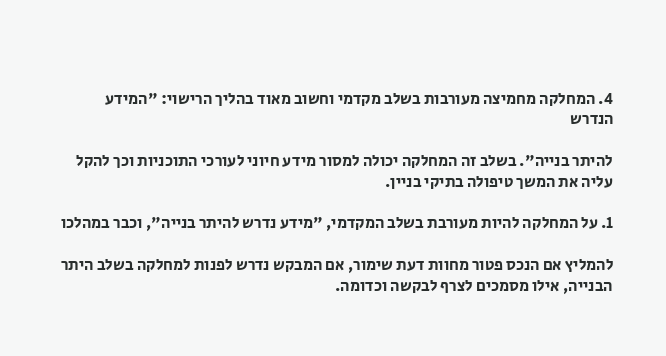4. המחלקה מחמיצה מעורבות בשלב מקדמי וחשוב מאוד בהליך הרישוי: "המידע הנדרש

להיתר בנייה". בשלב זה המחלקה יכולה למסור מידע חיוני לעורכי התוכניות וכך להקל עליה את המשך טיפולה בתיקי בניין.

1. על המחלקה להיות מעורבת בשלב המקדמי, "מידע נדרש להיתר בנייה", וכבר במהלכו

להמליץ אם הנכס פטור מחוות דעת שימור, אם המבקש נדרש לפנות למחלקה בשלב היתר הבנייה, אילו מסמכים לצרף לבקשה וכדומה.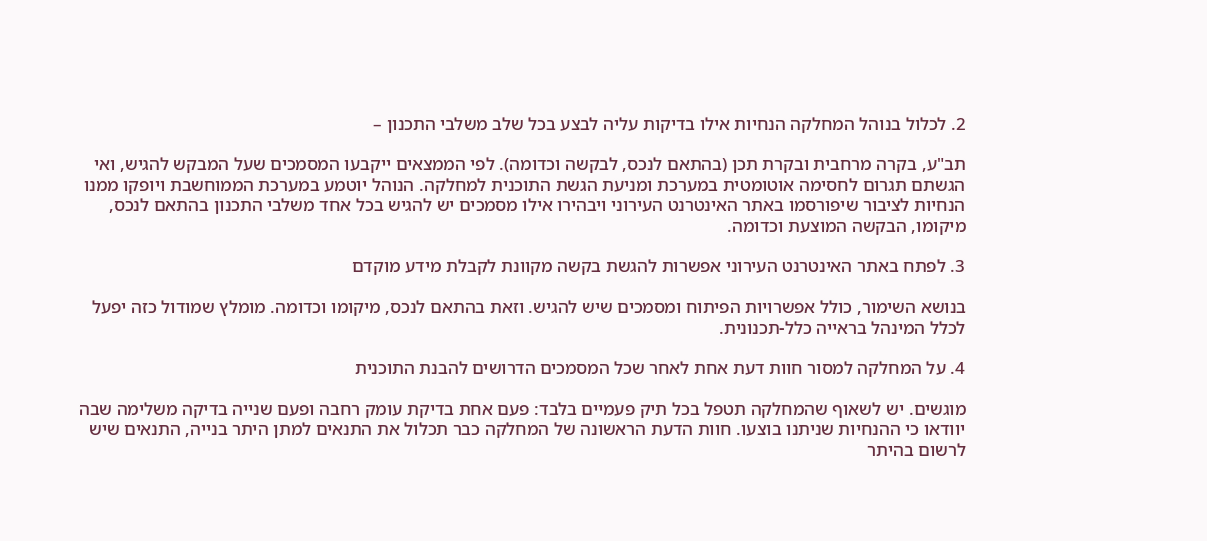2. לכלול בנוהל המחלקה הנחיות אילו בדיקות עליה לבצע בכל שלב משלבי התכנון –

תב"ע, בקרה מרחבית ובקרת תכן (בהתאם לנכס, לבקשה וכדומה). לפי הממצאים ייקבעו המסמכים שעל המבקש להגיש, ואי הגשתם תגרום לחסימה אוטומטית במערכת ומניעת הגשת התוכנית למחלקה. הנוהל יוטמע במערכת הממוחשבת ויופקו ממנו הנחיות לציבור שיפורסמו באתר האינטרנט העירוני ויבהירו אילו מסמכים יש להגיש בכל אחד משלבי התכנון בהתאם לנכס, מיקומו, הבקשה המוצעת וכדומה.

3. לפתח באתר האינטרנט העירוני אפשרות להגשת בקשה מקוונת לקבלת מידע מוקדם

בנושא השימור, כולל אפשרויות הפיתוח ומסמכים שיש להגיש. וזאת בהתאם לנכס, מיקומו וכדומה. מומלץ שמודול כזה יפעל לכלל המינהל בראייה כלל-תכנונית.

4. על המחלקה למסור חוות דעת אחת לאחר שכל המסמכים הדרושים להבנת התוכנית

מוגשים. יש לשאוף שהמחלקה תטפל בכל תיק פעמיים בלבד: פעם אחת בדיקת עומק רחבה ופעם שנייה בדיקה משלימה שבה יוודאו כי ההנחיות שניתנו בוצעו. חוות הדעת הראשונה של המחלקה כבר תכלול את התנאים למתן היתר בנייה, התנאים שיש לרשום בהיתר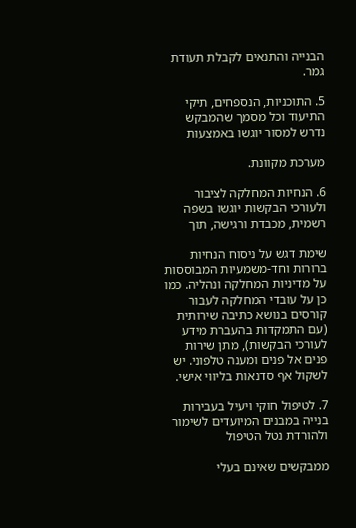הבנייה והתנאים לקבלת תעודת גמר.

5. התוכניות, הנספחים, תיקי התיעוד וכל מסמך שהמבקש נדרש למסור יוגשו באמצעות

מערכת מקוונת.

6. הנחיות המחלקה לציבור ולעורכי הבקשות יוגשו בשפה רשמית, מכבדת ורגישה, תוך

שימת דגש על ניסוח הנחיות ברורות וחד-משמעיות המבוססות על מדיניות המחלקה ונהליה. כמו כן על עובדי המחלקה לעבור קורסים בנושא כתיבה שירותית (עם התמקדות בהעברת מידע לעורכי הבקשות), מתן שירות פנים אל פנים ומענה טלפוני. יש לשקול אף סדנאות בליווי אישי.

7. לטיפול חוקי ויעיל בעבירות בנייה במבנים המיועדים לשימור ולהורדת נטל הטיפול

ממבקשים שאינם בעלי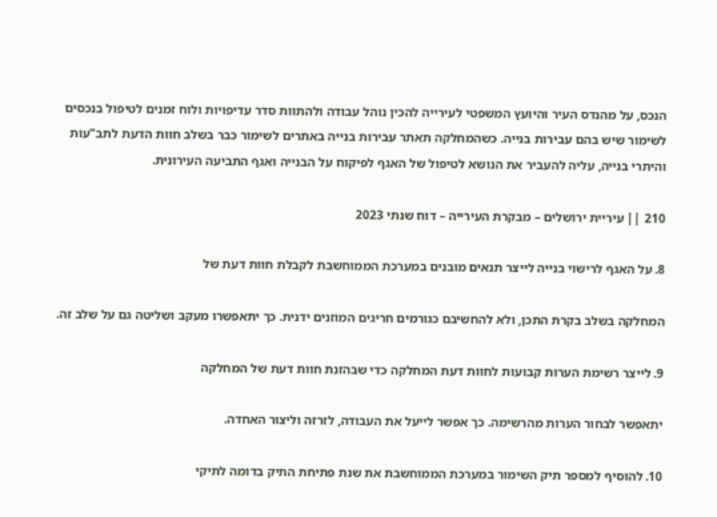הנכס, על מהנדס העיר והיועץ המשפטי לעירייה להכין נוהל עבודה ולהתוות סדר עדיפויות ולוח זמנים לטיפול בנכסים לשימור שיש בהם עבירות בנייה. כשהמחלקה תאתר עבירות בנייה באתרים לשימור כבר בשלב חוות הדעת לתב"עות והיתרי בנייה, עליה להעביר את הנושא לטיפול של האגף לפיקוח על הבנייה ואגף התביעה העירונית.

210 || עיריית ירושלים – מבקרת העירייה – דוח שנתי 2023

8. על האגף לרישוי בנייה לייצר תנאים מובנים במערכת הממוחשבת לקבלת חוות דעת של

המחלקה בשלב בקרת התכן, ולא להחשיבם כגורמים חריגים המוזנים ידנית. כך יתאפשרו מעקב ושליטה גם על שלב זה.

9. לייצר רשימת הערות קבועות לחוות דעת המחלקה כדי שבהזנת חוות דעת של המחלקה

יתאפשר לבחור הערות מהרשימה. כך אפשר לייעל את העבודה, לזרזה וליצור האחדה.

10. להוסיף למספר תיק השימור במערכת הממוחשבת את שנת פתיחת התיק בדומה לתיקי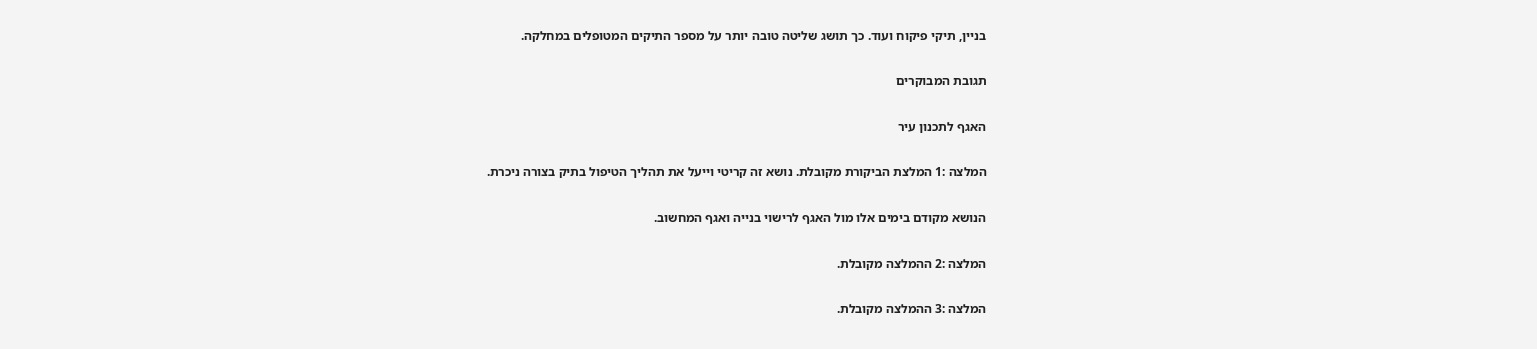בניין, תיקי פיקוח ועוד. כך תושג שליטה טובה יותר על מספר התיקים המטופלים במחלקה.

תגובת המבוקרים

האגף לתכנון עיר

המלצה :1 המלצת הביקורת מקובלת. נושא זה קריטי וייעל את תהליך הטיפול בתיק בצורה ניכרת.

הנושא מקודם בימים אלו מול האגף לרישוי בנייה ואגף המחשוב.

המלצה :2 ההמלצה מקובלת.

המלצה :3 ההמלצה מקובלת.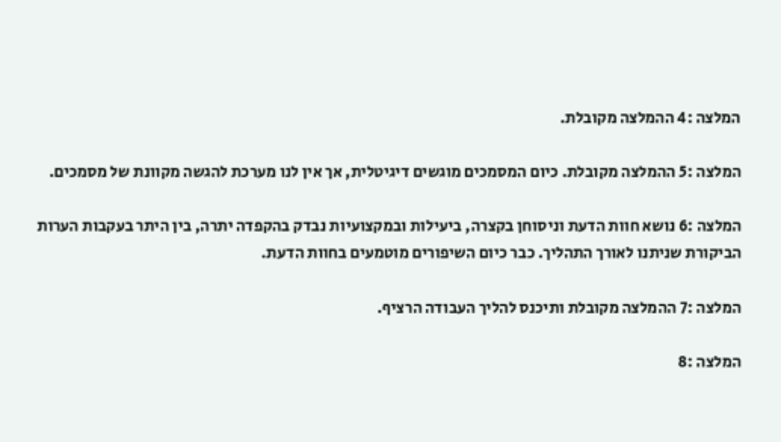המלצה :4 ההמלצה מקובלת.

המלצה :5 ההמלצה מקובלת. כיום המסמכים מוגשים דיגיטלית, אך אין לנו מערכת להגשה מקוונת של מסמכים.

המלצה :6 נושא חוות הדעת וניסוחן בקצרה, ביעילות ובמקצועיות נבדק בהקפדה יתרה, בין היתר בעקבות הערות הביקורת שניתנו לאורך התהליך. כבר כיום השיפורים מוטמעים בחוות הדעת.

המלצה :7 ההמלצה מקובלת ותיכנס להליך העבודה הרציף.

המלצה :8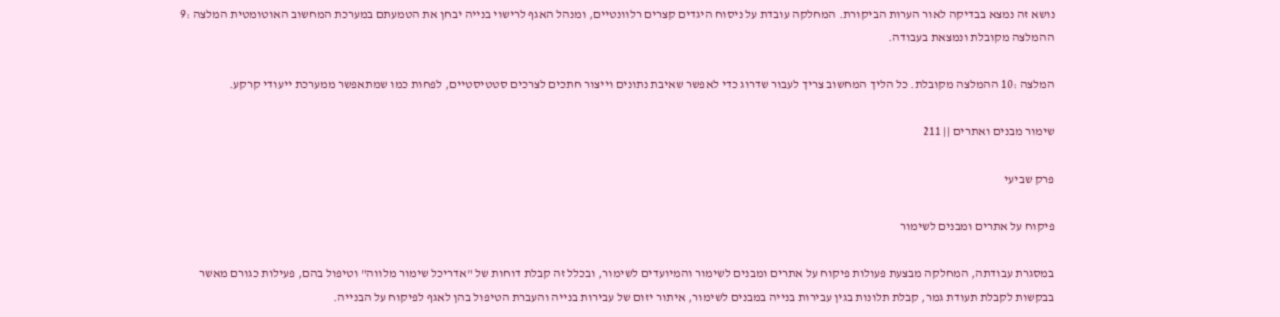נושא זה נמצא בבדיקה לאור הערות הביקורת. המחלקה עובדת על ניסוח היגדים קצרים רלוונטיים, ומנהל האגף לרישוי בנייה יבחן את הטמעתם במערכת המחשוב האוטומטית המלצה :9 ההמלצה מקובלת ונמצאת בעבודה.

המלצה :10 ההמלצה מקובלת. כל הליך המחשוב צריך לעבור שדרוג כדי לאפשר שאיבת נתונים וייצור חתכים לצרכים סטטיסטיים, לפחות כמו שמתאפשר ממערכת ייעודי קרקע.

שימור מבנים ואתרים || 211

פרק שביעי

פיקוח על אתרים ומבנים לשימור

במסגרת עבודתה, המחלקה מבצעת פעולות פיקוח על אתרים ומבנים לשימור והמיועדים לשימור, ובכלל זה קבלת דוחות של "אדריכל שימור מלווה" וטיפול בהם, פעילות כגורם מאשר בבקשות לקבלת תעודת גמר, קבלת תלונות בגין עבירות בנייה במבנים לשימור, איתור יזום של עבירות בנייה והעברת הטיפול בהן לאגף לפיקוח על הבנייה.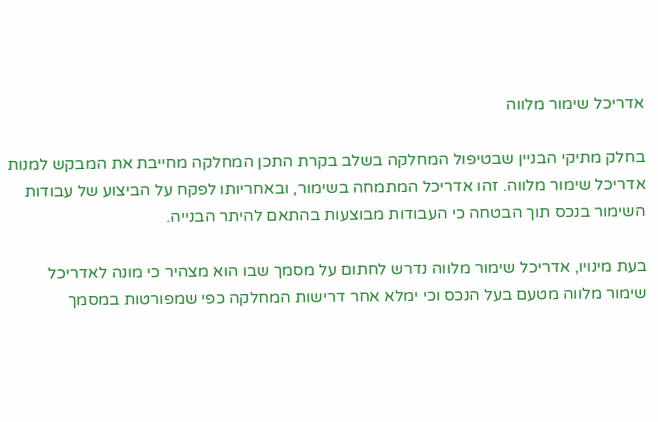אדריכל שימור מלווה

בחלק מתיקי הבניין שבטיפול המחלקה בשלב בקרת התכן המחלקה מחייבת את המבקש למנות אדריכל שימור מלווה. זהו אדריכל המתמחה בשימור, ובאחריותו לפקח על הביצוע של עבודות השימור בנכס תוך הבטחה כי העבודות מבוצעות בהתאם להיתר הבנייה.

בעת מינויו, אדריכל שימור מלווה נדרש לחתום על מסמך שבו הוא מצהיר כי מונה לאדריכל שימור מלווה מטעם בעל הנכס וכי ימלא אחר דרישות המחלקה כפי שמפורטות במסמך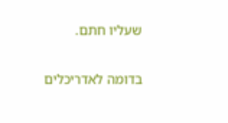שעליו חתם.

בדומה לאדריכלים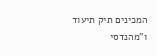המכינים תיק תיעוד ו"מהנדסי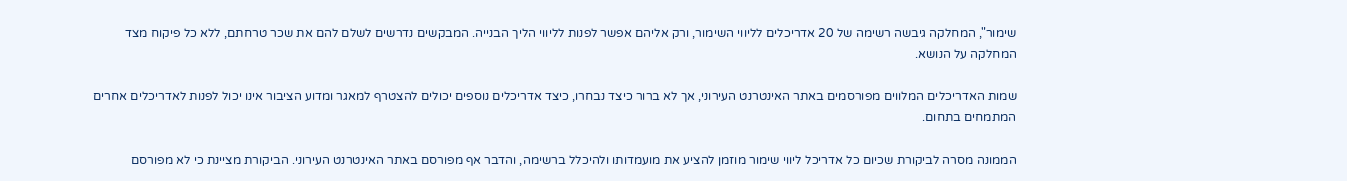שימור", המחלקה גיבשה רשימה של 20 אדריכלים לליווי השימור, ורק אליהם אפשר לפנות לליווי הליך הבנייה. המבקשים נדרשים לשלם להם את שכר טרחתם, ללא כל פיקוח מצד המחלקה על הנושא.

שמות האדריכלים המלווים מפורסמים באתר האינטרנט העירוני, אך לא ברור כיצד נבחרו, כיצד אדריכלים נוספים יכולים להצטרף למאגר ומדוע הציבור אינו יכול לפנות לאדריכלים אחרים המתמחים בתחום.

הממונה מסרה לביקורת שכיום כל אדריכל ליווי שימור מוזמן להציע את מועמדותו ולהיכלל ברשימה, והדבר אף מפורסם באתר האינטרנט העירוני. הביקורת מציינת כי לא מפורסם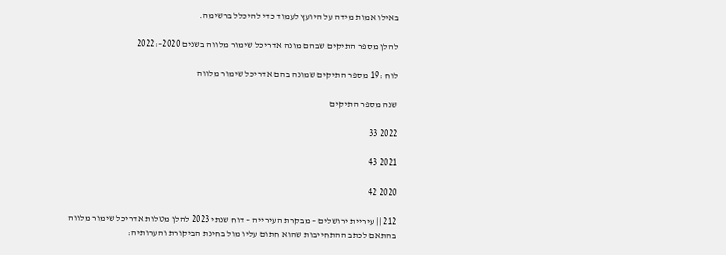באילו אמות מידה על היועץ לעמוד כדי להיכלל ברשימה.

להלן מספר התיקים שבהם מונה אדריכל שימור מלווה בשנים 2020–:2022

לוח :19 מספר התיקים שמונה בהם אדריכל שימור מלווה

שנה מספר התיקים

2022 33

2021 43

2020 42

212 || עיריית ירושלים – מבקרת העירייה – דוח שנתי 2023 להלן מטלות אדריכל שימור מלווה בהתאם לכתב ההתחייבות שהוא חתום עליו מול בחינת הביקורת והערותיה: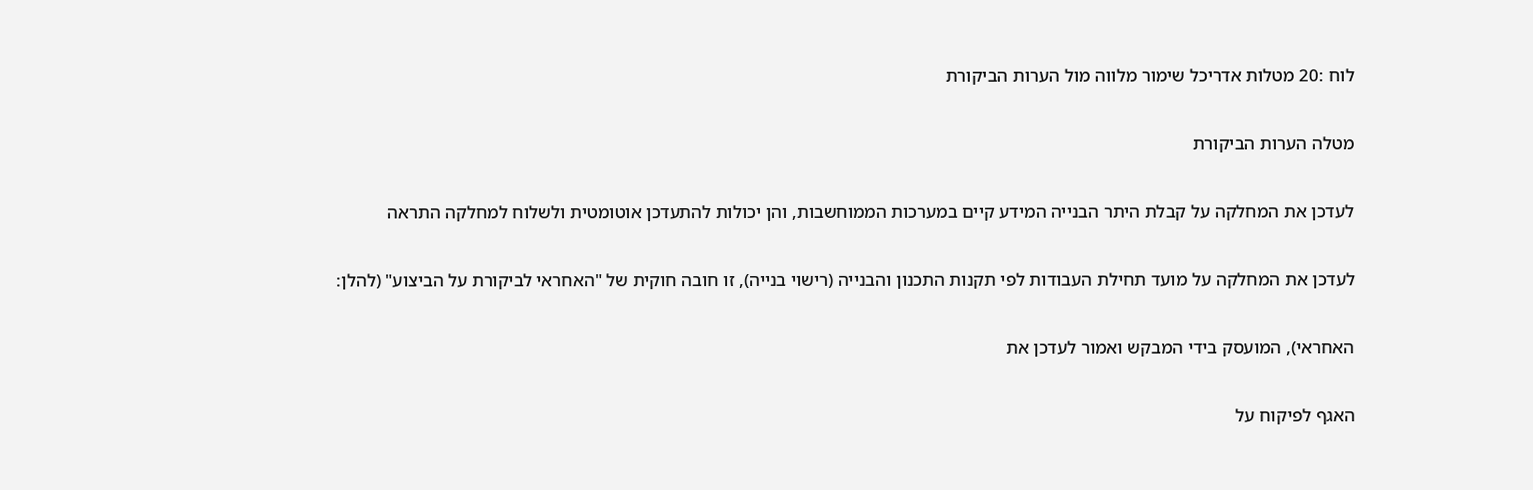לוח :20 מטלות אדריכל שימור מלווה מול הערות הביקורת

מטלה הערות הביקורת

לעדכן את המחלקה על קבלת היתר הבנייה המידע קיים במערכות הממוחשבות, והן יכולות להתעדכן אוטומטית ולשלוח למחלקה התראה

לעדכן את המחלקה על מועד תחילת העבודות לפי תקנות התכנון והבנייה (רישוי בנייה), זו חובה חוקית של "האחראי לביקורת על הביצוע" (להלן:

האחראי), המועסק בידי המבקש ואמור לעדכן את

האגף לפיקוח על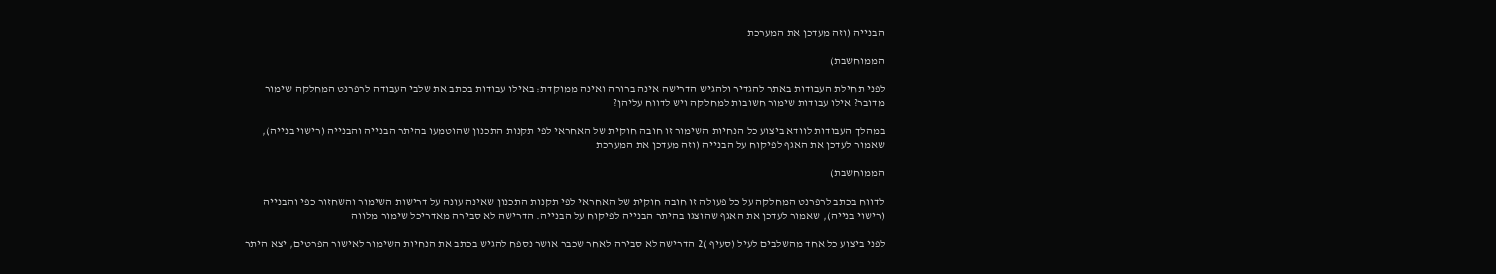הבנייה (וזה מעדכן את המערכת

הממוחשבת)

לפני תחילת העבודות באתר להגדיר ולהגיש הדרישה אינה ברורה ואינה ממוקדת: באילו עבודות בכתב את שלבי העבודה לרפרנט המחלקה שימור מדובר? אילו עבודות שימור חשובות למחלקה ויש לדווח עליהן?

במהלך העבודות לוודא ביצוע כל הנחיות השימור זו חובה חוקית של האחראי לפי תקנות התכנון שהוטמעו בהיתר הבנייה והבנייה (רישוי בנייה), שאמור לעדכן את האגף לפיקוח על הבנייה (וזה מעדכן את המערכת

הממוחשבת)

לדווח בכתב לרפרנט המחלקה על כל פעולה זו חובה חוקית של האחראי לפי תקנות התכנון שאינה עונה על דרישות השימור והשחזור כפי והבנייה (רישוי בנייה), שאמור לעדכן את האגף שהוצגו בהיתר הבנייה לפיקוח על הבנייה. הדרישה לא סבירה מאדריכל שימור מלווה

לפני ביצוע כל אחד מהשלבים לעיל (סעיף )2 הדרישה לא סבירה לאחר שכבר אושר נספח להגיש בכתב את הנחיות השימור לאישור הפרטים, יצא היתר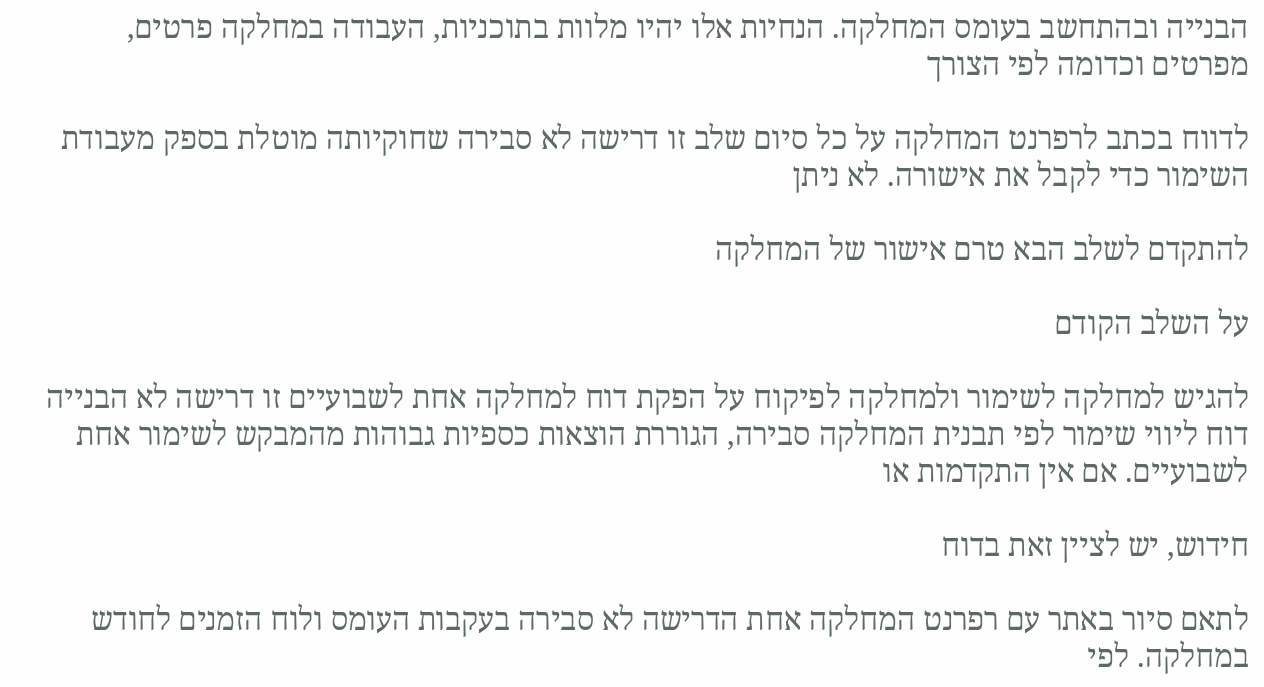הבנייה ובהתחשב בעומס המחלקה. הנחיות אלו יהיו מלוות בתוכניות, העבודה במחלקה פרטים, מפרטים וכדומה לפי הצורך

לדווח בכתב לרפרנט המחלקה על כל סיום שלב זו דרישה לא סבירה שחוקיותה מוטלת בספק מעבודת השימור כדי לקבל את אישורה. לא ניתן

להתקדם לשלב הבא טרם אישור של המחלקה

על השלב הקודם

להגיש למחלקה לשימור ולמחלקה לפיקוח על הפקת דוח למחלקה אחת לשבועיים זו דרישה לא הבנייה דוח ליווי שימור לפי תבנית המחלקה סבירה, הגוררת הוצאות כספיות גבוהות מהמבקש לשימור אחת לשבועיים. אם אין התקדמות או

חידוש, יש לציין זאת בדוח

לתאם סיור באתר עם רפרנט המחלקה אחת הדרישה לא סבירה בעקבות העומס ולוח הזמנים לחודש במחלקה. לפי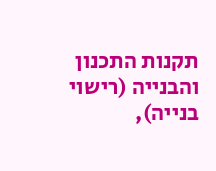תקנות התכנון והבנייה (רישוי בנייה),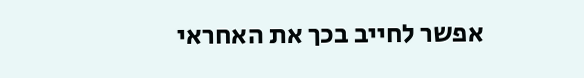אפשר לחייב בכך את האחראי